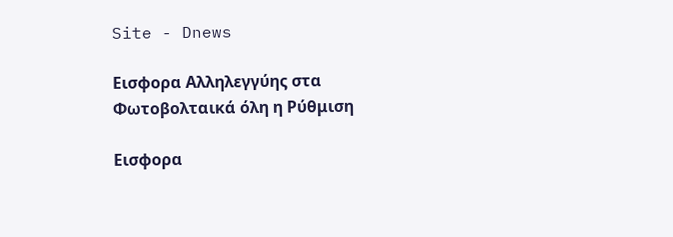Site - Dnews

Εισφορα Αλληλεγγύης στα Φωτοβολταικά όλη η Ρύθμιση

Εισφορα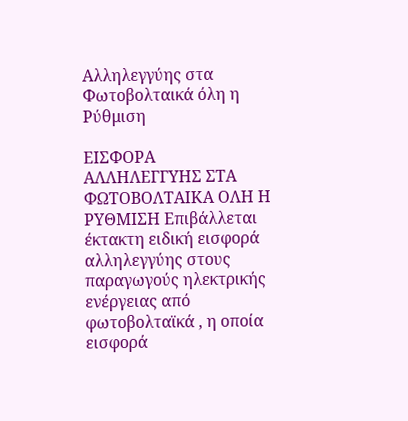Αλληλεγγύης στα Φωτοβολταικά όλη η Ρύθμιση

ΕΙΣΦΟΡΑ ΑΛΛΗΛΕΓΓΥΗΣ ΣΤΑ ΦΩΤΟΒΟΛΤΑΙΚΑ ΟΛΗ Η ΡΥΘΜΙΣΗ Επιβάλλεται έκτακτη ειδική εισφορά αλληλεγγύης στους παραγωγούς ηλεκτρικής ενέργειας από φωτοβολταϊκά , η οποία εισφορά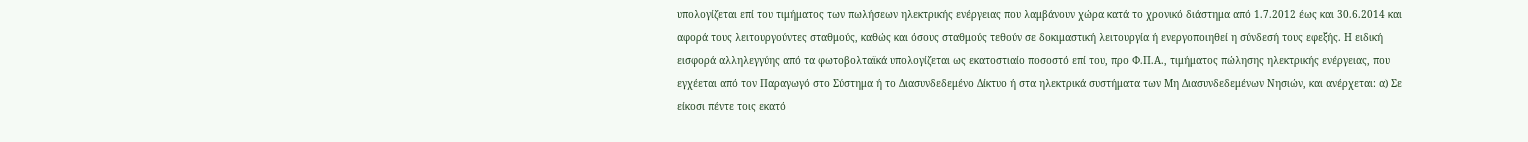υπολογίζεται επί του τιμήματος των πωλήσεων ηλεκτρικής ενέργειας που λαμβάνουν χώρα κατά το χρονικό διάστημα από 1.7.2012 έως και 30.6.2014 και αφορά τους λειτουργούντες σταθμούς, καθώς και όσους σταθμούς τεθούν σε δοκιμαστική λειτουργία ή ενεργοποιηθεί η σύνδεσή τους εφεξής. Η ειδική εισφορά αλληλεγγύης από τα φωτοβολταϊκά υπολογίζεται ως εκατοστιαίο ποσοστό επί του, προ Φ.Π.Α., τιμήματος πώλησης ηλεκτρικής ενέργειας, που εγχέεται από τον Παραγωγό στο Σύστημα ή το Διασυνδεδεμένο Δίκτυο ή στα ηλεκτρικά συστήματα των Μη Διασυνδεδεμένων Νησιών, και ανέρχεται: α) Σε είκοσι πέντε τοις εκατό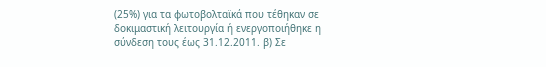(25%) για τα φωτοβολταϊκά που τέθηκαν σε δοκιμαστική λειτουργία ή ενεργοποιήθηκε η σύνδεση τους έως 31.12.2011. β) Σε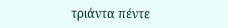τριάντα πέντε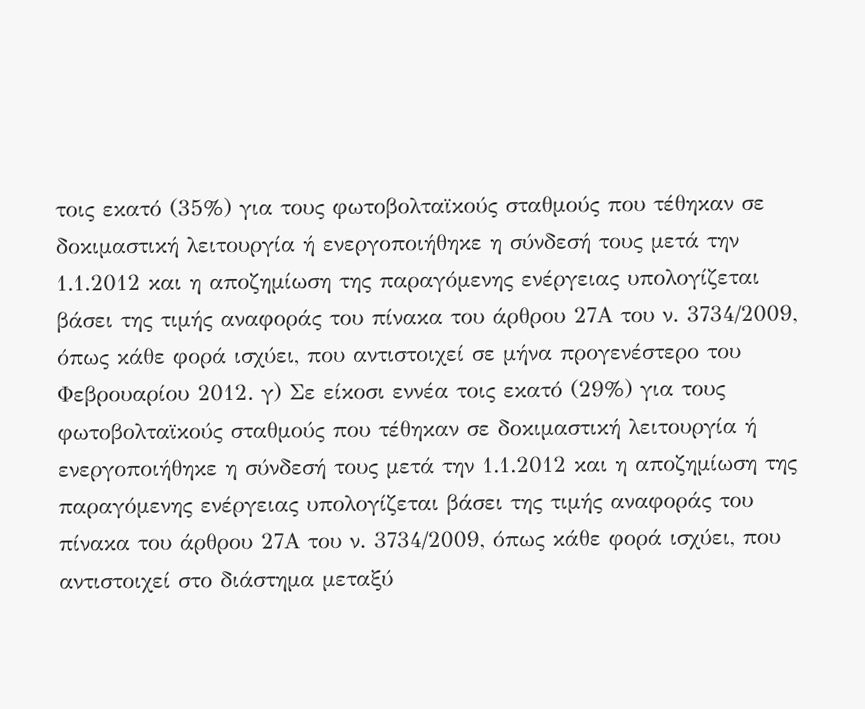τοις εκατό (35%) για τους φωτοβολταϊκούς σταθμούς που τέθηκαν σε δοκιμαστική λειτουργία ή ενεργοποιήθηκε η σύνδεσή τους μετά την 1.1.2012 και η αποζημίωση της παραγόμενης ενέργειας υπολογίζεται βάσει της τιμής αναφοράς του πίνακα του άρθρου 27Α του ν. 3734/2009, όπως κάθε φορά ισχύει, που αντιστοιχεί σε μήνα προγενέστερο του Φεβρουαρίου 2012. γ) Σε είκοσι εννέα τοις εκατό (29%) για τους φωτοβολταϊκούς σταθμούς που τέθηκαν σε δοκιμαστική λειτουργία ή ενεργοποιήθηκε η σύνδεσή τους μετά την 1.1.2012 και η αποζημίωση της παραγόμενης ενέργειας υπολογίζεται βάσει της τιμής αναφοράς του πίνακα του άρθρου 27Α του ν. 3734/2009, όπως κάθε φορά ισχύει, που αντιστοιχεί στο διάστημα μεταξύ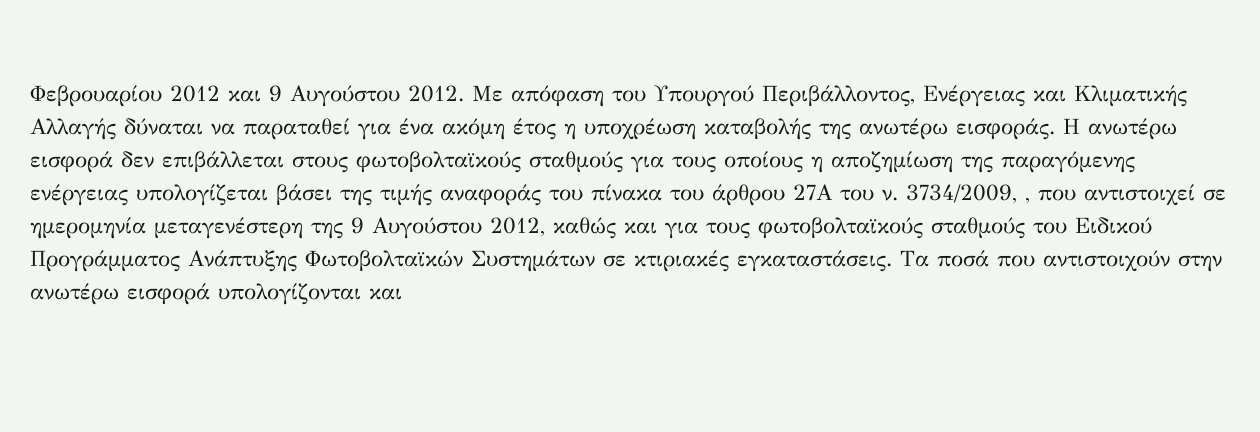Φεβρουαρίου 2012 και 9 Αυγούστου 2012. Με απόφαση του Υπουργού Περιβάλλοντος, Ενέργειας και Κλιματικής Αλλαγής δύναται να παραταθεί για ένα ακόμη έτος η υποχρέωση καταβολής της ανωτέρω εισφοράς. Η ανωτέρω εισφορά δεν επιβάλλεται στους φωτοβολταϊκούς σταθμούς για τους οποίους η αποζημίωση της παραγόμενης ενέργειας υπολογίζεται βάσει της τιμής αναφοράς του πίνακα του άρθρου 27Α του ν. 3734/2009, , που αντιστοιχεί σε ημερομηνία μεταγενέστερη της 9 Αυγούστου 2012, καθώς και για τους φωτοβολταϊκούς σταθμούς του Ειδικού Προγράμματος Ανάπτυξης Φωτοβολταϊκών Συστημάτων σε κτιριακές εγκαταστάσεις. Τα ποσά που αντιστοιχούν στην ανωτέρω εισφορά υπολογίζονται και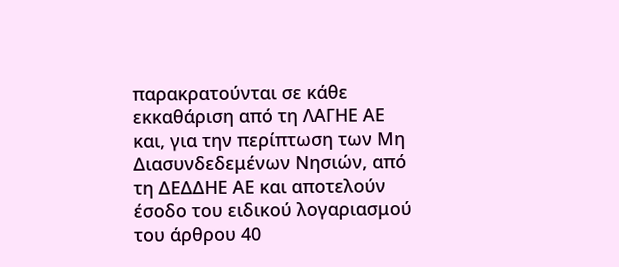παρακρατούνται σε κάθε εκκαθάριση από τη ΛΑΓΗΕ ΑΕ και, για την περίπτωση των Μη Διασυνδεδεμένων Νησιών, από τη ΔΕΔΔΗΕ ΑΕ και αποτελούν έσοδο του ειδικού λογαριασμού του άρθρου 40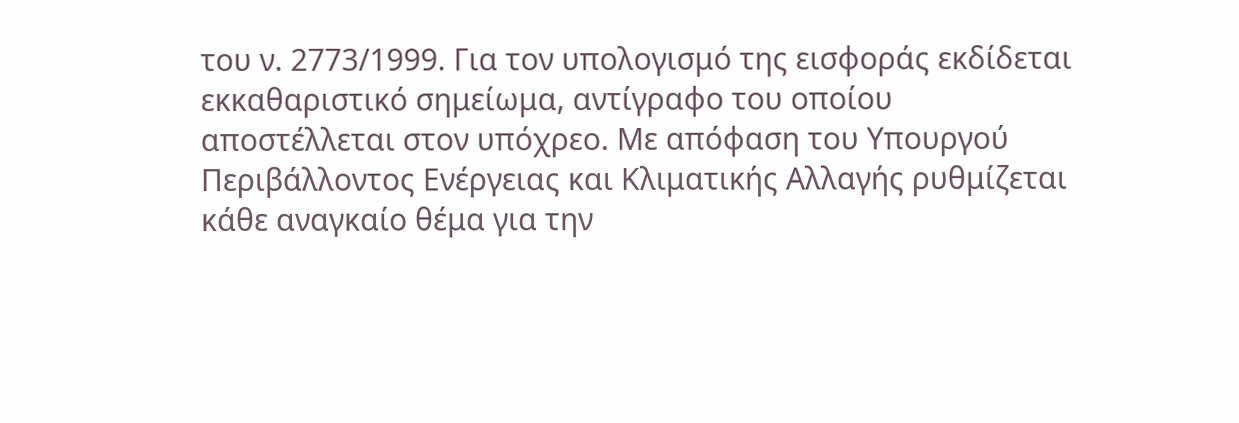του ν. 2773/1999. Για τον υπολογισμό της εισφοράς εκδίδεται εκκαθαριστικό σημείωμα, αντίγραφο του οποίου αποστέλλεται στον υπόχρεο. Με απόφαση του Υπουργού Περιβάλλοντος Ενέργειας και Κλιματικής Αλλαγής ρυθμίζεται κάθε αναγκαίο θέμα για την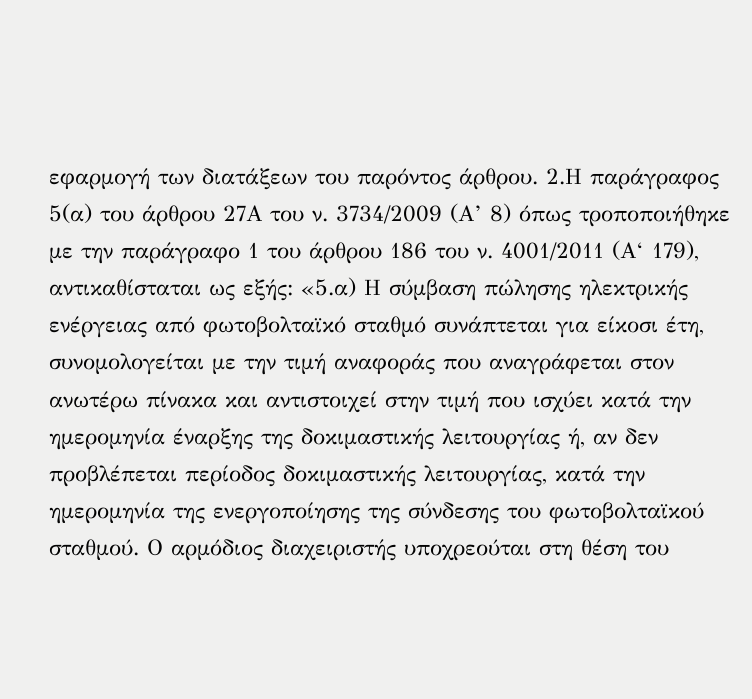εφαρμογή των διατάξεων του παρόντος άρθρου. 2.Η παράγραφος 5(α) του άρθρου 27Α του ν. 3734/2009 (Α’ 8) όπως τροποποιήθηκε με την παράγραφο 1 του άρθρου 186 του ν. 4001/2011 (Α‘ 179), αντικαθίσταται ως εξής: «5.α) Η σύμβαση πώλησης ηλεκτρικής ενέργειας από φωτοβολταϊκό σταθμό συνάπτεται για είκοσι έτη, συνομολογείται με την τιμή αναφοράς που αναγράφεται στον ανωτέρω πίνακα και αντιστοιχεί στην τιμή που ισχύει κατά την ημερομηνία έναρξης της δοκιμαστικής λειτουργίας ή, αν δεν προβλέπεται περίοδος δοκιμαστικής λειτουργίας, κατά την ημερομηνία της ενεργοποίησης της σύνδεσης του φωτοβολταϊκού σταθμού. Ο αρμόδιος διαχειριστής υποχρεούται στη θέση του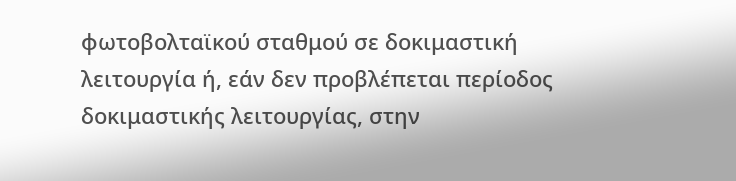φωτοβολταϊκού σταθμού σε δοκιμαστική λειτουργία ή, εάν δεν προβλέπεται περίοδος δοκιμαστικής λειτουργίας, στην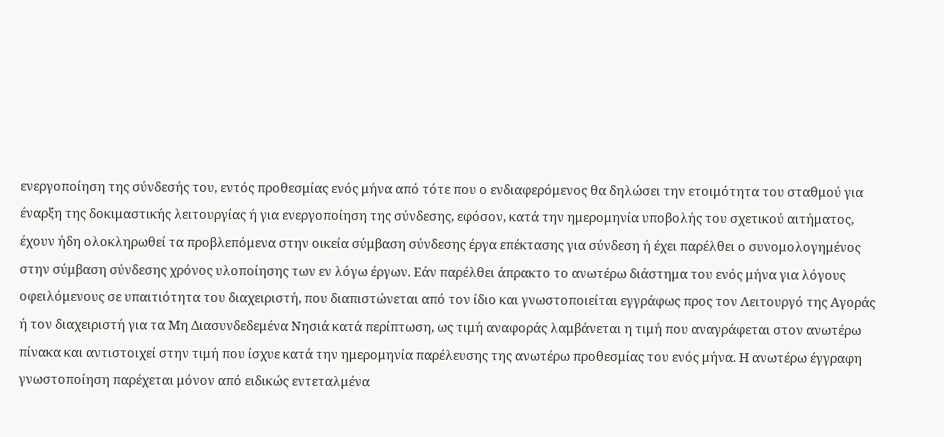ενεργοποίηση της σύνδεσής του, εντός προθεσμίας ενός μήνα από τότε που ο ενδιαφερόμενος θα δηλώσει την ετοιμότητα του σταθμού για έναρξη της δοκιμαστικής λειτουργίας ή για ενεργοποίηση της σύνδεσης, εφόσον, κατά την ημερομηνία υποβολής του σχετικού αιτήματος, έχουν ήδη ολοκληρωθεί τα προβλεπόμενα στην οικεία σύμβαση σύνδεσης έργα επέκτασης για σύνδεση ή έχει παρέλθει ο συνομολογημένος στην σύμβαση σύνδεσης χρόνος υλοποίησης των εν λόγω έργων. Εάν παρέλθει άπρακτο το ανωτέρω διάστημα του ενός μήνα για λόγους οφειλόμενους σε υπαιτιότητα του διαχειριστή, που διαπιστώνεται από τον ίδιο και γνωστοποιείται εγγράφως προς τον Λειτουργό της Αγοράς ή τον διαχειριστή για τα Μη Διασυνδεδεμένα Νησιά κατά περίπτωση, ως τιμή αναφοράς λαμβάνεται η τιμή που αναγράφεται στον ανωτέρω πίνακα και αντιστοιχεί στην τιμή που ίσχυε κατά την ημερομηνία παρέλευσης της ανωτέρω προθεσμίας του ενός μήνα. Η ανωτέρω έγγραφη γνωστοποίηση παρέχεται μόνον από ειδικώς εντεταλμένα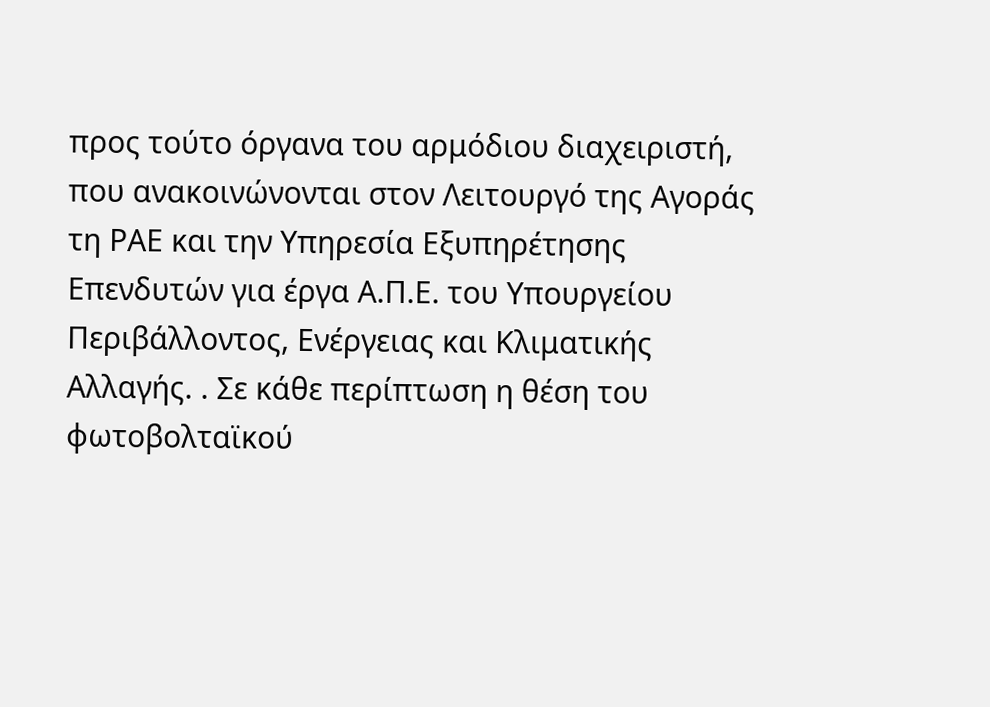προς τούτο όργανα του αρμόδιου διαχειριστή, που ανακοινώνονται στον Λειτουργό της Αγοράς τη ΡΑΕ και την Υπηρεσία Εξυπηρέτησης Επενδυτών για έργα Α.Π.Ε. του Υπουργείου Περιβάλλοντος, Ενέργειας και Κλιματικής Αλλαγής. . Σε κάθε περίπτωση η θέση του φωτοβολταϊκού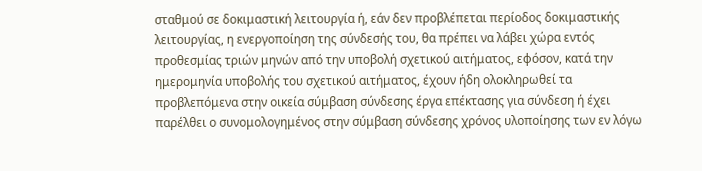σταθμού σε δοκιμαστική λειτουργία ή, εάν δεν προβλέπεται περίοδος δοκιμαστικής λειτουργίας, η ενεργοποίηση της σύνδεσής του, θα πρέπει να λάβει χώρα εντός προθεσμίας τριών μηνών από την υποβολή σχετικού αιτήματος, εφόσον, κατά την ημερομηνία υποβολής του σχετικού αιτήματος, έχουν ήδη ολοκληρωθεί τα προβλεπόμενα στην οικεία σύμβαση σύνδεσης έργα επέκτασης για σύνδεση ή έχει παρέλθει ο συνομολογημένος στην σύμβαση σύνδεσης χρόνος υλοποίησης των εν λόγω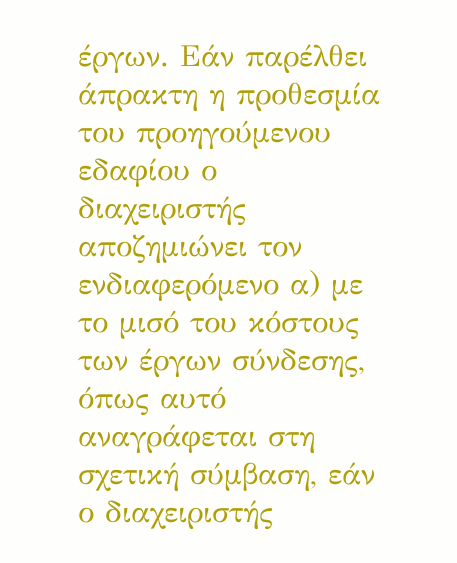έργων. Εάν παρέλθει άπρακτη η προθεσμία του προηγούμενου εδαφίου ο διαχειριστής αποζημιώνει τον ενδιαφερόμενο α) με το μισό του κόστους των έργων σύνδεσης, όπως αυτό αναγράφεται στη σχετική σύμβαση, εάν ο διαχειριστής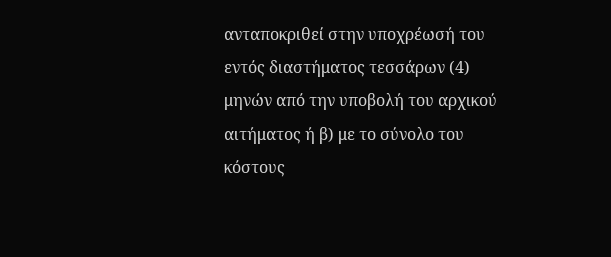ανταποκριθεί στην υποχρέωσή του εντός διαστήματος τεσσάρων (4) μηνών από την υποβολή του αρχικού αιτήματος ή β) με το σύνολο του κόστους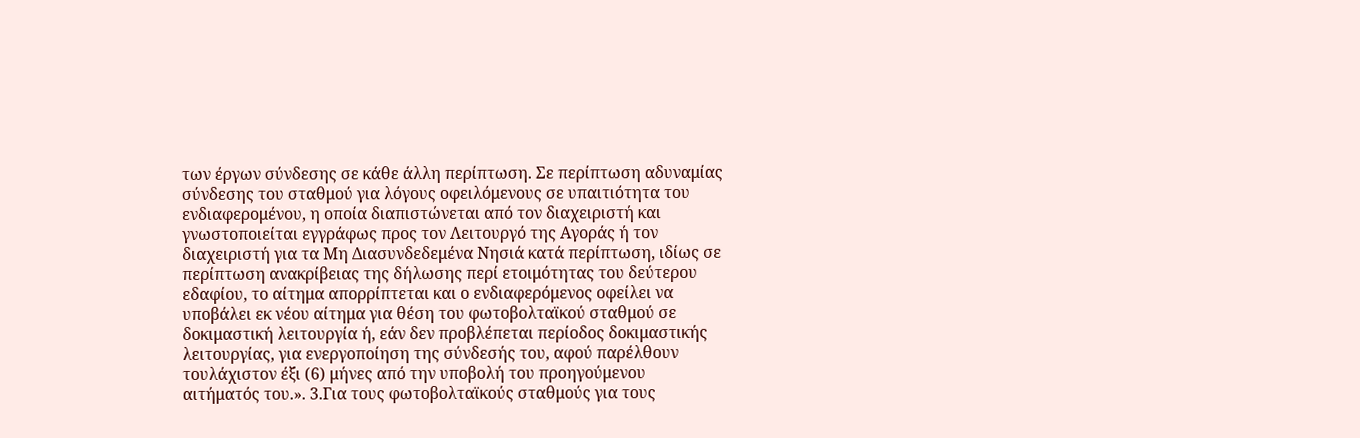των έργων σύνδεσης σε κάθε άλλη περίπτωση. Σε περίπτωση αδυναμίας σύνδεσης του σταθμού για λόγους οφειλόμενους σε υπαιτιότητα του ενδιαφερομένου, η οποία διαπιστώνεται από τον διαχειριστή και γνωστοποιείται εγγράφως προς τον Λειτουργό της Αγοράς ή τον διαχειριστή για τα Μη Διασυνδεδεμένα Νησιά κατά περίπτωση, ιδίως σε περίπτωση ανακρίβειας της δήλωσης περί ετοιμότητας του δεύτερου εδαφίου, το αίτημα απορρίπτεται και ο ενδιαφερόμενος οφείλει να υποβάλει εκ νέου αίτημα για θέση του φωτοβολταϊκού σταθμού σε δοκιμαστική λειτουργία ή, εάν δεν προβλέπεται περίοδος δοκιμαστικής λειτουργίας, για ενεργοποίηση της σύνδεσής του, αφού παρέλθουν τουλάχιστον έξι (6) μήνες από την υποβολή του προηγούμενου αιτήματός του.». 3.Για τους φωτοβολταϊκούς σταθμούς για τους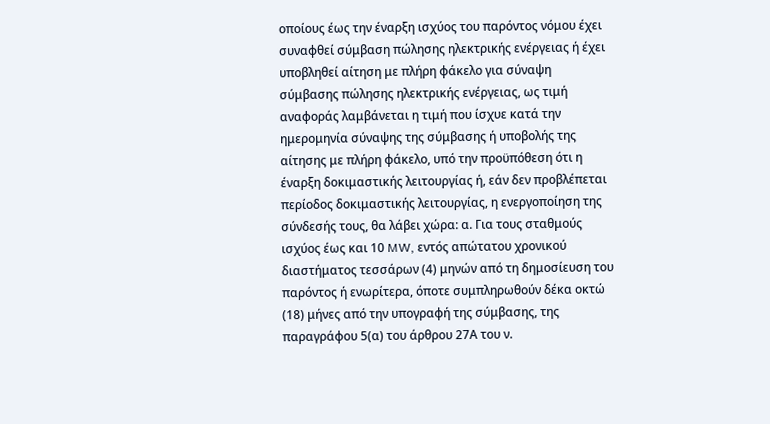οποίους έως την έναρξη ισχύος του παρόντος νόμου έχει συναφθεί σύμβαση πώλησης ηλεκτρικής ενέργειας ή έχει υποβληθεί αίτηση με πλήρη φάκελο για σύναψη σύμβασης πώλησης ηλεκτρικής ενέργειας, ως τιμή αναφοράς λαμβάνεται η τιμή που ίσχυε κατά την ημερομηνία σύναψης της σύμβασης ή υποβολής της αίτησης με πλήρη φάκελο, υπό την προϋπόθεση ότι η έναρξη δοκιμαστικής λειτουργίας ή, εάν δεν προβλέπεται περίοδος δοκιμαστικής λειτουργίας, η ενεργοποίηση της σύνδεσής τους, θα λάβει χώρα: α. Για τους σταθμούς ισχύος έως και 10 MW, εντός απώτατου χρονικού διαστήματος τεσσάρων (4) μηνών από τη δημοσίευση του παρόντος ή ενωρίτερα, όποτε συμπληρωθούν δέκα οκτώ (18) μήνες από την υπογραφή της σύμβασης, της παραγράφου 5(α) του άρθρου 27Α του ν.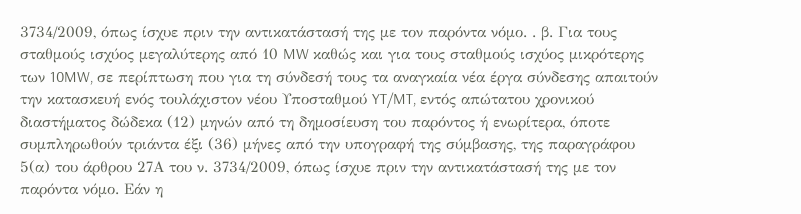3734/2009, όπως ίσχυε πριν την αντικατάστασή της με τον παρόντα νόμο. . β. Για τους σταθμούς ισχύος μεγαλύτερης από 10 MW καθώς και για τους σταθμούς ισχύος μικρότερης των 10MW, σε περίπτωση που για τη σύνδεσή τους τα αναγκαία νέα έργα σύνδεσης απαιτούν την κατασκευή ενός τουλάχιστον νέου Υποσταθμού YT/MT, εντός απώτατου χρονικού διαστήματος δώδεκα (12) μηνών από τη δημοσίευση του παρόντος ή ενωρίτερα, όποτε συμπληρωθούν τριάντα έξι (36) μήνες από την υπογραφή της σύμβασης, της παραγράφου 5(α) του άρθρου 27Α του ν. 3734/2009, όπως ίσχυε πριν την αντικατάστασή της με τον παρόντα νόμο. Εάν η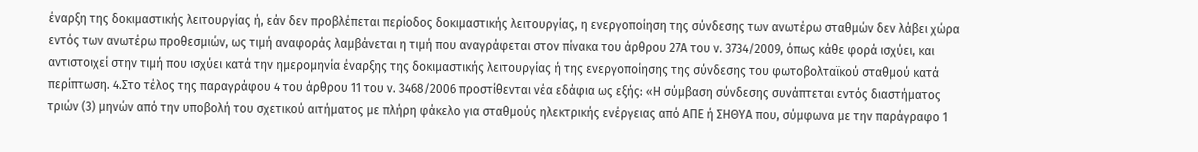έναρξη της δοκιμαστικής λειτουργίας ή, εάν δεν προβλέπεται περίοδος δοκιμαστικής λειτουργίας, η ενεργοποίηση της σύνδεσης των ανωτέρω σταθμών δεν λάβει χώρα εντός των ανωτέρω προθεσμιών, ως τιμή αναφοράς λαμβάνεται η τιμή που αναγράφεται στον πίνακα του άρθρου 27Α του ν. 3734/2009, όπως κάθε φορά ισχύει, και αντιστοιχεί στην τιμή που ισχύει κατά την ημερομηνία έναρξης της δοκιμαστικής λειτουργίας ή της ενεργοποίησης της σύνδεσης του φωτοβολταϊκού σταθμού κατά περίπτωση. 4.Στο τέλος της παραγράφου 4 του άρθρου 11 του ν. 3468/2006 προστίθενται νέα εδάφια ως εξής: «Η σύμβαση σύνδεσης συνάπτεται εντός διαστήματος τριών (3) μηνών από την υποβολή του σχετικού αιτήματος με πλήρη φάκελο για σταθμούς ηλεκτρικής ενέργειας από ΑΠΕ ή ΣΗΘΥΑ που, σύμφωνα με την παράγραφο 1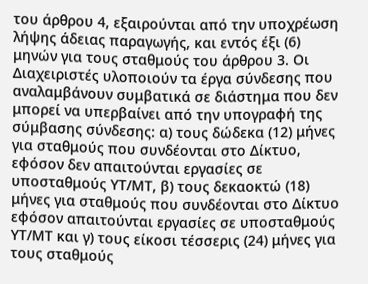του άρθρου 4, εξαιρούνται από την υποχρέωση λήψης άδειας παραγωγής, και εντός έξι (6) μηνών για τους σταθμούς του άρθρου 3. Οι Διαχειριστές υλοποιούν τα έργα σύνδεσης που αναλαμβάνουν συμβατικά σε διάστημα που δεν μπορεί να υπερβαίνει από την υπογραφή της σύμβασης σύνδεσης: α) τους δώδεκα (12) μήνες για σταθμούς που συνδέονται στο Δίκτυο, εφόσον δεν απαιτούνται εργασίες σε υποσταθμούς ΥΤ/ΜΤ, β) τους δεκαοκτώ (18) μήνες για σταθμούς που συνδέονται στο Δίκτυο εφόσον απαιτούνται εργασίες σε υποσταθμούς ΥΤ/ΜΤ και γ) τους είκοσι τέσσερις (24) μήνες για τους σταθμούς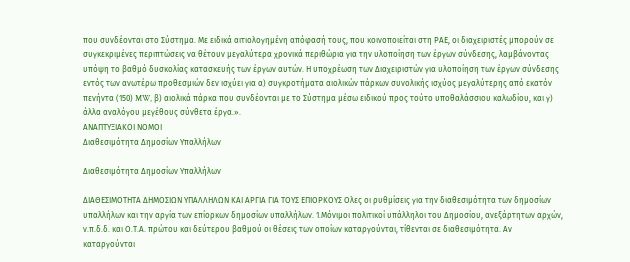που συνδέονται στο Σύστημα. Με ειδικά αιτιολογημένη απόφασή τους, που κοινοποιείται στη ΡΑΕ, οι διαχειριστές μπορούν σε συγκεκριμένες περιπτώσεις να θέτουν μεγαλύτερα χρονικά περιθώρια για την υλοποίηση των έργων σύνδεσης, λαμβάνοντας υπόψη το βαθμό δυσκολίας κατασκευής των έργων αυτών. Η υποχρέωση των Διαχειριστών για υλοποίηση των έργων σύνδεσης εντός των ανωτέρω προθεσμιών δεν ισχύει για α) συγκροτήματα αιολικών πάρκων συνολικής ισχύος μεγαλύτερης από εκατόν πενήντα (150) MW, β) αιολικά πάρκα που συνδέονται με το Σύστημα μέσω ειδικού προς τούτο υποθαλάσσιου καλωδίου, και γ) άλλα αναλόγου μεγέθους σύνθετα έργα.».
ΑΝΑΠΤΥΞΙΑΚΟΙ ΝΟΜΟΙ
Διαθεσιμότητα Δημοσίων Υπαλλήλων

Διαθεσιμότητα Δημοσίων Υπαλλήλων

ΔΙΑΘΕΣΙΜΟΤΗΤΑ ΔΗΜΟΣΙΩΝ ΥΠΑΛΛΗΛΩΝ ΚΑΙ ΑΡΓΙΑ ΓΙΑ ΤΟΥΣ ΕΠΙΟΡΚΟΥΣ Ολες οι ρυθμίσεις για την διαθεσιμότητα των δημοσίων υπαλλήλων και την αργία των επίορκων δημοσίων υπαλλήλων. 1.Μόνιμοι πολιτικοί υπάλληλοι του Δημοσίου, ανεξάρτητων αρχών, ν.π.δ.δ. και Ο.Τ.Α. πρώτου και δεύτερου βαθμού οι θέσεις των οποίων καταργούνται, τίθενται σε διαθεσιμότητα. Αν καταργούνται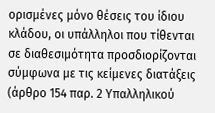ορισμένες μόνο θέσεις του ίδιου κλάδου, οι υπάλληλοι που τίθενται σε διαθεσιμότητα προσδιορίζονται σύμφωνα με τις κείμενες διατάξεις (άρθρο 154 παρ. 2 Υπαλληλικού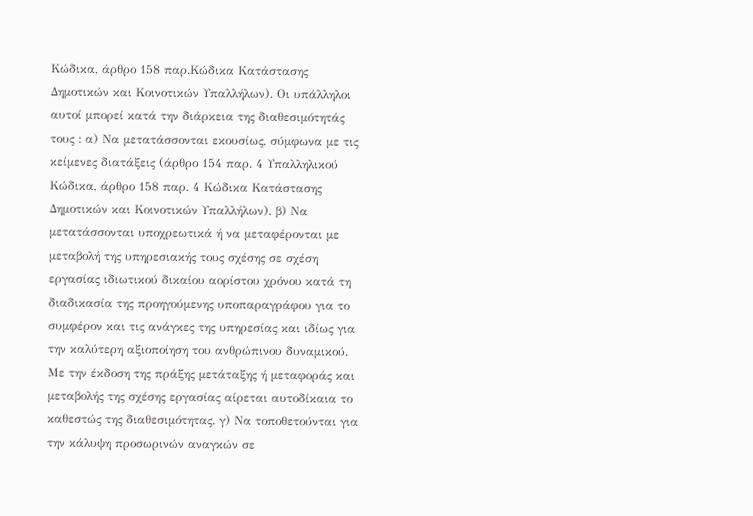Κώδικα, άρθρο 158 παρ.Κώδικα Κατάστασης Δημοτικών και Κοινοτικών Υπαλλήλων). Οι υπάλληλοι αυτοί μπορεί κατά την διάρκεια της διαθεσιμότητάς τους : α) Να μετατάσσονται εκουσίως, σύμφωνα με τις κείμενες διατάξεις (άρθρο 154 παρ. 4 Υπαλληλικού Κώδικα, άρθρο 158 παρ. 4 Κώδικα Κατάστασης Δημοτικών και Κοινοτικών Υπαλλήλων). β) Να μετατάσσονται υποχρεωτικά ή να μεταφέρονται με μεταβολή της υπηρεσιακής τους σχέσης σε σχέση εργασίας ιδιωτικού δικαίου αορίστου χρόνου κατά τη διαδικασία της προηγούμενης υποπαραγράφου για το συμφέρον και τις ανάγκες της υπηρεσίας και ιδίως για την καλύτερη αξιοποίηση του ανθρώπινου δυναμικού. Με την έκδοση της πράξης μετάταξης ή μεταφοράς και μεταβολής της σχέσης εργασίας αίρεται αυτοδίκαια το καθεστώς της διαθεσιμότητας. γ) Να τοποθετούνται για την κάλυψη προσωρινών αναγκών σε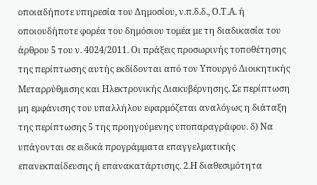οποιαδήποτε υπηρεσία του Δημοσίου, ν.π.δ.δ., Ο.Τ.Α. ή οποιουδήποτε φορέα του δημόσιου τομέα με τη διαδικασία του άρθρου 5 του ν. 4024/2011. Οι πράξεις προσωρινής τοποθέτησης της περίπτωσης αυτής εκδίδονται από τον Υπουργό Διοικητικής Μεταρρύθμισης και Ηλεκτρονικής Διακυβέρνησης. Σε περίπτωση μη εμφάνισης του υπαλλήλου εφαρμόζεται αναλόγως η διάταξη της περίπτωσης 5 της προηγούμενης υποπαραγράφου. δ) Να υπάγονται σε ειδικά προγράμματα επαγγελματικής επανεκπαίδευσης ή επανακατάρτισης. 2.Η διαθεσιμότητα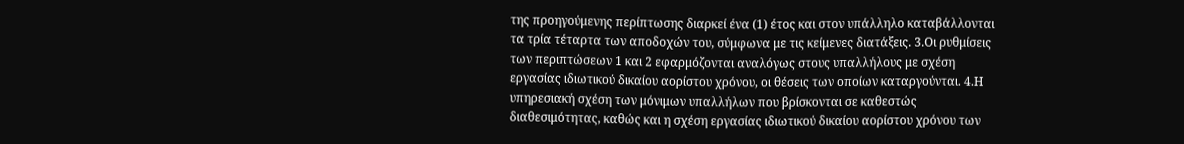της προηγούμενης περίπτωσης διαρκεί ένα (1) έτος και στον υπάλληλο καταβάλλονται τα τρία τέταρτα των αποδοχών του, σύμφωνα με τις κείμενες διατάξεις. 3.Οι ρυθμίσεις των περιπτώσεων 1 και 2 εφαρμόζονται αναλόγως στους υπαλλήλους με σχέση εργασίας ιδιωτικού δικαίου αορίστου χρόνου, οι θέσεις των οποίων καταργούνται. 4.Η υπηρεσιακή σχέση των μόνιμων υπαλλήλων που βρίσκονται σε καθεστώς διαθεσιμότητας, καθώς και η σχέση εργασίας ιδιωτικού δικαίου αορίστου χρόνου των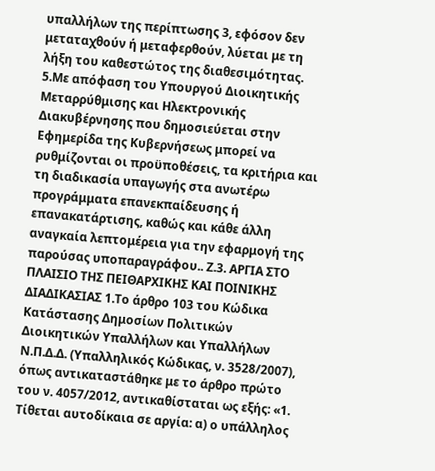υπαλλήλων της περίπτωσης 3, εφόσον δεν μεταταχθούν ή μεταφερθούν, λύεται με τη λήξη του καθεστώτος της διαθεσιμότητας. 5.Με απόφαση του Υπουργού Διοικητικής Μεταρρύθμισης και Ηλεκτρονικής Διακυβέρνησης που δημοσιεύεται στην Εφημερίδα της Κυβερνήσεως μπορεί να ρυθμίζονται οι προϋποθέσεις, τα κριτήρια και τη διαδικασία υπαγωγής στα ανωτέρω προγράμματα επανεκπαίδευσης ή επανακατάρτισης, καθώς και κάθε άλλη αναγκαία λεπτομέρεια για την εφαρμογή της παρούσας υποπαραγράφου.. Ζ.3. ΑΡΓΙΑ ΣΤΟ ΠΛΑΙΣΙΟ ΤΗΣ ΠΕΙΘΑΡΧΙΚΗΣ ΚΑΙ ΠΟΙΝΙΚΗΣ ΔΙΑΔΙΚΑΣΙΑΣ 1.Το άρθρο 103 του Κώδικα Κατάστασης Δημοσίων Πολιτικών Διοικητικών Υπαλλήλων και Υπαλλήλων Ν.Π.Δ.Δ. (Υπαλληλικός Κώδικας, ν. 3528/2007), όπως αντικαταστάθηκε με το άρθρο πρώτο του ν. 4057/2012, αντικαθίσταται ως εξής: «1. Τίθεται αυτοδίκαια σε αργία: α) ο υπάλληλος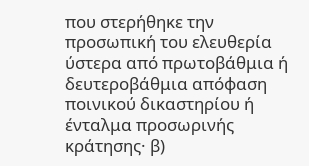που στερήθηκε την προσωπική του ελευθερία ύστερα από πρωτοβάθμια ή δευτεροβάθμια απόφαση ποινικού δικαστηρίου ή ένταλμα προσωρινής κράτησης· β)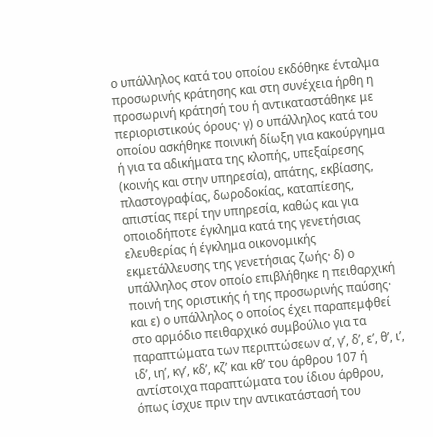ο υπάλληλος κατά του οποίου εκδόθηκε ένταλμα προσωρινής κράτησης και στη συνέχεια ήρθη η προσωρινή κράτησή του ή αντικαταστάθηκε με περιοριστικούς όρους· γ) ο υπάλληλος κατά του οποίου ασκήθηκε ποινική δίωξη για κακούργημα ή για τα αδικήματα της κλοπής, υπεξαίρεσης (κοινής και στην υπηρεσία), απάτης, εκβίασης, πλαστογραφίας, δωροδοκίας, καταπίεσης, απιστίας περί την υπηρεσία, καθώς και για οποιοδήποτε έγκλημα κατά της γενετήσιας ελευθερίας ή έγκλημα οικονομικής εκμετάλλευσης της γενετήσιας ζωής· δ) ο υπάλληλος στον οποίο επιβλήθηκε η πειθαρχική ποινή της οριστικής ή της προσωρινής παύσης· και ε) ο υπάλληλος ο οποίος έχει παραπεμφθεί στο αρμόδιο πειθαρχικό συμβούλιο για τα παραπτώματα των περιπτώσεων α’, γ’, δ’, ε’, θ’, ι’, ιδ’, ιη’, κγ’, κδ’, κζ’ και κθ’ του άρθρου 107 ή αντίστοιχα παραπτώματα του ίδιου άρθρου, όπως ίσχυε πριν την αντικατάστασή του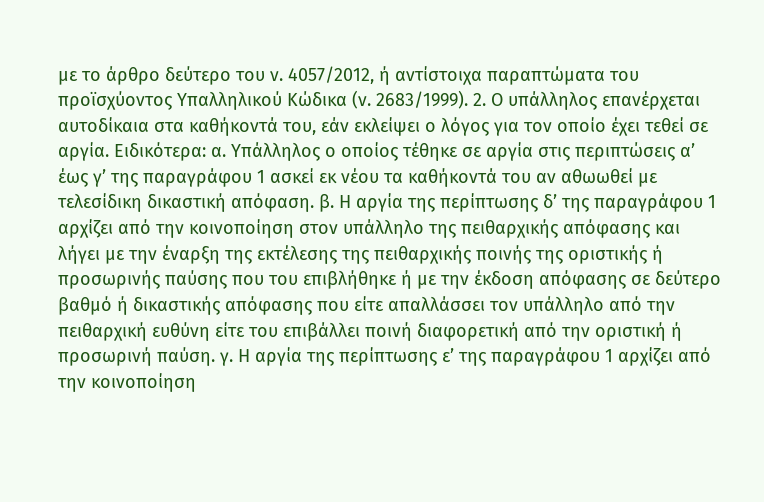με το άρθρο δεύτερο του ν. 4057/2012, ή αντίστοιχα παραπτώματα του προϊσχύοντος Υπαλληλικού Κώδικα (ν. 2683/1999). 2. Ο υπάλληλος επανέρχεται αυτοδίκαια στα καθήκοντά του, εάν εκλείψει ο λόγος για τον οποίο έχει τεθεί σε αργία. Ειδικότερα: α. Υπάλληλος ο οποίος τέθηκε σε αργία στις περιπτώσεις α’ έως γ’ της παραγράφου 1 ασκεί εκ νέου τα καθήκοντά του αν αθωωθεί με τελεσίδικη δικαστική απόφαση. β. Η αργία της περίπτωσης δ’ της παραγράφου 1 αρχίζει από την κοινοποίηση στον υπάλληλο της πειθαρχικής απόφασης και λήγει με την έναρξη της εκτέλεσης της πειθαρχικής ποινής της οριστικής ή προσωρινής παύσης που του επιβλήθηκε ή με την έκδοση απόφασης σε δεύτερο βαθμό ή δικαστικής απόφασης που είτε απαλλάσσει τον υπάλληλο από την πειθαρχική ευθύνη είτε του επιβάλλει ποινή διαφορετική από την οριστική ή προσωρινή παύση. γ. Η αργία της περίπτωσης ε’ της παραγράφου 1 αρχίζει από την κοινοποίηση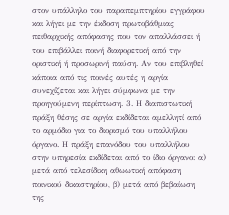στον υπάλληλο του παραπεμπτηρίου εγγράφου και λήγει με την έκδοση πρωτοβάθμιας πειθαρχικής απόφασης που τον απαλλάσσει ή του επιβάλλει ποινή διαφορετική από την οριστική ή προσωρινή παύση. Αν του επιβληθεί κάποια από τις ποινές αυτές η αργία συνεχίζεται και λήγει σύμφωνα με την προηγούμενη περίπτωση. 3. Η διαπιστωτική πράξη θέσης σε αργία εκδίδεται αμελλητί από το αρμόδιο για το διορισμό του υπαλλήλου όργανο. Η πράξη επανόδου του υπαλλήλου στην υπηρεσία εκδίδεται από το ίδιο όργανο: α) μετά από τελεσίδικη αθωωτική απόφαση ποινικού δικαστηρίου, β) μετά από βεβαίωση της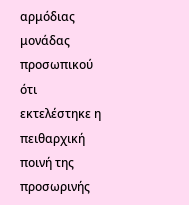αρμόδιας μονάδας προσωπικού ότι εκτελέστηκε η πειθαρχική ποινή της προσωρινής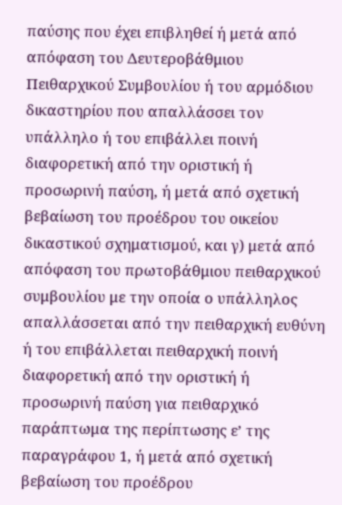παύσης που έχει επιβληθεί ή μετά από απόφαση του Δευτεροβάθμιου Πειθαρχικού Συμβουλίου ή του αρμόδιου δικαστηρίου που απαλλάσσει τον υπάλληλο ή του επιβάλλει ποινή διαφορετική από την οριστική ή προσωρινή παύση, ή μετά από σχετική βεβαίωση του προέδρου του οικείου δικαστικού σχηματισμού, και γ) μετά από απόφαση του πρωτοβάθμιου πειθαρχικού συμβουλίου με την οποία ο υπάλληλος απαλλάσσεται από την πειθαρχική ευθύνη ή του επιβάλλεται πειθαρχική ποινή διαφορετική από την οριστική ή προσωρινή παύση για πειθαρχικό παράπτωμα της περίπτωσης ε’ της παραγράφου 1, ή μετά από σχετική βεβαίωση του προέδρου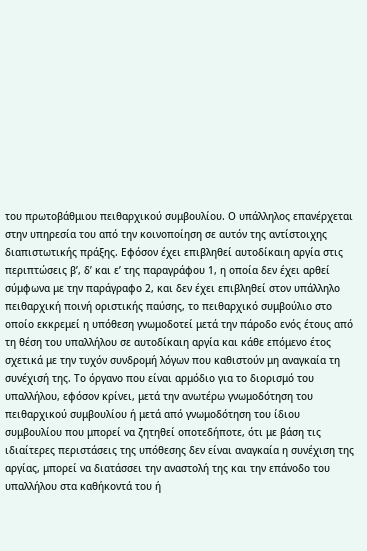του πρωτοβάθμιου πειθαρχικού συμβουλίου. Ο υπάλληλος επανέρχεται στην υπηρεσία του από την κοινοποίηση σε αυτόν της αντίστοιχης διαπιστωτικής πράξης. Εφόσον έχει επιβληθεί αυτοδίκαιη αργία στις περιπτώσεις β’, δ’ και ε’ της παραγράφου 1, η οποία δεν έχει αρθεί σύμφωνα με την παράγραφο 2, και δεν έχει επιβληθεί στον υπάλληλο πειθαρχική ποινή οριστικής παύσης, το πειθαρχικό συμβούλιο στο οποίο εκκρεμεί η υπόθεση γνωμοδοτεί μετά την πάροδο ενός έτους από τη θέση του υπαλλήλου σε αυτοδίκαιη αργία και κάθε επόμενο έτος σχετικά με την τυχόν συνδρομή λόγων που καθιστούν μη αναγκαία τη συνέχισή της. Το όργανο που είναι αρμόδιο για το διορισμό του υπαλλήλου, εφόσον κρίνει, μετά την ανωτέρω γνωμοδότηση του πειθαρχικού συμβουλίου ή μετά από γνωμοδότηση του ίδιου συμβουλίου που μπορεί να ζητηθεί οποτεδήποτε, ότι με βάση τις ιδιαίτερες περιστάσεις της υπόθεσης δεν είναι αναγκαία η συνέχιση της αργίας, μπορεί να διατάσσει την αναστολή της και την επάνοδο του υπαλλήλου στα καθήκοντά του ή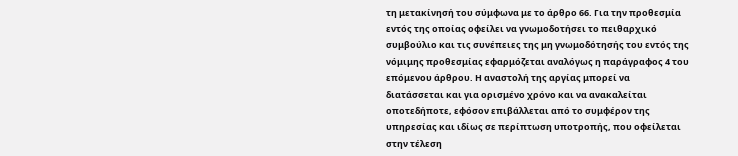τη μετακίνησή του σύμφωνα με το άρθρο 66. Για την προθεσμία εντός της οποίας οφείλει να γνωμοδοτήσει το πειθαρχικό συμβούλιο και τις συνέπειες της μη γνωμοδότησής του εντός της νόμιμης προθεσμίας εφαρμόζεται αναλόγως η παράγραφος 4 του επόμενου άρθρου. Η αναστολή της αργίας μπορεί να διατάσσεται και για ορισμένο χρόνο και να ανακαλείται οποτεδήποτε, εφόσον επιβάλλεται από το συμφέρον της υπηρεσίας και ιδίως σε περίπτωση υποτροπής, που οφείλεται στην τέλεση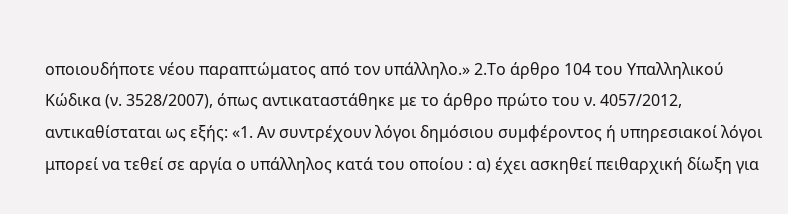οποιουδήποτε νέου παραπτώματος από τον υπάλληλο.» 2.Το άρθρο 104 του Υπαλληλικού Κώδικα (ν. 3528/2007), όπως αντικαταστάθηκε με το άρθρο πρώτο του ν. 4057/2012, αντικαθίσταται ως εξής: «1. Αν συντρέχουν λόγοι δημόσιου συμφέροντος ή υπηρεσιακοί λόγοι μπορεί να τεθεί σε αργία ο υπάλληλος κατά του οποίου : α) έχει ασκηθεί πειθαρχική δίωξη για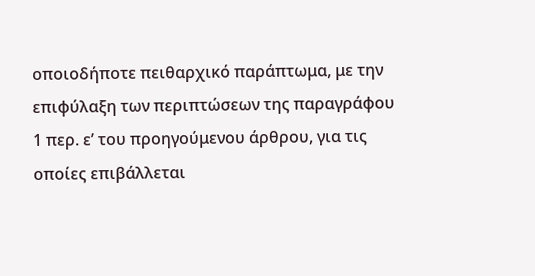οποιοδήποτε πειθαρχικό παράπτωμα, με την επιφύλαξη των περιπτώσεων της παραγράφου 1 περ. ε’ του προηγούμενου άρθρου, για τις οποίες επιβάλλεται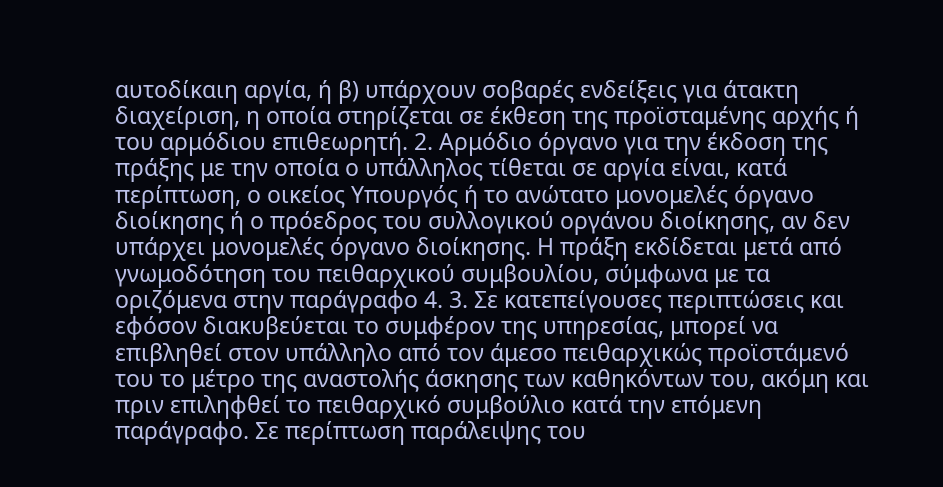αυτοδίκαιη αργία, ή β) υπάρχουν σοβαρές ενδείξεις για άτακτη διαχείριση, η οποία στηρίζεται σε έκθεση της προϊσταμένης αρχής ή του αρμόδιου επιθεωρητή. 2. Αρμόδιο όργανο για την έκδοση της πράξης με την οποία ο υπάλληλος τίθεται σε αργία είναι, κατά περίπτωση, ο οικείος Υπουργός ή το ανώτατο μονομελές όργανο διοίκησης ή ο πρόεδρος του συλλογικού οργάνου διοίκησης, αν δεν υπάρχει μονομελές όργανο διοίκησης. Η πράξη εκδίδεται μετά από γνωμοδότηση του πειθαρχικού συμβουλίου, σύμφωνα με τα οριζόμενα στην παράγραφο 4. 3. Σε κατεπείγουσες περιπτώσεις και εφόσον διακυβεύεται το συμφέρον της υπηρεσίας, μπορεί να επιβληθεί στον υπάλληλο από τον άμεσο πειθαρχικώς προϊστάμενό του το μέτρο της αναστολής άσκησης των καθηκόντων του, ακόμη και πριν επιληφθεί το πειθαρχικό συμβούλιο κατά την επόμενη παράγραφο. Σε περίπτωση παράλειψης του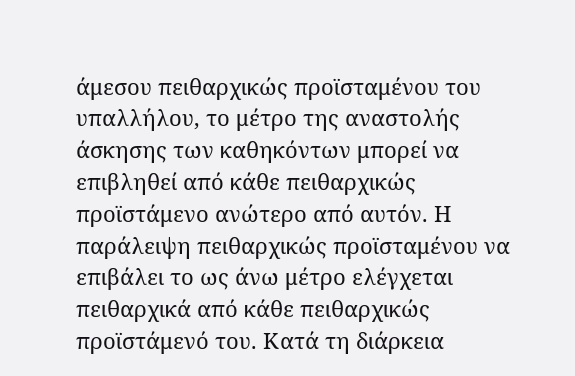άμεσου πειθαρχικώς προϊσταμένου του υπαλλήλου, το μέτρο της αναστολής άσκησης των καθηκόντων μπορεί να επιβληθεί από κάθε πειθαρχικώς προϊστάμενο ανώτερο από αυτόν. Η παράλειψη πειθαρχικώς προϊσταμένου να επιβάλει το ως άνω μέτρο ελέγχεται πειθαρχικά από κάθε πειθαρχικώς προϊστάμενό του. Κατά τη διάρκεια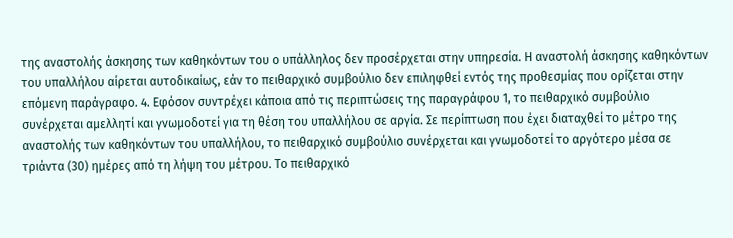της αναστολής άσκησης των καθηκόντων του ο υπάλληλος δεν προσέρχεται στην υπηρεσία. Η αναστολή άσκησης καθηκόντων του υπαλλήλου αίρεται αυτοδικαίως, εάν το πειθαρχικό συμβούλιο δεν επιληφθεί εντός της προθεσμίας που ορίζεται στην επόμενη παράγραφο. 4. Εφόσον συντρέχει κάποια από τις περιπτώσεις της παραγράφου 1, το πειθαρχικό συμβούλιο συνέρχεται αμελλητί και γνωμοδοτεί για τη θέση του υπαλλήλου σε αργία. Σε περίπτωση που έχει διαταχθεί το μέτρο της αναστολής των καθηκόντων του υπαλλήλου, το πειθαρχικό συμβούλιο συνέρχεται και γνωμοδοτεί το αργότερο μέσα σε τριάντα (30) ημέρες από τη λήψη του μέτρου. Το πειθαρχικό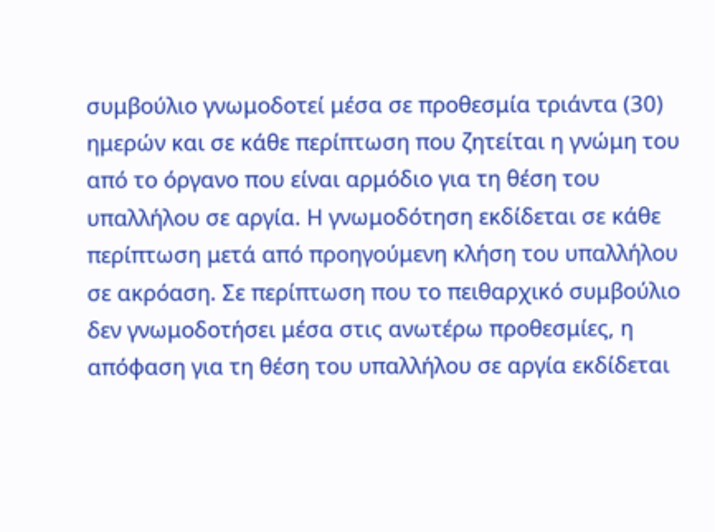συμβούλιο γνωμοδοτεί μέσα σε προθεσμία τριάντα (30) ημερών και σε κάθε περίπτωση που ζητείται η γνώμη του από το όργανο που είναι αρμόδιο για τη θέση του υπαλλήλου σε αργία. Η γνωμοδότηση εκδίδεται σε κάθε περίπτωση μετά από προηγούμενη κλήση του υπαλλήλου σε ακρόαση. Σε περίπτωση που το πειθαρχικό συμβούλιο δεν γνωμοδοτήσει μέσα στις ανωτέρω προθεσμίες, η απόφαση για τη θέση του υπαλλήλου σε αργία εκδίδεται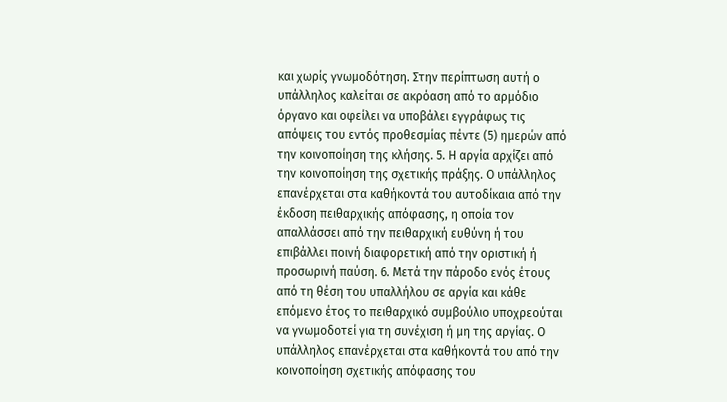και χωρίς γνωμοδότηση. Στην περίπτωση αυτή ο υπάλληλος καλείται σε ακρόαση από το αρμόδιο όργανο και οφείλει να υποβάλει εγγράφως τις απόψεις του εντός προθεσμίας πέντε (5) ημερών από την κοινοποίηση της κλήσης. 5. Η αργία αρχίζει από την κοινοποίηση της σχετικής πράξης. Ο υπάλληλος επανέρχεται στα καθήκοντά του αυτοδίκαια από την έκδοση πειθαρχικής απόφασης, η οποία τον απαλλάσσει από την πειθαρχική ευθύνη ή του επιβάλλει ποινή διαφορετική από την οριστική ή προσωρινή παύση. 6. Μετά την πάροδο ενός έτους από τη θέση του υπαλλήλου σε αργία και κάθε επόμενο έτος το πειθαρχικό συμβούλιο υποχρεούται να γνωμοδοτεί για τη συνέχιση ή μη της αργίας. Ο υπάλληλος επανέρχεται στα καθήκοντά του από την κοινοποίηση σχετικής απόφασης του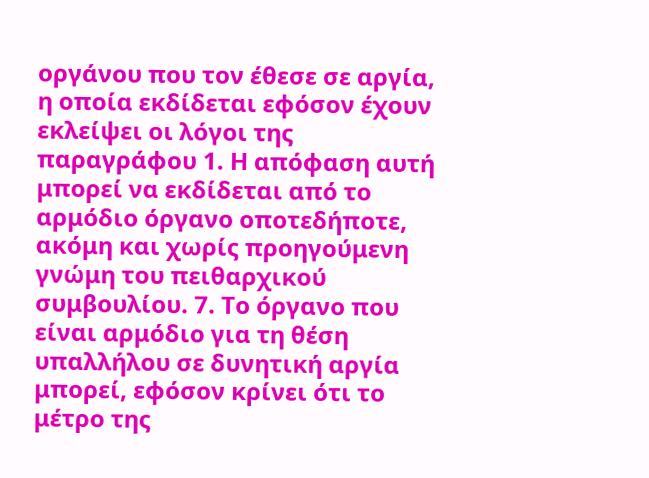οργάνου που τον έθεσε σε αργία, η οποία εκδίδεται εφόσον έχουν εκλείψει οι λόγοι της παραγράφου 1. Η απόφαση αυτή μπορεί να εκδίδεται από το αρμόδιο όργανο οποτεδήποτε, ακόμη και χωρίς προηγούμενη γνώμη του πειθαρχικού συμβουλίου. 7. Το όργανο που είναι αρμόδιο για τη θέση υπαλλήλου σε δυνητική αργία μπορεί, εφόσον κρίνει ότι το μέτρο της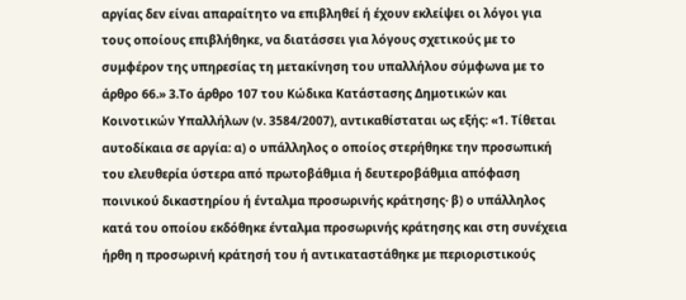αργίας δεν είναι απαραίτητο να επιβληθεί ή έχουν εκλείψει οι λόγοι για τους οποίους επιβλήθηκε, να διατάσσει για λόγους σχετικούς με το συμφέρον της υπηρεσίας τη μετακίνηση του υπαλλήλου σύμφωνα με το άρθρο 66.» 3.Το άρθρο 107 του Κώδικα Κατάστασης Δημοτικών και Κοινοτικών Υπαλλήλων (ν. 3584/2007), αντικαθίσταται ως εξής: «1. Τίθεται αυτοδίκαια σε αργία: α) ο υπάλληλος ο οποίος στερήθηκε την προσωπική του ελευθερία ύστερα από πρωτοβάθμια ή δευτεροβάθμια απόφαση ποινικού δικαστηρίου ή ένταλμα προσωρινής κράτησης· β) ο υπάλληλος κατά του οποίου εκδόθηκε ένταλμα προσωρινής κράτησης και στη συνέχεια ήρθη η προσωρινή κράτησή του ή αντικαταστάθηκε με περιοριστικούς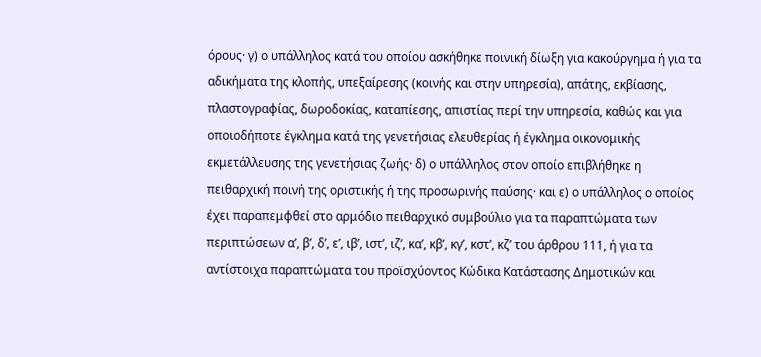όρους· γ) ο υπάλληλος κατά του οποίου ασκήθηκε ποινική δίωξη για κακούργημα ή για τα αδικήματα της κλοπής, υπεξαίρεσης (κοινής και στην υπηρεσία), απάτης, εκβίασης, πλαστογραφίας, δωροδοκίας, καταπίεσης, απιστίας περί την υπηρεσία, καθώς και για οποιοδήποτε έγκλημα κατά της γενετήσιας ελευθερίας ή έγκλημα οικονομικής εκμετάλλευσης της γενετήσιας ζωής· δ) ο υπάλληλος στον οποίο επιβλήθηκε η πειθαρχική ποινή της οριστικής ή της προσωρινής παύσης· και ε) ο υπάλληλος ο οποίος έχει παραπεμφθεί στο αρμόδιο πειθαρχικό συμβούλιο για τα παραπτώματα των περιπτώσεων α’, β’, δ’, ε’, ιβ’, ιστ’, ιζ’, κα’, κβ’, κγ’, κστ’, κζ’ του άρθρου 111, ή για τα αντίστοιχα παραπτώματα του προϊσχύοντος Κώδικα Κατάστασης Δημοτικών και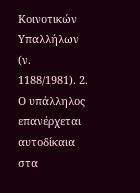Κοινοτικών Υπαλλήλων (ν. 1188/1981). 2. Ο υπάλληλος επανέρχεται αυτοδίκαια στα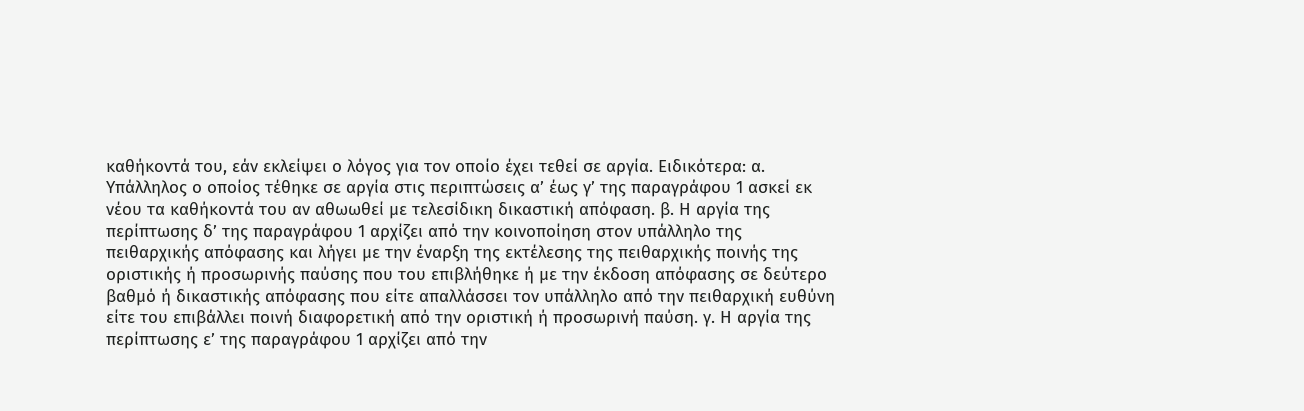καθήκοντά του, εάν εκλείψει ο λόγος για τον οποίο έχει τεθεί σε αργία. Ειδικότερα: α. Υπάλληλος ο οποίος τέθηκε σε αργία στις περιπτώσεις α’ έως γ’ της παραγράφου 1 ασκεί εκ νέου τα καθήκοντά του αν αθωωθεί με τελεσίδικη δικαστική απόφαση. β. Η αργία της περίπτωσης δ’ της παραγράφου 1 αρχίζει από την κοινοποίηση στον υπάλληλο της πειθαρχικής απόφασης και λήγει με την έναρξη της εκτέλεσης της πειθαρχικής ποινής της οριστικής ή προσωρινής παύσης που του επιβλήθηκε ή με την έκδοση απόφασης σε δεύτερο βαθμό ή δικαστικής απόφασης που είτε απαλλάσσει τον υπάλληλο από την πειθαρχική ευθύνη είτε του επιβάλλει ποινή διαφορετική από την οριστική ή προσωρινή παύση. γ. Η αργία της περίπτωσης ε’ της παραγράφου 1 αρχίζει από την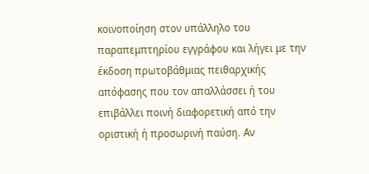κοινοποίηση στον υπάλληλο του παραπεμπτηρίου εγγράφου και λήγει με την έκδοση πρωτοβάθμιας πειθαρχικής απόφασης που τον απαλλάσσει ή του επιβάλλει ποινή διαφορετική από την οριστική ή προσωρινή παύση. Αν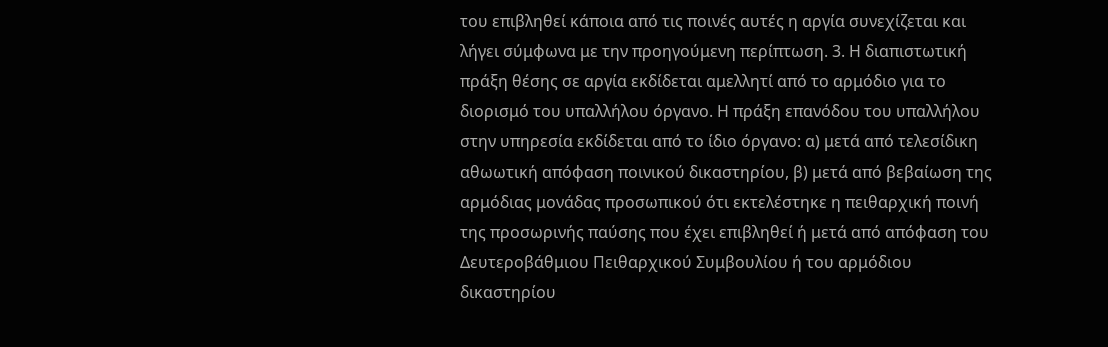του επιβληθεί κάποια από τις ποινές αυτές η αργία συνεχίζεται και λήγει σύμφωνα με την προηγούμενη περίπτωση. 3. Η διαπιστωτική πράξη θέσης σε αργία εκδίδεται αμελλητί από το αρμόδιο για το διορισμό του υπαλλήλου όργανο. Η πράξη επανόδου του υπαλλήλου στην υπηρεσία εκδίδεται από το ίδιο όργανο: α) μετά από τελεσίδικη αθωωτική απόφαση ποινικού δικαστηρίου, β) μετά από βεβαίωση της αρμόδιας μονάδας προσωπικού ότι εκτελέστηκε η πειθαρχική ποινή της προσωρινής παύσης που έχει επιβληθεί ή μετά από απόφαση του Δευτεροβάθμιου Πειθαρχικού Συμβουλίου ή του αρμόδιου δικαστηρίου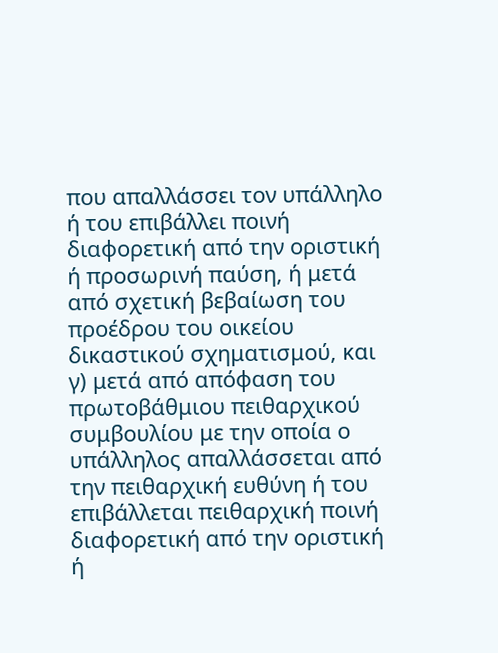που απαλλάσσει τον υπάλληλο ή του επιβάλλει ποινή διαφορετική από την οριστική ή προσωρινή παύση, ή μετά από σχετική βεβαίωση του προέδρου του οικείου δικαστικού σχηματισμού, και γ) μετά από απόφαση του πρωτοβάθμιου πειθαρχικού συμβουλίου με την οποία ο υπάλληλος απαλλάσσεται από την πειθαρχική ευθύνη ή του επιβάλλεται πειθαρχική ποινή διαφορετική από την οριστική ή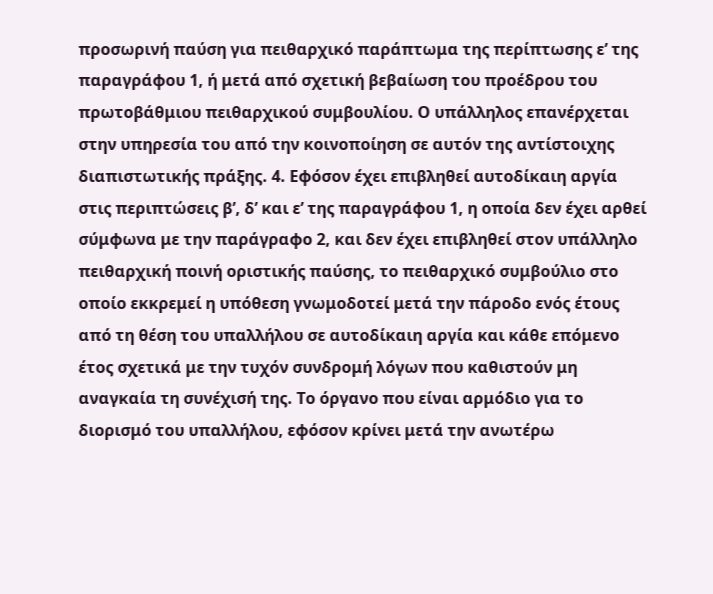προσωρινή παύση για πειθαρχικό παράπτωμα της περίπτωσης ε’ της παραγράφου 1, ή μετά από σχετική βεβαίωση του προέδρου του πρωτοβάθμιου πειθαρχικού συμβουλίου. Ο υπάλληλος επανέρχεται στην υπηρεσία του από την κοινοποίηση σε αυτόν της αντίστοιχης διαπιστωτικής πράξης. 4. Εφόσον έχει επιβληθεί αυτοδίκαιη αργία στις περιπτώσεις β’, δ’ και ε’ της παραγράφου 1, η οποία δεν έχει αρθεί σύμφωνα με την παράγραφο 2, και δεν έχει επιβληθεί στον υπάλληλο πειθαρχική ποινή οριστικής παύσης, το πειθαρχικό συμβούλιο στο οποίο εκκρεμεί η υπόθεση γνωμοδοτεί μετά την πάροδο ενός έτους από τη θέση του υπαλλήλου σε αυτοδίκαιη αργία και κάθε επόμενο έτος σχετικά με την τυχόν συνδρομή λόγων που καθιστούν μη αναγκαία τη συνέχισή της. Το όργανο που είναι αρμόδιο για το διορισμό του υπαλλήλου, εφόσον κρίνει μετά την ανωτέρω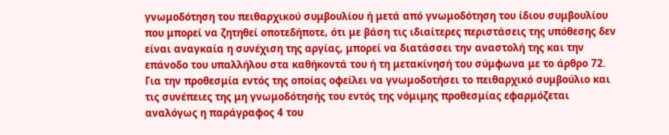γνωμοδότηση του πειθαρχικού συμβουλίου ή μετά από γνωμοδότηση του ίδιου συμβουλίου που μπορεί να ζητηθεί οποτεδήποτε, ότι με βάση τις ιδιαίτερες περιστάσεις της υπόθεσης δεν είναι αναγκαία η συνέχιση της αργίας, μπορεί να διατάσσει την αναστολή της και την επάνοδο του υπαλλήλου στα καθήκοντά του ή τη μετακίνησή του σύμφωνα με το άρθρο 72. Για την προθεσμία εντός της οποίας οφείλει να γνωμοδοτήσει το πειθαρχικό συμβούλιο και τις συνέπειες της μη γνωμοδότησής του εντός της νόμιμης προθεσμίας εφαρμόζεται αναλόγως η παράγραφος 4 του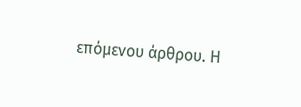επόμενου άρθρου. Η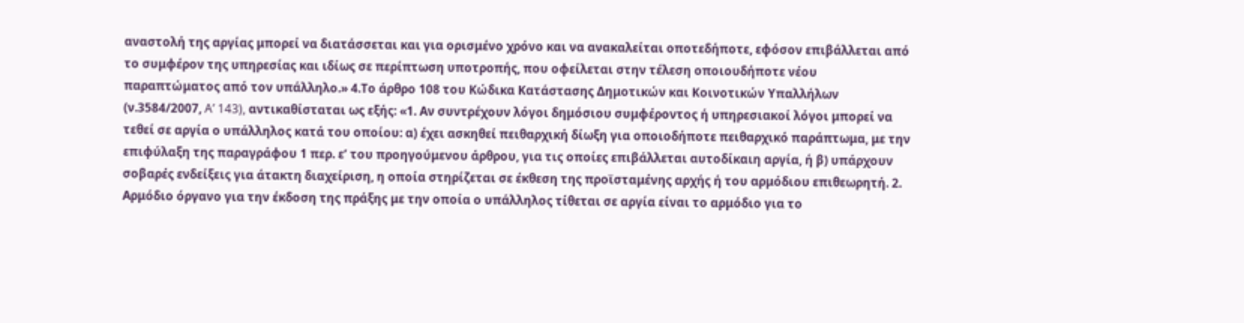αναστολή της αργίας μπορεί να διατάσσεται και για ορισμένο χρόνο και να ανακαλείται οποτεδήποτε, εφόσον επιβάλλεται από το συμφέρον της υπηρεσίας και ιδίως σε περίπτωση υποτροπής, που οφείλεται στην τέλεση οποιουδήποτε νέου παραπτώματος από τον υπάλληλο.» 4.Το άρθρο 108 του Κώδικα Κατάστασης Δημοτικών και Κοινοτικών Υπαλλήλων (ν.3584/2007, A’ 143), αντικαθίσταται ως εξής: «1. Αν συντρέχουν λόγοι δημόσιου συμφέροντος ή υπηρεσιακοί λόγοι μπορεί να τεθεί σε αργία ο υπάλληλος κατά του οποίου: α) έχει ασκηθεί πειθαρχική δίωξη για οποιοδήποτε πειθαρχικό παράπτωμα, με την επιφύλαξη της παραγράφου 1 περ. ε’ του προηγούμενου άρθρου, για τις οποίες επιβάλλεται αυτοδίκαιη αργία, ή β) υπάρχουν σοβαρές ενδείξεις για άτακτη διαχείριση, η οποία στηρίζεται σε έκθεση της προϊσταμένης αρχής ή του αρμόδιου επιθεωρητή. 2. Αρμόδιο όργανο για την έκδοση της πράξης με την οποία ο υπάλληλος τίθεται σε αργία είναι το αρμόδιο για το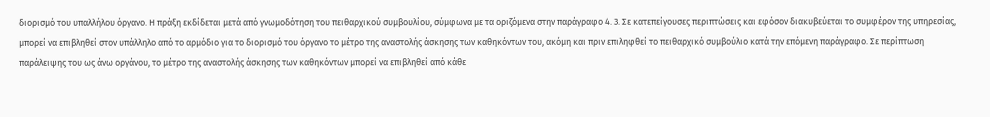διορισμό του υπαλλήλου όργανο. Η πράξη εκδίδεται μετά από γνωμοδότηση του πειθαρχικού συμβουλίου, σύμφωνα με τα οριζόμενα στην παράγραφο 4. 3. Σε κατεπείγουσες περιπτώσεις και εφόσον διακυβεύεται το συμφέρον της υπηρεσίας, μπορεί να επιβληθεί στον υπάλληλο από το αρμόδιο για το διορισμό του όργανο το μέτρο της αναστολής άσκησης των καθηκόντων του, ακόμη και πριν επιληφθεί το πειθαρχικό συμβούλιο κατά την επόμενη παράγραφο. Σε περίπτωση παράλειψης του ως άνω οργάνου, το μέτρο της αναστολής άσκησης των καθηκόντων μπορεί να επιβληθεί από κάθε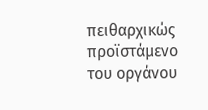πειθαρχικώς προϊστάμενο του οργάνου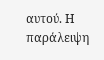αυτού. Η παράλειψη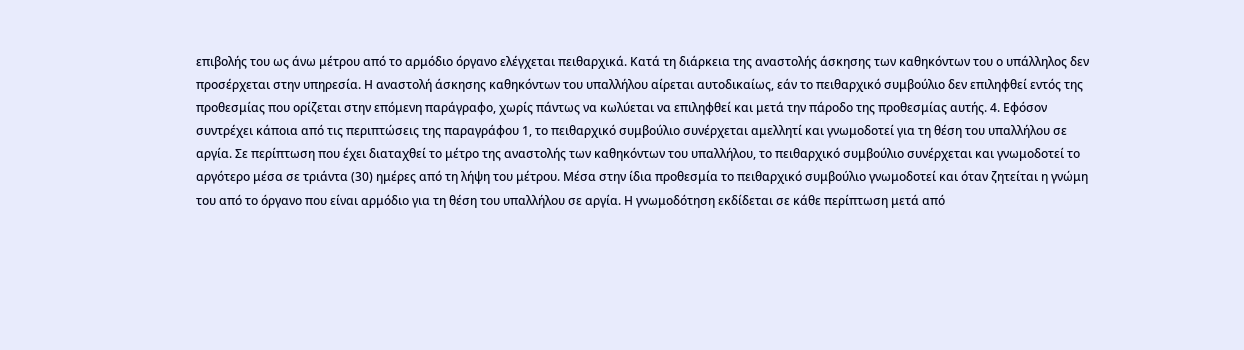επιβολής του ως άνω μέτρου από το αρμόδιο όργανο ελέγχεται πειθαρχικά. Κατά τη διάρκεια της αναστολής άσκησης των καθηκόντων του ο υπάλληλος δεν προσέρχεται στην υπηρεσία. Η αναστολή άσκησης καθηκόντων του υπαλλήλου αίρεται αυτοδικαίως, εάν το πειθαρχικό συμβούλιο δεν επιληφθεί εντός της προθεσμίας που ορίζεται στην επόμενη παράγραφο, χωρίς πάντως να κωλύεται να επιληφθεί και μετά την πάροδο της προθεσμίας αυτής. 4. Εφόσον συντρέχει κάποια από τις περιπτώσεις της παραγράφου 1, το πειθαρχικό συμβούλιο συνέρχεται αμελλητί και γνωμοδοτεί για τη θέση του υπαλλήλου σε αργία. Σε περίπτωση που έχει διαταχθεί το μέτρο της αναστολής των καθηκόντων του υπαλλήλου, το πειθαρχικό συμβούλιο συνέρχεται και γνωμοδοτεί το αργότερο μέσα σε τριάντα (30) ημέρες από τη λήψη του μέτρου. Μέσα στην ίδια προθεσμία το πειθαρχικό συμβούλιο γνωμοδοτεί και όταν ζητείται η γνώμη του από το όργανο που είναι αρμόδιο για τη θέση του υπαλλήλου σε αργία. Η γνωμοδότηση εκδίδεται σε κάθε περίπτωση μετά από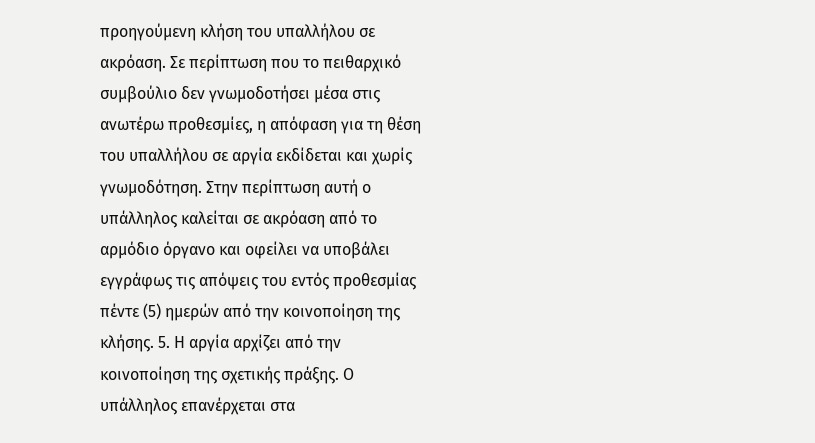προηγούμενη κλήση του υπαλλήλου σε ακρόαση. Σε περίπτωση που το πειθαρχικό συμβούλιο δεν γνωμοδοτήσει μέσα στις ανωτέρω προθεσμίες, η απόφαση για τη θέση του υπαλλήλου σε αργία εκδίδεται και χωρίς γνωμοδότηση. Στην περίπτωση αυτή ο υπάλληλος καλείται σε ακρόαση από το αρμόδιο όργανο και οφείλει να υποβάλει εγγράφως τις απόψεις του εντός προθεσμίας πέντε (5) ημερών από την κοινοποίηση της κλήσης. 5. Η αργία αρχίζει από την κοινοποίηση της σχετικής πράξης. Ο υπάλληλος επανέρχεται στα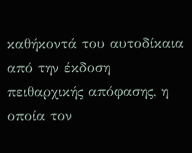καθήκοντά του αυτοδίκαια από την έκδοση πειθαρχικής απόφασης, η οποία τον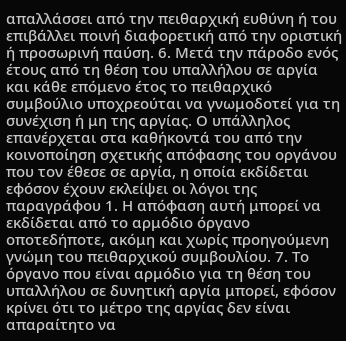απαλλάσσει από την πειθαρχική ευθύνη ή του επιβάλλει ποινή διαφορετική από την οριστική ή προσωρινή παύση. 6. Μετά την πάροδο ενός έτους από τη θέση του υπαλλήλου σε αργία και κάθε επόμενο έτος το πειθαρχικό συμβούλιο υποχρεούται να γνωμοδοτεί για τη συνέχιση ή μη της αργίας. Ο υπάλληλος επανέρχεται στα καθήκοντά του από την κοινοποίηση σχετικής απόφασης του οργάνου που τον έθεσε σε αργία, η οποία εκδίδεται εφόσον έχουν εκλείψει οι λόγοι της παραγράφου 1. Η απόφαση αυτή μπορεί να εκδίδεται από το αρμόδιο όργανο οποτεδήποτε, ακόμη και χωρίς προηγούμενη γνώμη του πειθαρχικού συμβουλίου. 7. Το όργανο που είναι αρμόδιο για τη θέση του υπαλλήλου σε δυνητική αργία μπορεί, εφόσον κρίνει ότι το μέτρο της αργίας δεν είναι απαραίτητο να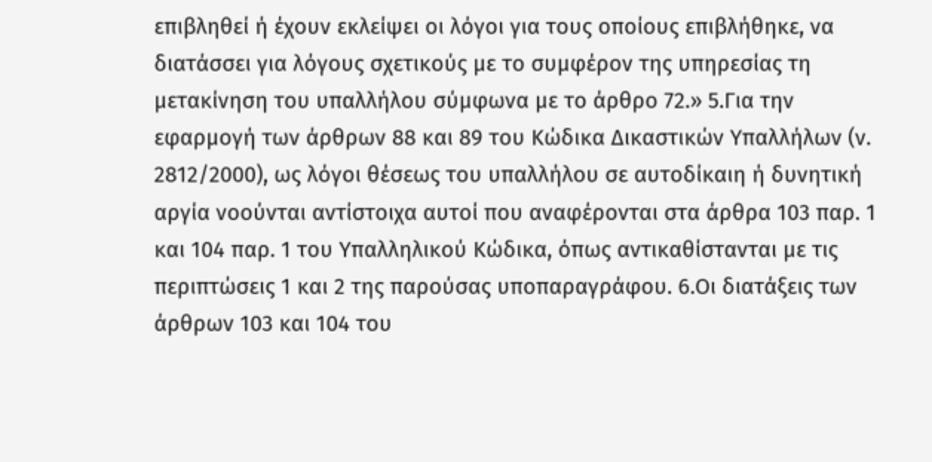επιβληθεί ή έχουν εκλείψει οι λόγοι για τους οποίους επιβλήθηκε, να διατάσσει για λόγους σχετικούς με το συμφέρον της υπηρεσίας τη μετακίνηση του υπαλλήλου σύμφωνα με το άρθρο 72.» 5.Για την εφαρμογή των άρθρων 88 και 89 του Κώδικα Δικαστικών Υπαλλήλων (ν. 2812/2000), ως λόγοι θέσεως του υπαλλήλου σε αυτοδίκαιη ή δυνητική αργία νοούνται αντίστοιχα αυτοί που αναφέρονται στα άρθρα 103 παρ. 1 και 104 παρ. 1 του Υπαλληλικού Κώδικα, όπως αντικαθίστανται με τις περιπτώσεις 1 και 2 της παρούσας υποπαραγράφου. 6.Οι διατάξεις των άρθρων 103 και 104 του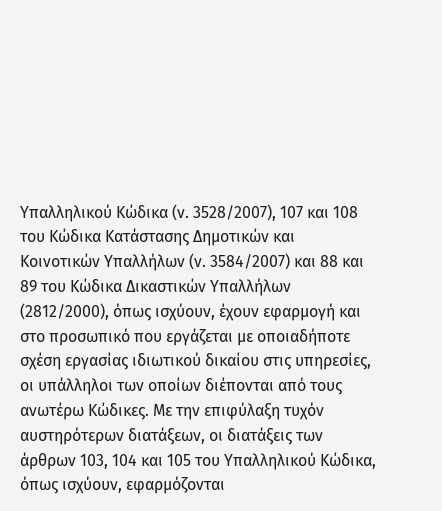Υπαλληλικού Κώδικα (ν. 3528/2007), 107 και 108 του Κώδικα Κατάστασης Δημοτικών και Κοινοτικών Υπαλλήλων (ν. 3584/2007) και 88 και 89 του Κώδικα Δικαστικών Υπαλλήλων (2812/2000), όπως ισχύουν, έχουν εφαρμογή και στο προσωπικό που εργάζεται με οποιαδήποτε σχέση εργασίας ιδιωτικού δικαίου στις υπηρεσίες, οι υπάλληλοι των οποίων διέπονται από τους ανωτέρω Κώδικες. Με την επιφύλαξη τυχόν αυστηρότερων διατάξεων, οι διατάξεις των άρθρων 103, 104 και 105 του Υπαλληλικού Κώδικα, όπως ισχύουν, εφαρμόζονται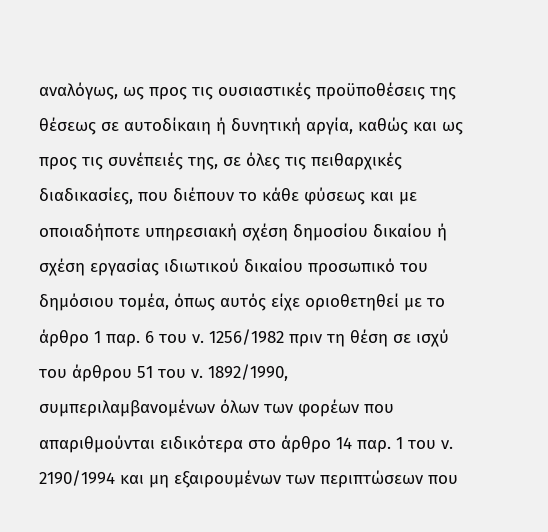αναλόγως, ως προς τις ουσιαστικές προϋποθέσεις της θέσεως σε αυτοδίκαιη ή δυνητική αργία, καθώς και ως προς τις συνέπειές της, σε όλες τις πειθαρχικές διαδικασίες, που διέπουν το κάθε φύσεως και με οποιαδήποτε υπηρεσιακή σχέση δημοσίου δικαίου ή σχέση εργασίας ιδιωτικού δικαίου προσωπικό του δημόσιου τομέα, όπως αυτός είχε οριοθετηθεί με το άρθρο 1 παρ. 6 του ν. 1256/1982 πριν τη θέση σε ισχύ του άρθρου 51 του ν. 1892/1990, συμπεριλαμβανομένων όλων των φορέων που απαριθμούνται ειδικότερα στο άρθρο 14 παρ. 1 του ν. 2190/1994 και μη εξαιρουμένων των περιπτώσεων που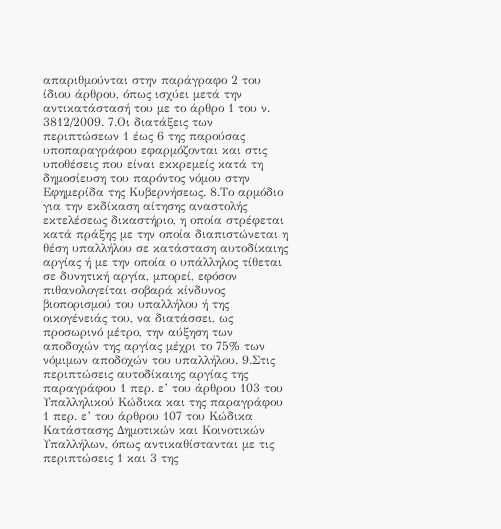απαριθμούνται στην παράγραφο 2 του ίδιου άρθρου, όπως ισχύει μετά την αντικατάστασή του με το άρθρο 1 του ν. 3812/2009. 7.Οι διατάξεις των περιπτώσεων 1 έως 6 της παρούσας υποπαραγράφου εφαρμόζονται και στις υποθέσεις που είναι εκκρεμείς κατά τη δημοσίευση του παρόντος νόμου στην Εφημερίδα της Κυβερνήσεως. 8.Το αρμόδιο για την εκδίκαση αίτησης αναστολής εκτελέσεως δικαστήριο, η οποία στρέφεται κατά πράξης με την οποία διαπιστώνεται η θέση υπαλλήλου σε κατάσταση αυτοδίκαιης αργίας ή με την οποία ο υπάλληλος τίθεται σε δυνητική αργία, μπορεί, εφόσον πιθανολογείται σοβαρά κίνδυνος βιοπορισμού του υπαλλήλου ή της οικογένειάς του, να διατάσσει, ως προσωρινό μέτρο, την αύξηση των αποδοχών της αργίας μέχρι το 75% των νόμιμων αποδοχών του υπαλλήλου. 9.Στις περιπτώσεις αυτοδίκαιης αργίας της παραγράφου 1 περ. ε’ του άρθρου 103 του Υπαλληλικού Κώδικα και της παραγράφου 1 περ. ε’ του άρθρου 107 του Κώδικα Κατάστασης Δημοτικών και Κοινοτικών Υπαλλήλων, όπως αντικαθίστανται με τις περιπτώσεις 1 και 3 της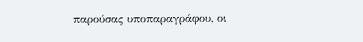παρούσας υποπαραγράφου, οι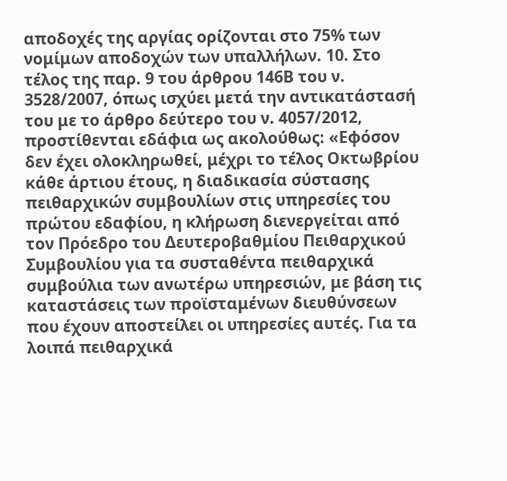αποδοχές της αργίας ορίζονται στο 75% των νομίμων αποδοχών των υπαλλήλων. 10. Στο τέλος της παρ. 9 του άρθρου 146Β του ν. 3528/2007, όπως ισχύει μετά την αντικατάστασή του με το άρθρο δεύτερο του ν. 4057/2012, προστίθενται εδάφια ως ακολούθως: «Εφόσον δεν έχει ολοκληρωθεί, μέχρι το τέλος Οκτωβρίου κάθε άρτιου έτους, η διαδικασία σύστασης πειθαρχικών συμβουλίων στις υπηρεσίες του πρώτου εδαφίου, η κλήρωση διενεργείται από τον Πρόεδρο του Δευτεροβαθμίου Πειθαρχικού Συμβουλίου για τα συσταθέντα πειθαρχικά συμβούλια των ανωτέρω υπηρεσιών, με βάση τις καταστάσεις των προϊσταμένων διευθύνσεων που έχουν αποστείλει οι υπηρεσίες αυτές. Για τα λοιπά πειθαρχικά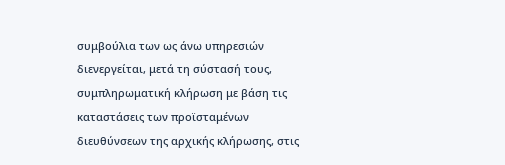συμβούλια των ως άνω υπηρεσιών διενεργείται, μετά τη σύστασή τους, συμπληρωματική κλήρωση με βάση τις καταστάσεις των προϊσταμένων διευθύνσεων της αρχικής κλήρωσης, στις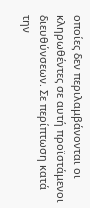οποίες δεν περιλαμβάνονται οι κληρωθέντες σε αυτή προϊστάμενοι διευθύνσεων. Σε περίπτωση κατά την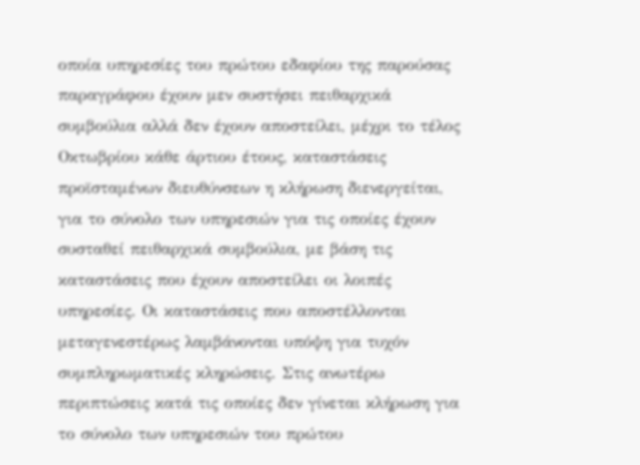οποία υπηρεσίες του πρώτου εδαφίου της παρούσας παραγράφου έχουν μεν συστήσει πειθαρχικά συμβούλια αλλά δεν έχουν αποστείλει, μέχρι το τέλος Οκτωβρίου κάθε άρτιου έτους, καταστάσεις προϊσταμένων διευθύνσεων η κλήρωση διενεργείται, για το σύνολο των υπηρεσιών για τις οποίες έχουν συσταθεί πειθαρχικά συμβούλια, με βάση τις καταστάσεις που έχουν αποστείλει οι λοιπές υπηρεσίες. Οι καταστάσεις που αποστέλλονται μεταγενεστέρως λαμβάνονται υπόψη για τυχόν συμπληρωματικές κληρώσεις. Στις ανωτέρω περιπτώσεις κατά τις οποίες δεν γίνεται κλήρωση για το σύνολο των υπηρεσιών του πρώτου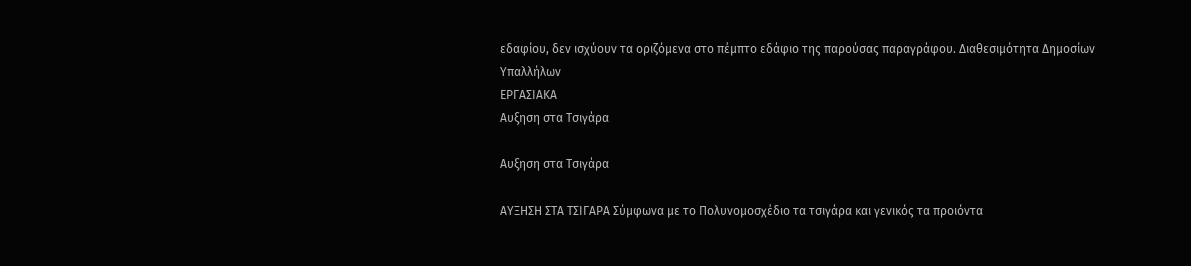εδαφίου, δεν ισχύουν τα οριζόμενα στο πέμπτο εδάφιο της παρούσας παραγράφου. Διαθεσιμότητα Δημοσίων Υπαλλήλων
ΕΡΓΑΣΙΑΚΑ
Αυξηση στα Τσιγάρα

Αυξηση στα Τσιγάρα

ΑΥΞΗΣΗ ΣΤΑ ΤΣΙΓΑΡΑ Σύμφωνα με το Πολυνομοσχέδιο τα τσιγάρα και γενικός τα προιόντα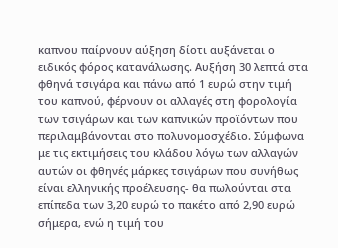καπνου παίρνουν αύξηση δίοτι αυξάνεται ο ειδικός φόρος κατανάλωσης. Αυξήση 30 λεπτά στα φθηνά τσιγάρα και πάνω από 1 ευρώ στην τιμή του καπνού, φέρνουν οι αλλαγές στη φορολογία των τσιγάρων και των καπνικών προϊόντων που περιλαμβάνονται στο πολυνομοσχέδιο. Σύμφωνα με τις εκτιμήσεις του κλάδου λόγω των αλλαγών αυτών οι φθηνές μάρκες τσιγάρων που συνήθως είναι ελληνικής προέλευσης- θα πωλούνται στα επίπεδα των 3,20 ευρώ το πακέτο από 2,90 ευρώ σήμερα, ενώ η τιμή του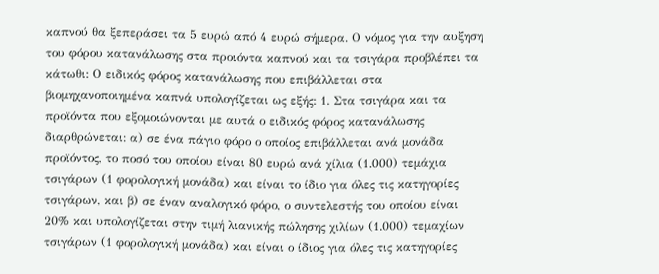καπνού θα ξεπεράσει τα 5 ευρώ από 4 ευρώ σήμερα. Ο νόμος για την αυξηση του φόρου κατανάλωσης στα προιόντα καπνού και τα τσιγάρα προβλέπει τα κάτωθι: Ο ειδικός φόρος κατανάλωσης που επιβάλλεται στα βιομηχανοποιημένα καπνά υπολογίζεται ως εξής: 1. Στα τσιγάρα και τα προϊόντα που εξομοιώνονται με αυτά ο ειδικός φόρος κατανάλωσης διαρθρώνεται: α) σε ένα πάγιο φόρο ο οποίος επιβάλλεται ανά μονάδα προϊόντος, το ποσό του οποίου είναι 80 ευρώ ανά χίλια (1.000) τεμάχια τσιγάρων (1 φορολογική μονάδα) και είναι το ίδιο για όλες τις κατηγορίες τσιγάρων, και β) σε έναν αναλογικό φόρο, ο συντελεστής του οποίου είναι 20% και υπολογίζεται στην τιμή λιανικής πώλησης χιλίων (1.000) τεμαχίων τσιγάρων (1 φορολογική μονάδα) και είναι ο ίδιος για όλες τις κατηγορίες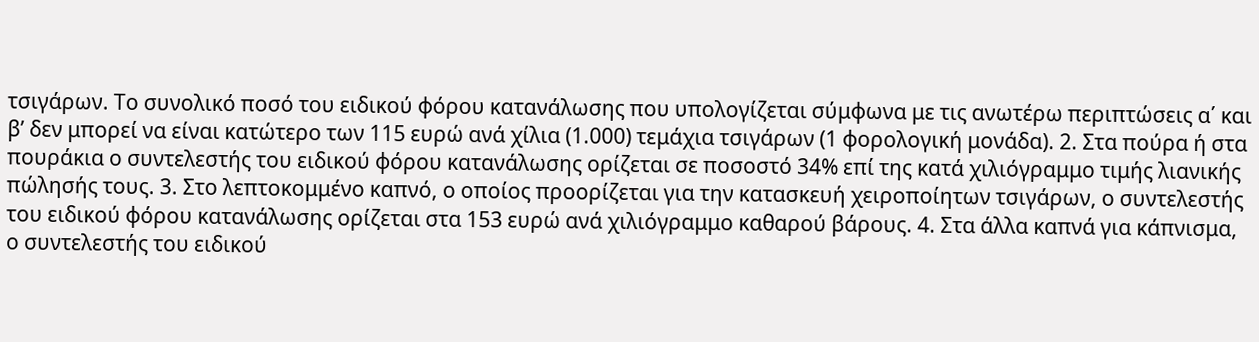τσιγάρων. Το συνολικό ποσό του ειδικού φόρου κατανάλωσης που υπολογίζεται σύμφωνα με τις ανωτέρω περιπτώσεις α΄ και β’ δεν μπορεί να είναι κατώτερο των 115 ευρώ ανά χίλια (1.000) τεμάχια τσιγάρων (1 φορολογική μονάδα). 2. Στα πούρα ή στα πουράκια ο συντελεστής του ειδικού φόρου κατανάλωσης ορίζεται σε ποσοστό 34% επί της κατά χιλιόγραμμο τιμής λιανικής πώλησής τους. 3. Στο λεπτοκομμένο καπνό, ο οποίος προορίζεται για την κατασκευή χειροποίητων τσιγάρων, ο συντελεστής του ειδικού φόρου κατανάλωσης ορίζεται στα 153 ευρώ ανά χιλιόγραμμο καθαρού βάρους. 4. Στα άλλα καπνά για κάπνισμα, ο συντελεστής του ειδικού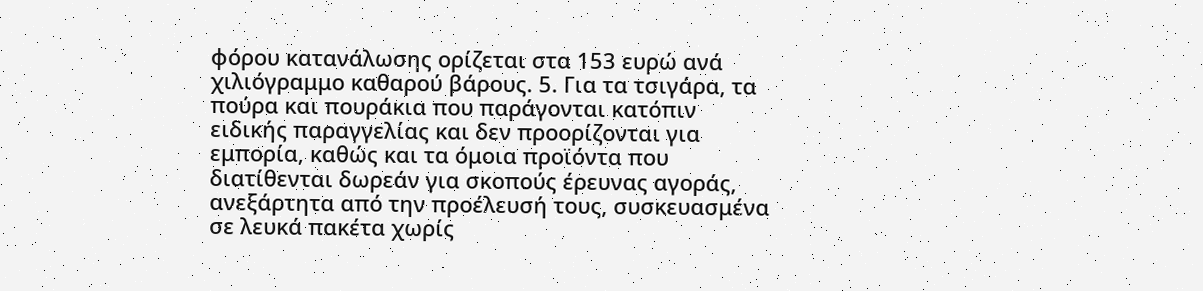φόρου κατανάλωσης ορίζεται στα 153 ευρώ ανά χιλιόγραμμο καθαρού βάρους. 5. Για τα τσιγάρα, τα πούρα και πουράκια που παράγονται κατόπιν ειδικής παραγγελίας και δεν προορίζονται για εμπορία, καθώς και τα όμοια προϊόντα που διατίθενται δωρεάν για σκοπούς έρευνας αγοράς, ανεξάρτητα από την προέλευσή τους, συσκευασμένα σε λευκά πακέτα χωρίς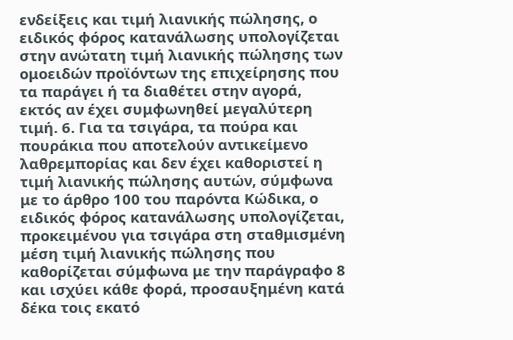ενδείξεις και τιμή λιανικής πώλησης, ο ειδικός φόρος κατανάλωσης υπολογίζεται στην ανώτατη τιμή λιανικής πώλησης των ομοειδών προϊόντων της επιχείρησης που τα παράγει ή τα διαθέτει στην αγορά, εκτός αν έχει συμφωνηθεί μεγαλύτερη τιμή. 6. Για τα τσιγάρα, τα πούρα και πουράκια που αποτελούν αντικείμενο λαθρεμπορίας και δεν έχει καθοριστεί η τιμή λιανικής πώλησης αυτών, σύμφωνα με το άρθρο 100 του παρόντα Κώδικα, ο ειδικός φόρος κατανάλωσης υπολογίζεται, προκειμένου για τσιγάρα στη σταθμισμένη μέση τιμή λιανικής πώλησης που καθορίζεται σύμφωνα με την παράγραφο 8 και ισχύει κάθε φορά, προσαυξημένη κατά δέκα τοις εκατό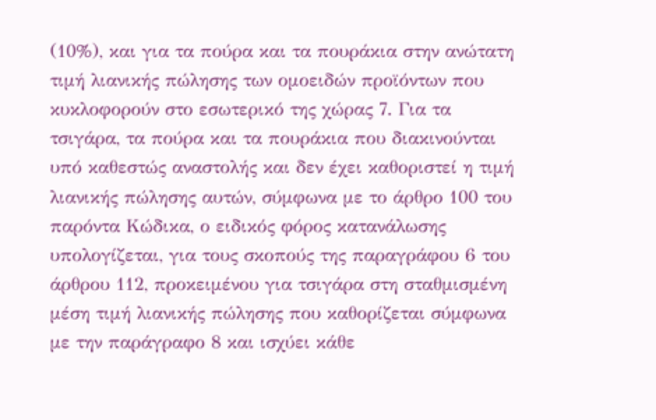(10%), και για τα πούρα και τα πουράκια στην ανώτατη τιμή λιανικής πώλησης των ομοειδών προϊόντων που κυκλοφορούν στο εσωτερικό της χώρας 7. Για τα τσιγάρα, τα πούρα και τα πουράκια που διακινούνται υπό καθεστώς αναστολής και δεν έχει καθοριστεί η τιμή λιανικής πώλησης αυτών, σύμφωνα με το άρθρο 100 του παρόντα Κώδικα, ο ειδικός φόρος κατανάλωσης υπολογίζεται, για τους σκοπούς της παραγράφου 6 του άρθρου 112, προκειμένου για τσιγάρα στη σταθμισμένη μέση τιμή λιανικής πώλησης που καθορίζεται σύμφωνα με την παράγραφο 8 και ισχύει κάθε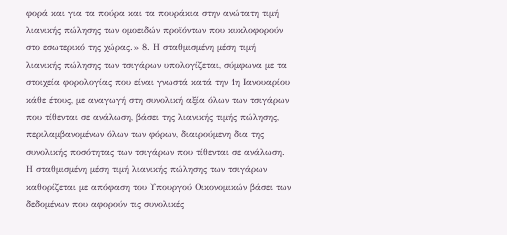φορά και για τα πούρα και τα πουράκια στην ανώτατη τιμή λιανικής πώλησης των ομοειδών προϊόντων που κυκλοφορούν στο εσωτερικό της χώρας.» 8. Η σταθμισμένη μέση τιμή λιανικής πώλησης των τσιγάρων υπολογίζεται, σύμφωνα με τα στοιχεία φορολογίας που είναι γνωστά κατά την 1η Ιανουαρίου κάθε έτους, με αναγωγή στη συνολική αξία όλων των τσιγάρων που τίθενται σε ανάλωση, βάσει της λιανικής τιμής πώλησης, περιλαμβανομένων όλων των φόρων, διαιρούμενη δια της συνολικής ποσότητας των τσιγάρων που τίθενται σε ανάλωση. Η σταθμισμένη μέση τιμή λιανικής πώλησης των τσιγάρων καθορίζεται με απόφαση του Υπουργού Οικονομικών βάσει των δεδομένων που αφορούν τις συνολικές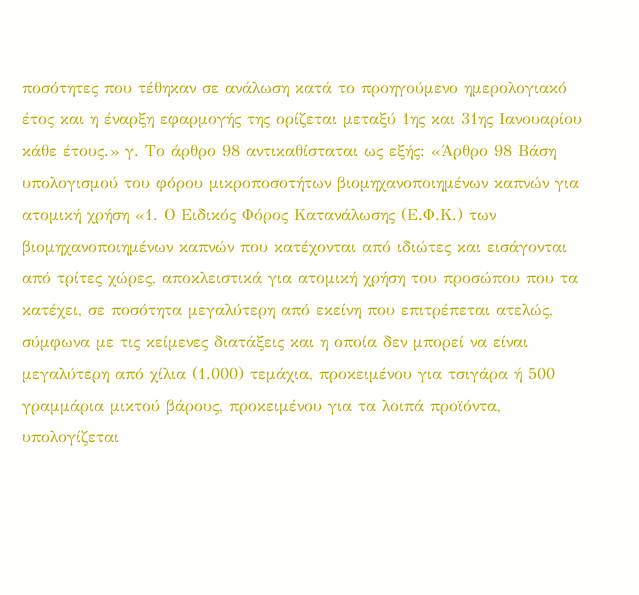ποσότητες που τέθηκαν σε ανάλωση κατά το προηγούμενο ημερολογιακό έτος και η έναρξη εφαρμογής της ορίζεται μεταξύ 1ης και 31ης Ιανουαρίου κάθε έτους.» γ. Το άρθρο 98 αντικαθίσταται ως εξής: «Άρθρο 98 Βάση υπολογισμού του φόρου μικροποσοτήτων βιομηχανοποιημένων καπνών για ατομική χρήση «1. Ο Ειδικός Φόρος Κατανάλωσης (Ε.Φ.Κ.) των βιομηχανοποιημένων καπνών που κατέχονται από ιδιώτες και εισάγονται από τρίτες χώρες, αποκλειστικά για ατομική χρήση του προσώπου που τα κατέχει, σε ποσότητα μεγαλύτερη από εκείνη που επιτρέπεται ατελώς, σύμφωνα με τις κείμενες διατάξεις και η οποία δεν μπορεί να είναι μεγαλύτερη από χίλια (1.000) τεμάχια, προκειμένου για τσιγάρα ή 500 γραμμάρια μικτού βάρους, προκειμένου για τα λοιπά προϊόντα, υπολογίζεται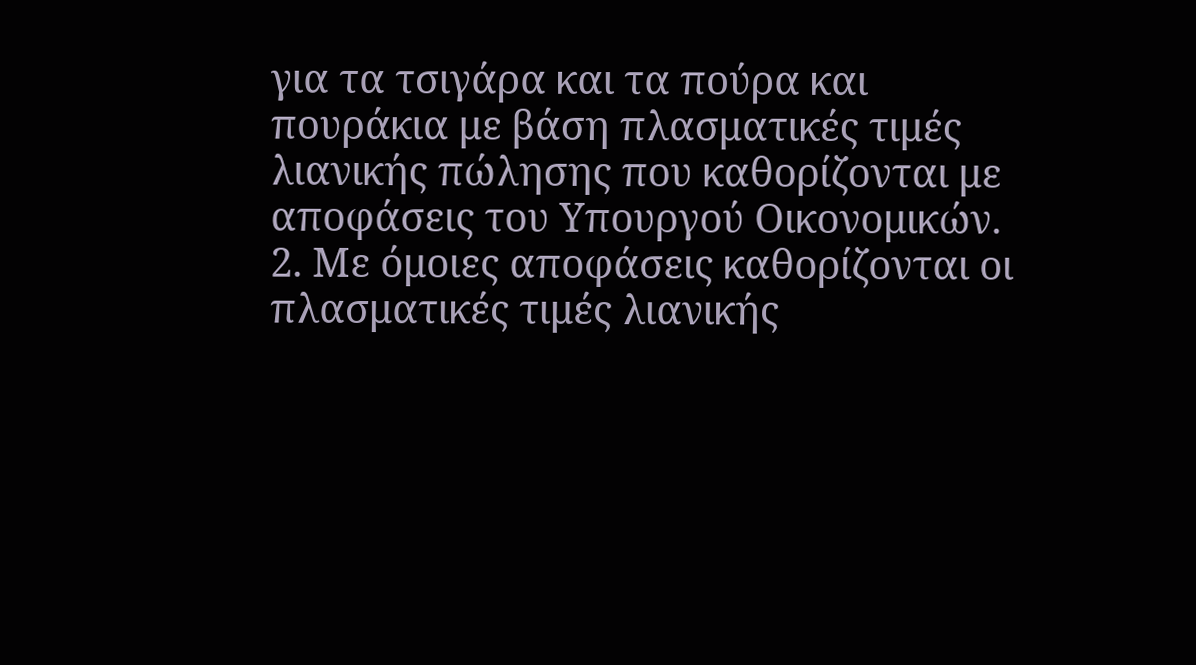για τα τσιγάρα και τα πούρα και πουράκια με βάση πλασματικές τιμές λιανικής πώλησης που καθορίζονται με αποφάσεις του Υπουργού Οικονομικών. 2. Με όμοιες αποφάσεις καθορίζονται οι πλασματικές τιμές λιανικής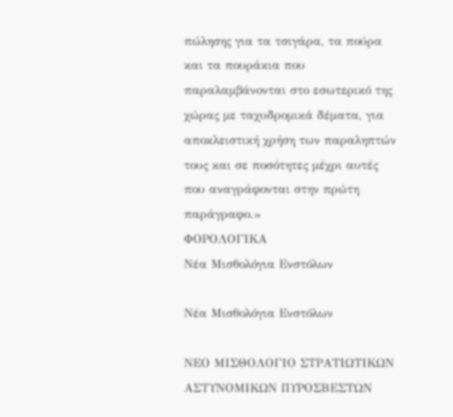πώλησης για τα τσιγάρα, τα πούρα και τα πουράκια που παραλαμβάνονται στο εσωτερικό της χώρας με ταχυδρομικά δέματα, για αποκλειστική χρήση των παραληπτών τους και σε ποσότητες μέχρι αυτές που αναγράφονται στην πρώτη παράγραφο.»
ΦΟΡΟΛΟΓΙΚΑ
Νέα Μισθολόγια Ενστόλων

Νέα Μισθολόγια Ενστόλων

ΝΕΟ ΜΙΣΘΟΛΟΓΙΟ ΣΤΡΑΤΙΩΤΙΚΩΝ ΑΣΤΥΝΟΜΙΚΩΝ ΠΥΡΟΣΒΕΣΤΩΝ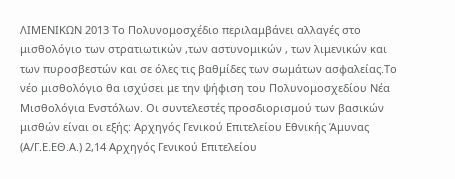ΛΙΜΕΝΙΚΩΝ 2013 Το Πολυνομοσχέδιο περιλαμβάνει αλλαγές στο μισθολόγιο των στρατιωτικών ,των αστυνομικών , των λιμενικών και των πυροσβεστών και σε όλες τις βαθμίδες των σωμάτων ασφαλείας.Το νέο μισθολόγιο θα ισχύσει με την ψήφιση του Πολυνομοσχεδίου Νέα Μισθολόγια Ενστόλων. Οι συντελεστές προσδιορισμού των βασικών μισθών είναι οι εξής: Αρχηγός Γενικού Επιτελείου Εθνικής Άμυνας (Α/Γ.Ε.ΕΘ.Α.) 2,14 Αρχηγός Γενικού Επιτελείου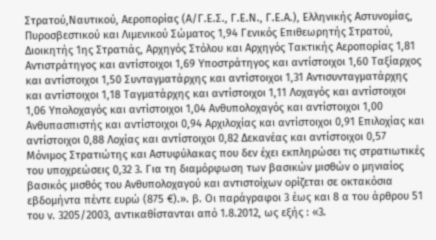Στρατού,Ναυτικού, Αεροπορίας (Α/Γ.Ε.Σ., Γ.Ε.Ν., Γ.Ε.Α.), Ελληνικής Αστυνομίας, Πυροσβεστικού και Λιμενικού Σώματος 1,94 Γενικός Επιθεωρητής Στρατού, Διοικητής 1ης Στρατιάς, Αρχηγός Στόλου και Αρχηγός Τακτικής Αεροπορίας 1,81 Αντιστράτηγος και αντίστοιχοι 1,69 Υποστράτηγος και αντίστοιχοι 1,60 Ταξίαρχος και αντίστοιχοι 1,50 Συνταγματάρχης και αντίστοιχοι 1,31 Αντισυνταγματάρχης και αντίστοιχοι 1,18 Ταγματάρχης και αντίστοιχοι 1,11 Λοχαγός και αντίστοιχοι 1,06 Υπολοχαγός και αντίστοιχοι 1,04 Ανθυπολοχαγός και αντίστοιχοι 1,00 Ανθυπασπιστής και αντίστοιχοι 0,94 Αρχιλοχίας και αντίστοιχοι 0,91 Επιλοχίας και αντίστοιχοι 0,88 Λοχίας και αντίστοιχοι 0,82 Δεκανέας και αντίστοιχοι 0,57 Μόνιμος Στρατιώτης και Αστυφύλακας που δεν έχει εκπληρώσει τις στρατιωτικές του υποχρεώσεις 0,32 3. Για τη διαμόρφωση των βασικών μισθών ο μηνιαίος βασικός μισθός του Ανθυπολοχαγού και αντιστοίχων ορίζεται σε οκτακόσια εβδομήντα πέντε ευρώ (875 €).». β. Οι παράγραφοι 3 έως και 8 α του άρθρου 51 του ν. 3205/2003, αντικαθίστανται από 1.8.2012, ως εξής : «3.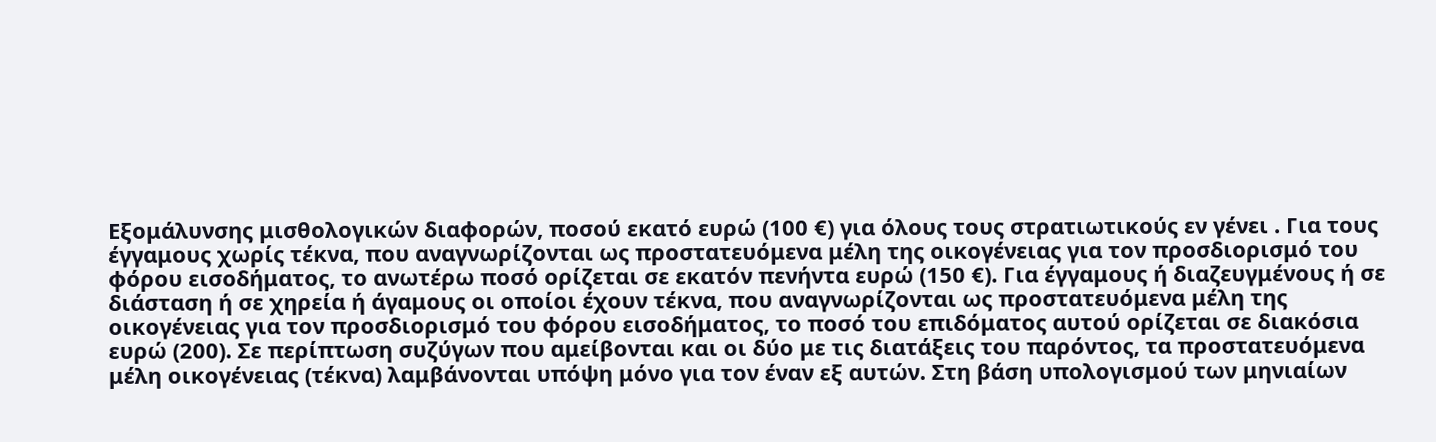Εξομάλυνσης μισθολογικών διαφορών, ποσού εκατό ευρώ (100 €) για όλους τους στρατιωτικούς εν γένει . Για τους έγγαμους χωρίς τέκνα, που αναγνωρίζονται ως προστατευόμενα μέλη της οικογένειας για τον προσδιορισμό του φόρου εισοδήματος, το ανωτέρω ποσό ορίζεται σε εκατόν πενήντα ευρώ (150 €). Για έγγαμους ή διαζευγμένους ή σε διάσταση ή σε χηρεία ή άγαμους οι οποίοι έχουν τέκνα, που αναγνωρίζονται ως προστατευόμενα μέλη της οικογένειας για τον προσδιορισμό του φόρου εισοδήματος, το ποσό του επιδόματος αυτού ορίζεται σε διακόσια ευρώ (200). Σε περίπτωση συζύγων που αμείβονται και οι δύο με τις διατάξεις του παρόντος, τα προστατευόμενα μέλη οικογένειας (τέκνα) λαμβάνονται υπόψη μόνο για τον έναν εξ αυτών. Στη βάση υπολογισμού των μηνιαίων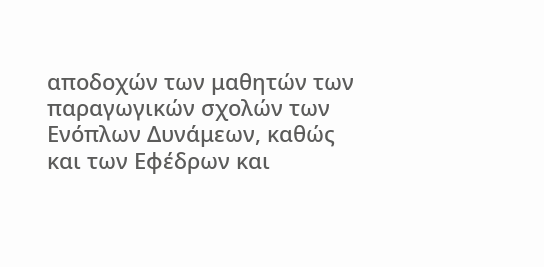αποδοχών των μαθητών των παραγωγικών σχολών των Ενόπλων Δυνάμεων, καθώς και των Εφέδρων και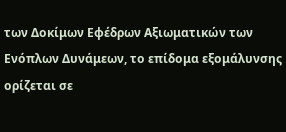των Δοκίμων Εφέδρων Αξιωματικών των Ενόπλων Δυνάμεων, το επίδομα εξομάλυνσης ορίζεται σε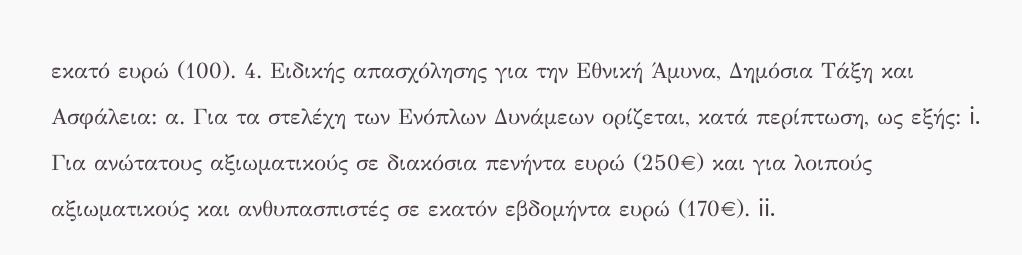εκατό ευρώ (100). 4. Ειδικής απασχόλησης για την Εθνική Άμυνα, Δημόσια Τάξη και Ασφάλεια: α. Για τα στελέχη των Ενόπλων Δυνάμεων ορίζεται, κατά περίπτωση, ως εξής: i. Για ανώτατους αξιωματικούς σε διακόσια πενήντα ευρώ (250€) και για λοιπούς αξιωματικούς και ανθυπασπιστές σε εκατόν εβδομήντα ευρώ (170€). ii.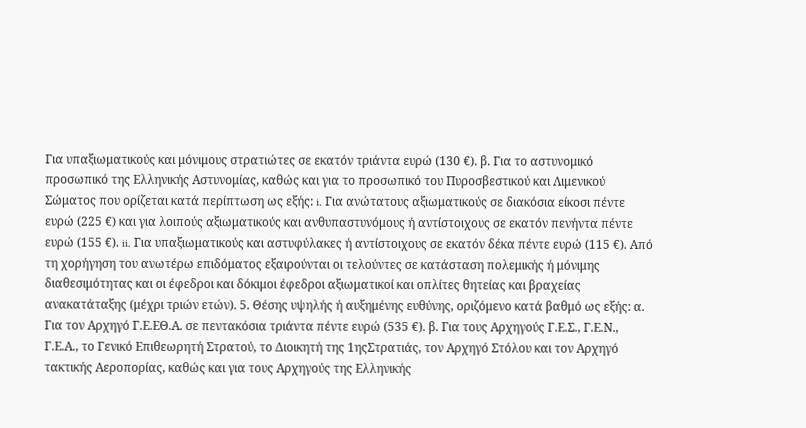Για υπαξιωματικούς και μόνιμους στρατιώτες σε εκατόν τριάντα ευρώ (130 €). β. Για το αστυνομικό προσωπικό της Ελληνικής Αστυνομίας, καθώς και για το προσωπικό του Πυροσβεστικού και Λιμενικού Σώματος που ορίζεται κατά περίπτωση ως εξής: i. Για ανώτατους αξιωματικούς σε διακόσια είκοσι πέντε ευρώ (225 €) και για λοιπούς αξιωματικούς και ανθυπαστυνόμους ή αντίστοιχους σε εκατόν πενήντα πέντε ευρώ (155 €). ii. Για υπαξιωματικούς και αστυφύλακες ή αντίστοιχους σε εκατόν δέκα πέντε ευρώ (115 €). Από τη χορήγηση του ανωτέρω επιδόματος εξαιρούνται οι τελούντες σε κατάσταση πολεμικής ή μόνιμης διαθεσιμότητας και οι έφεδροι και δόκιμοι έφεδροι αξιωματικοί και οπλίτες θητείας και βραχείας ανακατάταξης (μέχρι τριών ετών). 5. Θέσης υψηλής ή αυξημένης ευθύνης, οριζόμενο κατά βαθμό ως εξής: α. Για τον Αρχηγό Γ.Ε.ΕΘ.Α. σε πεντακόσια τριάντα πέντε ευρώ (535 €). β. Για τους Αρχηγούς Γ.Ε.Σ., Γ.Ε.Ν., Γ.Ε.Α., το Γενικό Επιθεωρητή Στρατού, το Διοικητή της 1ηςΣτρατιάς, τον Αρχηγό Στόλου και τον Αρχηγό τακτικής Αεροπορίας, καθώς και για τους Αρχηγούς της Ελληνικής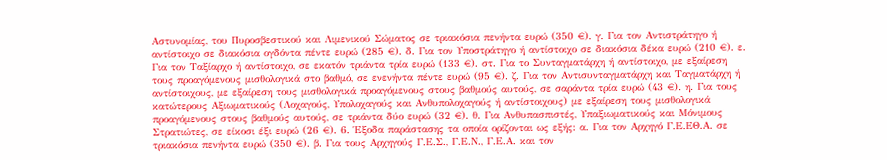Αστυνομίας, του Πυροσβεστικού και Λιμενικού Σώματος σε τριακόσια πενήντα ευρώ (350 €). γ. Για τον Αντιστράτηγο ή αντίστοιχο σε διακόσια ογδόντα πέντε ευρώ (285 €). δ. Για τον Υποστράτηγο ή αντίστοιχο σε διακόσια δέκα ευρώ (210 €). ε. Για τον Ταξίαρχο ή αντίστοιχο, σε εκατόν τριάντα τρία ευρώ (133 €). στ. Για το Συνταγματάρχη ή αντίστοιχο, με εξαίρεση τους προαγόμενους μισθολογικά στο βαθμό, σε ενενήντα πέντε ευρώ (95 €). ζ. Για τον Αντισυνταγματάρχη και Ταγματάρχη ή αντίστοιχους, με εξαίρεση τους μισθολογικά προαγόμενους στους βαθμούς αυτούς, σε σαράντα τρία ευρώ (43 €). η. Για τους κατώτερους Αξιωματικούς (Λοχαγούς, Υπολοχαγούς και Ανθυπολοχαγούς ή αντίστοιχους) με εξαίρεση τους μισθολογικά προαγόμενους στους βαθμούς αυτούς, σε τριάντα δύο ευρώ (32 €). θ. Για Ανθυπασπιστές, Υπαξιωματικούς και Μόνιμους Στρατιώτες, σε είκοσι έξι ευρώ (26 €). 6. Έξοδα παράστασης τα οποία ορίζονται ως εξής: α. Για τον Αρχηγό Γ.Ε.ΕΘ.Α. σε τριακόσια πενήντα ευρώ (350 €). β. Για τους Αρχηγούς Γ.Ε.Σ., Γ.Ε.Ν., Γ.Ε.Α. και τον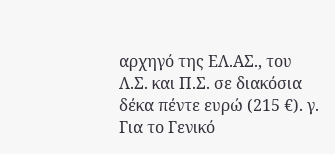αρχηγό της ΕΛ.ΑΣ., του Λ.Σ. και Π.Σ. σε διακόσια δέκα πέντε ευρώ (215 €). γ. Για το Γενικό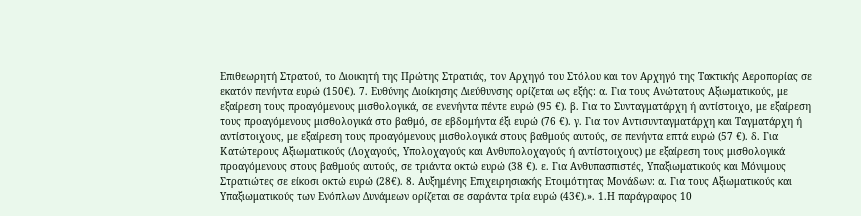Επιθεωρητή Στρατού, το Διοικητή της Πρώτης Στρατιάς, τον Αρχηγό του Στόλου και τον Αρχηγό της Τακτικής Αεροπορίας σε εκατόν πενήντα ευρώ (150€). 7. Ευθύνης Διοίκησης Διεύθυνσης ορίζεται ως εξής: α. Για τους Ανώτατους Αξιωματικούς, με εξαίρεση τους προαγόμενους μισθολογικά, σε ενενήντα πέντε ευρώ (95 €). β. Για το Συνταγματάρχη ή αντίστοιχο, με εξαίρεση τους προαγόμενους μισθολογικά στο βαθμό, σε εβδομήντα έξι ευρώ (76 €). γ. Για τον Αντισυνταγματάρχη και Ταγματάρχη ή αντίστοιχους, με εξαίρεση τους προαγόμενους μισθολογικά στους βαθμούς αυτούς, σε πενήντα επτά ευρώ (57 €). δ. Για Κατώτερους Αξιωματικούς (Λοχαγούς, Υπολοχαγούς και Ανθυπολοχαγούς ή αντίστοιχους) με εξαίρεση τους μισθολογικά προαγόμενους στους βαθμούς αυτούς, σε τριάντα οκτώ ευρώ (38 €). ε. Για Ανθυπασπιστές, Υπαξιωματικούς και Μόνιμους Στρατιώτες σε είκοσι οκτώ ευρώ (28€). 8. Αυξημένης Επιχειρησιακής Ετοιμότητας Μονάδων: α. Για τους Αξιωματικούς και Υπαξιωματικούς των Ενόπλων Δυνάμεων ορίζεται σε σαράντα τρία ευρώ (43€).». 1.Η παράγραφος 10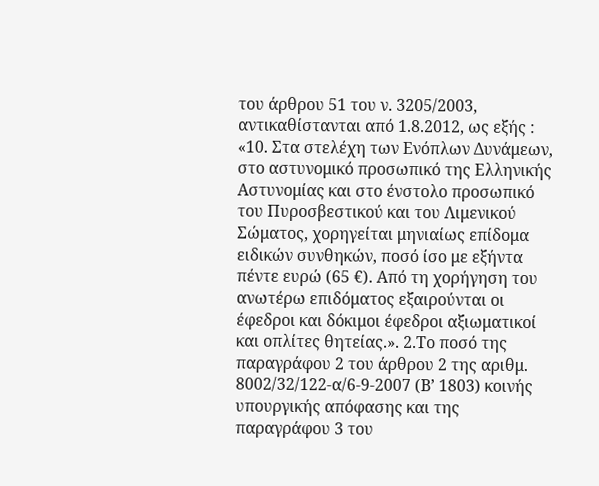του άρθρου 51 του ν. 3205/2003, αντικαθίστανται από 1.8.2012, ως εξής : «10. Στα στελέχη των Ενόπλων Δυνάμεων, στο αστυνομικό προσωπικό της Ελληνικής Αστυνομίας και στο ένστολο προσωπικό του Πυροσβεστικού και του Λιμενικού Σώματος, χορηγείται μηνιαίως επίδομα ειδικών συνθηκών, ποσό ίσο με εξήντα πέντε ευρώ (65 €). Από τη χορήγηση του ανωτέρω επιδόματος εξαιρούνται οι έφεδροι και δόκιμοι έφεδροι αξιωματικοί και οπλίτες θητείας.». 2.Το ποσό της παραγράφου 2 του άρθρου 2 της αριθμ. 8002/32/122-α/6-9-2007 (Β’ 1803) κοινής υπουργικής απόφασης και της παραγράφου 3 του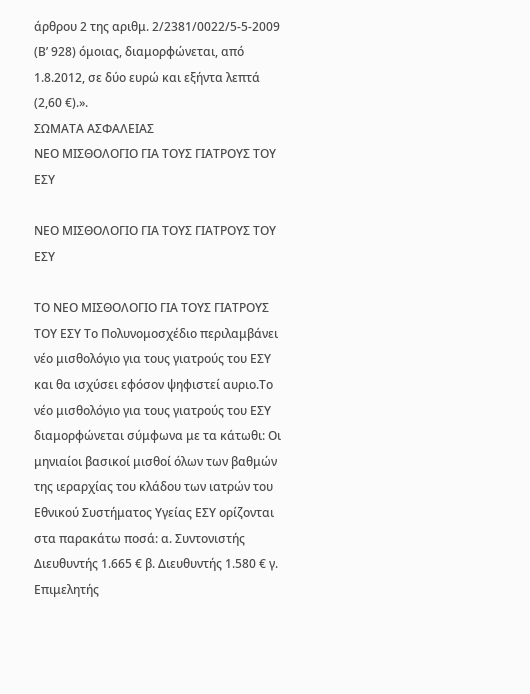άρθρου 2 της αριθμ. 2/2381/0022/5-5-2009 (Β’ 928) όμοιας, διαμορφώνεται, από 1.8.2012, σε δύο ευρώ και εξήντα λεπτά (2,60 €).».
ΣΩΜΑΤΑ ΑΣΦΑΛΕΙΑΣ
ΝΕΟ ΜΙΣΘΟΛΟΓΙΟ ΓΙΑ ΤΟΥΣ ΓΙΑΤΡΟΥΣ ΤΟΥ ΕΣΥ

ΝΕΟ ΜΙΣΘΟΛΟΓΙΟ ΓΙΑ ΤΟΥΣ ΓΙΑΤΡΟΥΣ ΤΟΥ ΕΣΥ

ΤΟ ΝΕΟ ΜΙΣΘΟΛΟΓΙΟ ΓΙΑ ΤΟΥΣ ΓΙΑΤΡΟΥΣ ΤΟΥ ΕΣΥ Το Πολυνομοσχέδιο περιλαμβάνει νέο μισθολόγιο για τους γιατρούς του ΕΣΥ και θα ισχύσει εφόσον ψηφιστεί αυριο.Το νέο μισθολόγιο για τους γιατρούς του ΕΣΥ διαμορφώνεται σύμφωνα με τα κάτωθι: Οι μηνιαίοι βασικοί μισθοί όλων των βαθμών της ιεραρχίας του κλάδου των ιατρών του Εθνικού Συστήματος Υγείας ΕΣΥ ορίζονται στα παρακάτω ποσά: α. Συντονιστής Διευθυντής 1.665 € β. Διευθυντής 1.580 € γ. Επιμελητής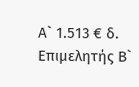Α` 1.513 € δ. Επιμελητής Β`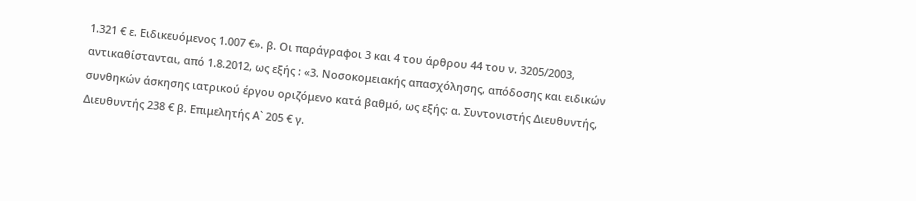1.321 € ε. Ειδικευόμενος 1.007 €». β. Οι παράγραφοι 3 και 4 του άρθρου 44 του ν. 3205/2003, αντικαθίστανται, από 1.8.2012, ως εξής : «3. Νοσοκομειακής απασχόλησης, απόδοσης και ειδικών συνθηκών άσκησης ιατρικού έργου οριζόμενο κατά βαθμό, ως εξής: α. Συντονιστής Διευθυντής, Διευθυντής 238 € β. Επιμελητής Α` 205 € γ.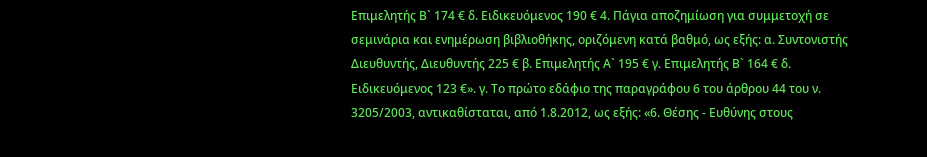Επιμελητής Β` 174 € δ. Ειδικευόμενος 190 € 4. Πάγια αποζημίωση για συμμετοχή σε σεμινάρια και ενημέρωση βιβλιοθήκης, οριζόμενη κατά βαθμό, ως εξής: α. Συντονιστής Διευθυντής, Διευθυντής 225 € β. Επιμελητής Α` 195 € γ. Επιμελητής Β` 164 € δ. Ειδικευόμενος 123 €». γ. Το πρώτο εδάφιο της παραγράφου 6 του άρθρου 44 του ν. 3205/2003, αντικαθίσταται, από 1.8.2012, ως εξής: «6. Θέσης - Ευθύνης στους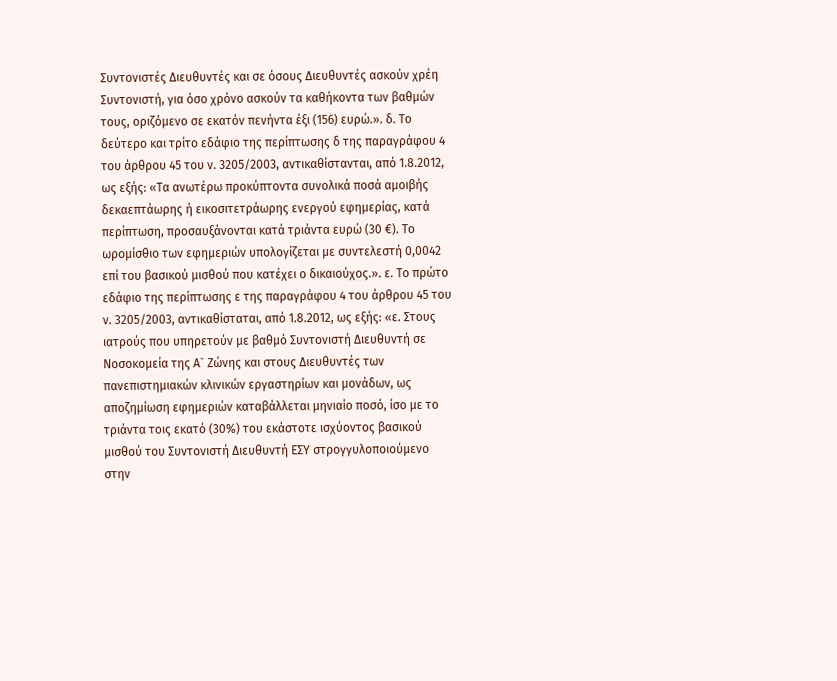Συντονιστές Διευθυντές και σε όσους Διευθυντές ασκούν χρέη Συντονιστή, για όσο χρόνο ασκούν τα καθήκοντα των βαθμών τους, οριζόμενο σε εκατόν πενήντα έξι (156) ευρώ.». δ. Το δεύτερο και τρίτο εδάφιο της περίπτωσης δ της παραγράφου 4 του άρθρου 45 του ν. 3205/2003, αντικαθίστανται, από 1.8.2012, ως εξής: «Τα ανωτέρω προκύπτοντα συνολικά ποσά αμοιβής δεκαεπτάωρης ή εικοσιτετράωρης ενεργού εφημερίας, κατά περίπτωση, προσαυξάνονται κατά τριάντα ευρώ (30 €). Το ωρομίσθιο των εφημεριών υπολογίζεται με συντελεστή 0,0042 επί του βασικού μισθού που κατέχει ο δικαιούχος.». ε. Το πρώτο εδάφιο της περίπτωσης ε της παραγράφου 4 του άρθρου 45 του ν. 3205/2003, αντικαθίσταται, από 1.8.2012, ως εξής: «ε. Στους ιατρούς που υπηρετούν με βαθμό Συντονιστή Διευθυντή σε Νοσοκομεία της Α` Ζώνης και στους Διευθυντές των πανεπιστημιακών κλινικών εργαστηρίων και μονάδων, ως αποζημίωση εφημεριών καταβάλλεται μηνιαίο ποσό, ίσο με το τριάντα τοις εκατό (30%) του εκάστοτε ισχύοντος βασικού μισθού του Συντονιστή Διευθυντή ΕΣΥ στρογγυλοποιούμενο στην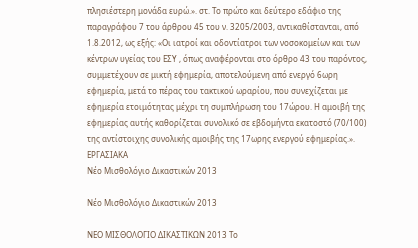πλησιέστερη μονάδα ευρώ.». στ. Το πρώτο και δεύτερο εδάφιο της παραγράφου 7 του άρθρου 45 του ν. 3205/2003, αντικαθίστανται, από 1.8.2012, ως εξής: «Οι ιατροί και οδοντίατροι των νοσοκομείων και των κέντρων υγείας του ΕΣΥ , όπως αναφέρονται στο όρθρο 43 του παρόντος, συμμετέχουν σε μικτή εφημερία, αποτελούμενη από ενεργό 6ωρη εφημερία, μετά το πέρας του τακτικού ωραρίου, που συνεχίζεται με εφημερία ετοιμότητας μέχρι τη συμπλήρωση του 17ώρου. Η αμοιβή της εφημερίας αυτής καθορίζεται συνολικό σε εβδομήντα εκατοστό (70/100) της αντίστοιχης συνολικής αμοιβής της 17ωρης ενεργού εφημερίας.».
ΕΡΓΑΣΙΑΚΑ
Νέο Μισθολόγιο Δικαστικών 2013

Νέο Μισθολόγιο Δικαστικών 2013

ΝΕΟ ΜΙΣΘΟΛΟΓΙΟ ΔΙΚΑΣΤΙΚΩΝ 2013 Το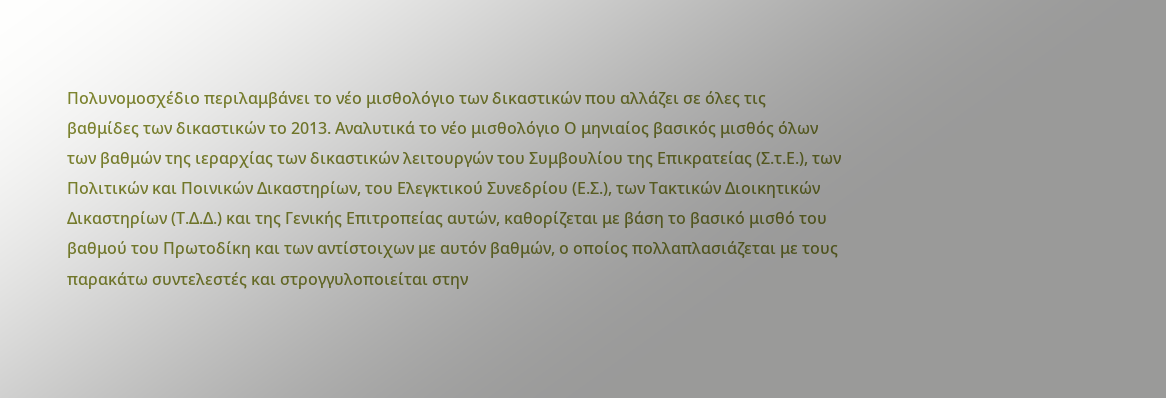Πολυνομοσχέδιο περιλαμβάνει το νέο μισθολόγιο των δικαστικών που αλλάζει σε όλες τις βαθμίδες των δικαστικών το 2013. Αναλυτικά το νέο μισθολόγιο Ο μηνιαίος βασικός μισθός όλων των βαθμών της ιεραρχίας των δικαστικών λειτουργών του Συμβουλίου της Επικρατείας (Σ.τ.Ε.), των Πολιτικών και Ποινικών Δικαστηρίων, του Ελεγκτικού Συνεδρίου (Ε.Σ.), των Τακτικών Διοικητικών Δικαστηρίων (Τ.Δ.Δ.) και της Γενικής Επιτροπείας αυτών, καθορίζεται με βάση το βασικό μισθό του βαθμού του Πρωτοδίκη και των αντίστοιχων με αυτόν βαθμών, ο οποίος πολλαπλασιάζεται με τους παρακάτω συντελεστές και στρογγυλοποιείται στην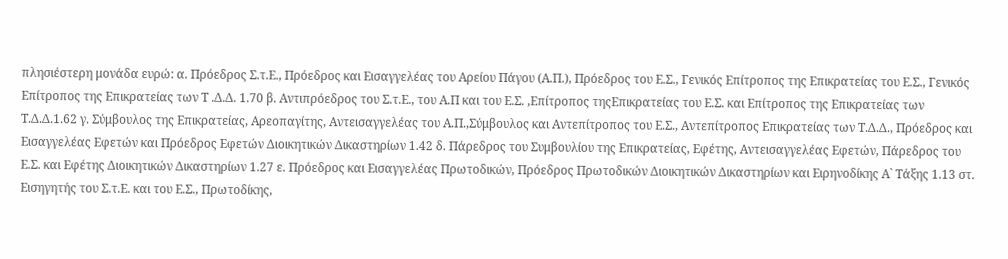πλησιέστερη μονάδα ευρώ: α. Πρόεδρος Σ.τ.Ε., Πρόεδρος και Εισαγγελέας του Αρείου Πάγου (Α.Π.), Πρόεδρος του Ε.Σ., Γενικός Επίτροπος της Επικρατείας του Ε.Σ., Γενικός Επίτροπος της Επικρατείας των Τ .Δ.Δ. 1.70 β. Αντιπρόεδρος του Σ.τ.Ε., του Α.Π και του Ε.Σ. ,Επίτροπος τηςΕπικρατείας του Ε.Σ. και Επίτροπος της Επικρατείας των Τ.Δ.Δ.1.62 γ. Σύμβουλος της Επικρατείας, Αρεοπαγίτης, Αντεισαγγελέας του Α.Π.,Σύμβουλος και Αντεπίτροπος του Ε.Σ., Αντεπίτροπος Επικρατείας των Τ.Δ.Δ., Πρόεδρος και Εισαγγελέας Εφετών και Πρόεδρος Εφετών Διοικητικών Δικαστηρίων 1.42 δ. Πάρεδρος του Συμβουλίου της Επικρατείας, Εφέτης, Αντεισαγγελέας Εφετών, Πάρεδρος του Ε.Σ. και Εφέτης Διοικητικών Δικαστηρίων 1.27 ε. Πρόεδρος και Εισαγγελέας Πρωτοδικών, Πρόεδρος Πρωτοδικών Διοικητικών Δικαστηρίων και Ειρηνοδίκης Α` Τάξης 1.13 στ. Εισηγητής του Σ.τ.Ε. και του Ε.Σ., Πρωτοδίκης,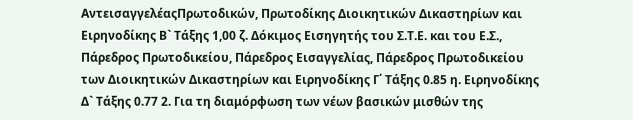ΑντεισαγγελέαςΠρωτοδικών, Πρωτοδίκης Διοικητικών Δικαστηρίων και Ειρηνοδίκης Β` Τάξης 1,00 ζ. Δόκιμος Εισηγητής του Σ.Τ.Ε. και του Ε.Σ., Πάρεδρος Πρωτοδικείου, Πάρεδρος Εισαγγελίας, Πάρεδρος Πρωτοδικείου των Διοικητικών Δικαστηρίων και Ειρηνοδίκης Γ΄ Τάξης 0.85 η. Ειρηνοδίκης Δ` Τάξης 0.77 2. Για τη διαμόρφωση των νέων βασικών μισθών της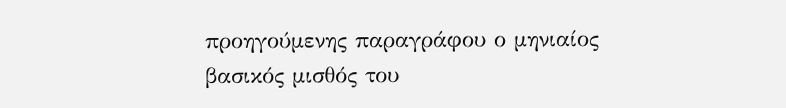προηγούμενης παραγράφου ο μηνιαίος βασικός μισθός του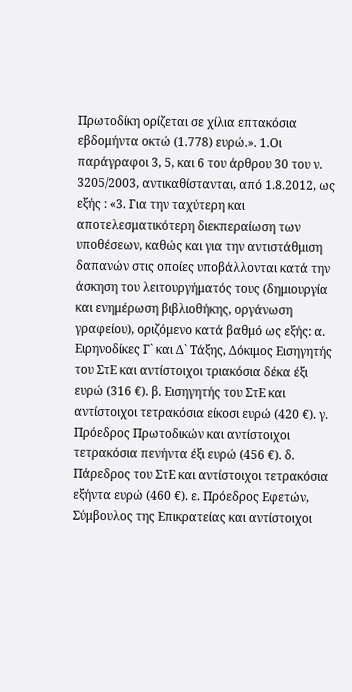Πρωτοδίκη ορίζεται σε χίλια επτακόσια εβδομήντα οκτώ (1.778) ευρώ.». 1.Οι παράγραφοι 3, 5, και 6 του άρθρου 30 του ν. 3205/2003, αντικαθίστανται, από 1.8.2012, ως εξής : «3. Για την ταχύτερη και αποτελεσματικότερη διεκπεραίωση των υποθέσεων, καθώς και για την αντιστάθμιση δαπανών στις οποίες υποβάλλονται κατά την άσκηση του λειτουργήματός τους (δημιουργία και ενημέρωση βιβλιοθήκης, οργάνωση γραφείου), οριζόμενο κατά βαθμό ως εξής: α. Ειρηνοδίκες Γ` και Δ` Τάξης, Δόκιμος Εισηγητής του ΣτΕ και αντίστοιχοι τριακόσια δέκα έξι ευρώ (316 €). β. Εισηγητής του ΣτΕ και αντίστοιχοι τετρακόσια είκοσι ευρώ (420 €). γ. Πρόεδρος Πρωτοδικών και αντίστοιχοι τετρακόσια πενήντα έξι ευρώ (456 €). δ. Πάρεδρος του ΣτΕ και αντίστοιχοι τετρακόσια εξήντα ευρώ (460 €). ε. Πρόεδρος Εφετών, Σύμβουλος της Επικρατείας και αντίστοιχοι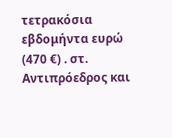τετρακόσια εβδομήντα ευρώ (470 €) . στ. Αντιπρόεδρος και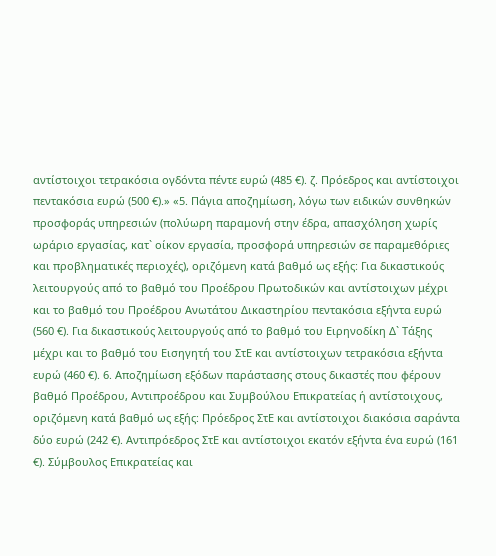αντίστοιχοι τετρακόσια ογδόντα πέντε ευρώ (485 €). ζ. Πρόεδρος και αντίστοιχοι πεντακόσια ευρώ (500 €).» «5. Πάγια αποζημίωση, λόγω των ειδικών συνθηκών προσφοράς υπηρεσιών (πολύωρη παραμονή στην έδρα, απασχόληση χωρίς ωράριο εργασίας, κατ` οίκον εργασία, προσφορά υπηρεσιών σε παραμεθόριες και προβληματικές περιοχές), οριζόμενη κατά βαθμό ως εξής: Για δικαστικούς λειτουργούς από το βαθμό του Προέδρου Πρωτοδικών και αντίστοιχων μέχρι και το βαθμό του Προέδρου Ανωτάτου Δικαστηρίου πεντακόσια εξήντα ευρώ (560 €). Για δικαστικούς λειτουργούς από το βαθμό του Ειρηνοδίκη Δ` Τάξης μέχρι και το βαθμό του Εισηγητή του ΣτΕ και αντίστοιχων τετρακόσια εξήντα ευρώ (460 €). 6. Αποζημίωση εξόδων παράστασης στους δικαστές που φέρουν βαθμό Προέδρου, Αντιπροέδρου και Συμβούλου Επικρατείας ή αντίστοιχους, οριζόμενη κατά βαθμό ως εξής: Πρόεδρος ΣτΕ και αντίστοιχοι διακόσια σαράντα δύο ευρώ (242 €). Αντιπρόεδρος ΣτΕ και αντίστοιχοι εκατόν εξήντα ένα ευρώ (161 €). Σύμβουλος Επικρατείας και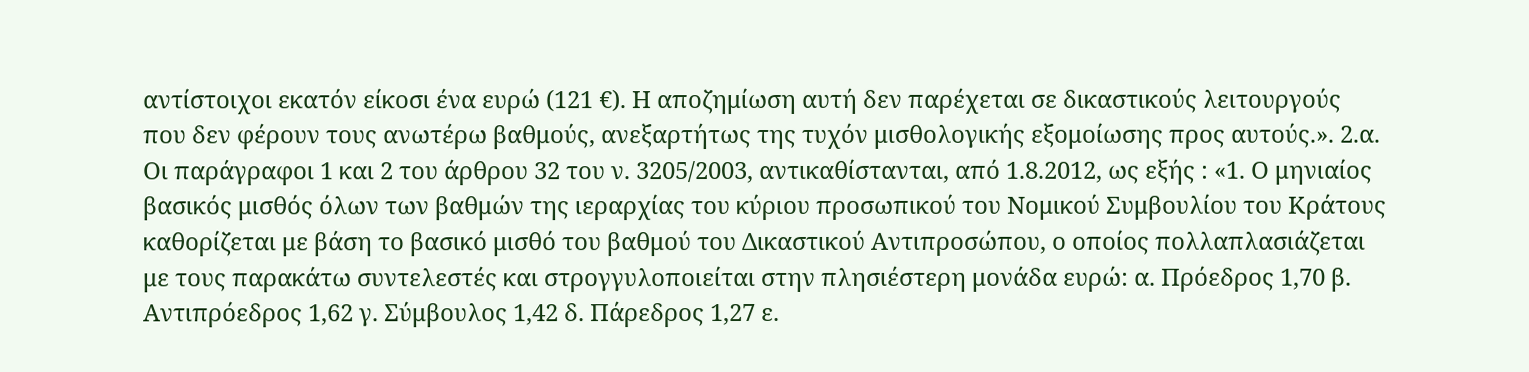αντίστοιχοι εκατόν είκοσι ένα ευρώ (121 €). Η αποζημίωση αυτή δεν παρέχεται σε δικαστικούς λειτουργούς που δεν φέρουν τους ανωτέρω βαθμούς, ανεξαρτήτως της τυχόν μισθολογικής εξομοίωσης προς αυτούς.». 2.α. Οι παράγραφοι 1 και 2 του άρθρου 32 του ν. 3205/2003, αντικαθίστανται, από 1.8.2012, ως εξής : «1. Ο μηνιαίος βασικός μισθός όλων των βαθμών της ιεραρχίας του κύριου προσωπικού του Νομικού Συμβουλίου του Κράτους καθορίζεται με βάση το βασικό μισθό του βαθμού του Δικαστικού Αντιπροσώπου, ο οποίος πολλαπλασιάζεται με τους παρακάτω συντελεστές και στρογγυλοποιείται στην πλησιέστερη μονάδα ευρώ: α. Πρόεδρος 1,70 β. Αντιπρόεδρος 1,62 γ. Σύμβουλος 1,42 δ. Πάρεδρος 1,27 ε.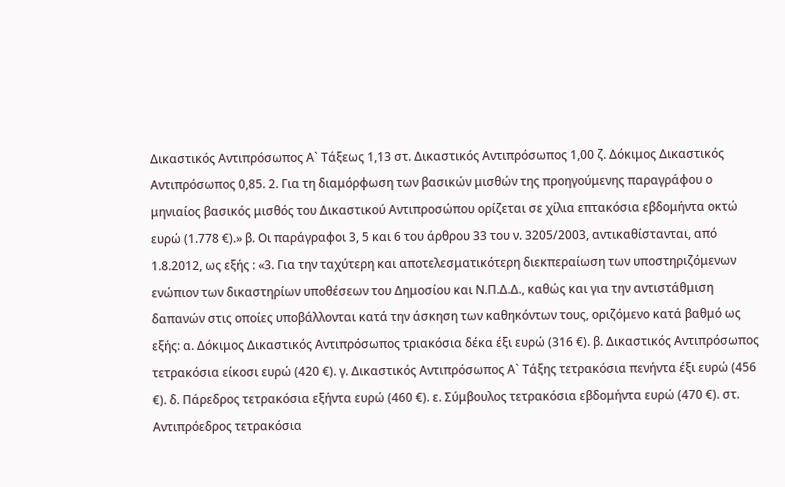Δικαστικός Αντιπρόσωπος Α` Τάξεως 1,13 στ. Δικαστικός Αντιπρόσωπος 1,00 ζ. Δόκιμος Δικαστικός Αντιπρόσωπος 0,85. 2. Για τη διαμόρφωση των βασικών μισθών της προηγούμενης παραγράφου ο μηνιαίος βασικός μισθός του Δικαστικού Αντιπροσώπου ορίζεται σε χίλια επτακόσια εβδομήντα οκτώ ευρώ (1.778 €).» β. Οι παράγραφοι 3, 5 και 6 του άρθρου 33 του ν. 3205/2003, αντικαθίστανται, από 1.8.2012, ως εξής : «3. Για την ταχύτερη και αποτελεσματικότερη διεκπεραίωση των υποστηριζόμενων ενώπιον των δικαστηρίων υποθέσεων του Δημοσίου και Ν.Π.Δ.Δ., καθώς και για την αντιστάθμιση δαπανών στις οποίες υποβάλλονται κατά την άσκηση των καθηκόντων τους, οριζόμενο κατά βαθμό ως εξής: α. Δόκιμος Δικαστικός Αντιπρόσωπος τριακόσια δέκα έξι ευρώ (316 €). β. Δικαστικός Αντιπρόσωπος τετρακόσια είκοσι ευρώ (420 €). γ. Δικαστικός Αντιπρόσωπος Α` Τάξης τετρακόσια πενήντα έξι ευρώ (456 €). δ. Πάρεδρος τετρακόσια εξήντα ευρώ (460 €). ε. Σύμβουλος τετρακόσια εβδομήντα ευρώ (470 €). στ. Αντιπρόεδρος τετρακόσια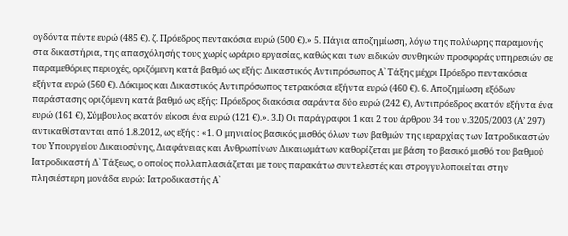ογδόντα πέντε ευρώ (485 €). ζ. Πρόεδρος πεντακόσια ευρώ (500 €).» 5. Πάγια αποζημίωση, λόγω της πολύωρης παραμονής στα δικαστήρια, της απασχόλησής τους χωρίς ωράριο εργασίας, καθώς και των ειδικών συνθηκών προσφοράς υπηρεσιών σε παραμεθόριες περιοχές, οριζόμενη κατά βαθμό ως εξής: Δικαστικός Αντιπρόσωπος Α` Τάξης μέχρι Πρόεδρο πεντακόσια εξήντα ευρώ (560 €). Δόκιμος και Δικαστικός Αντιπρόσωπος τετρακόσια εξήντα ευρώ (460 €). 6. Αποζημίωση εξόδων παράστασης οριζόμενη κατά βαθμό ως εξής: Πρόεδρος διακόσια σαράντα δύο ευρώ (242 €), Αντιπρόεδρος εκατόν εξήντα ένα ευρώ (161 €), Σύμβουλος εκατόν είκοσι ένα ευρώ (121 €).». 3.Ι) Οι παράγραφοι 1 και 2 του άρθρου 34 του ν.3205/2003 (Α’ 297) αντικαθίστανται από 1.8.2012, ως εξής : «1. Ο μηνιαίος βασικός μισθός όλων των βαθμών της ιεραρχίας των Ιατροδικαστών του Υπουργείου Δικαιοσύνης, Διαφάνειας και Ανθρωπίνων Δικαιωμάτων καθορίζεται με βάση το βασικό μισθό του βαθμού Ιατροδικαστή Δ` Τάξεως, ο οποίος πολλαπλασιάζεται με τους παρακάτω συντελεστές και στρογγυλοποιείται στην πλησιέστερη μονάδα ευρώ: Ιατροδικαστής Α`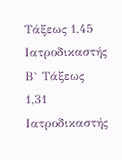Τάξεως 1,45 Ιατροδικαστής Β` Τάξεως 1,31 Ιατροδικαστής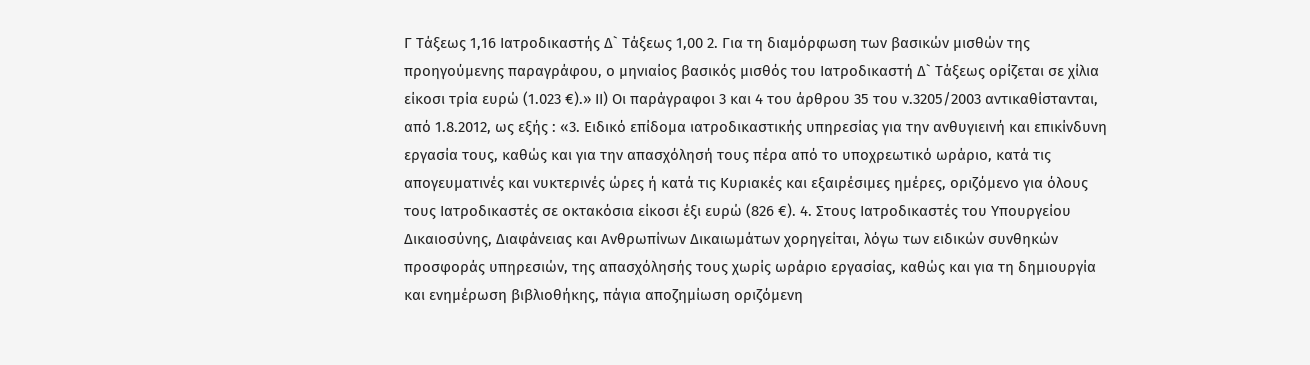Γ Τάξεως 1,16 Ιατροδικαστής Δ` Τάξεως 1,00 2. Για τη διαμόρφωση των βασικών μισθών της προηγούμενης παραγράφου, ο μηνιαίος βασικός μισθός του Ιατροδικαστή Δ` Τάξεως ορίζεται σε χίλια είκοσι τρία ευρώ (1.023 €).» ΙΙ) Οι παράγραφοι 3 και 4 του άρθρου 35 του ν.3205/2003 αντικαθίστανται, από 1.8.2012, ως εξής : «3. Ειδικό επίδομα ιατροδικαστικής υπηρεσίας για την ανθυγιεινή και επικίνδυνη εργασία τους, καθώς και για την απασχόλησή τους πέρα από το υποχρεωτικό ωράριο, κατά τις απογευματινές και νυκτερινές ώρες ή κατά τις Κυριακές και εξαιρέσιμες ημέρες, οριζόμενο για όλους τους Ιατροδικαστές σε οκτακόσια είκοσι έξι ευρώ (826 €). 4. Στους Ιατροδικαστές του Υπουργείου Δικαιοσύνης, Διαφάνειας και Ανθρωπίνων Δικαιωμάτων χορηγείται, λόγω των ειδικών συνθηκών προσφοράς υπηρεσιών, της απασχόλησής τους χωρίς ωράριο εργασίας, καθώς και για τη δημιουργία και ενημέρωση βιβλιοθήκης, πάγια αποζημίωση οριζόμενη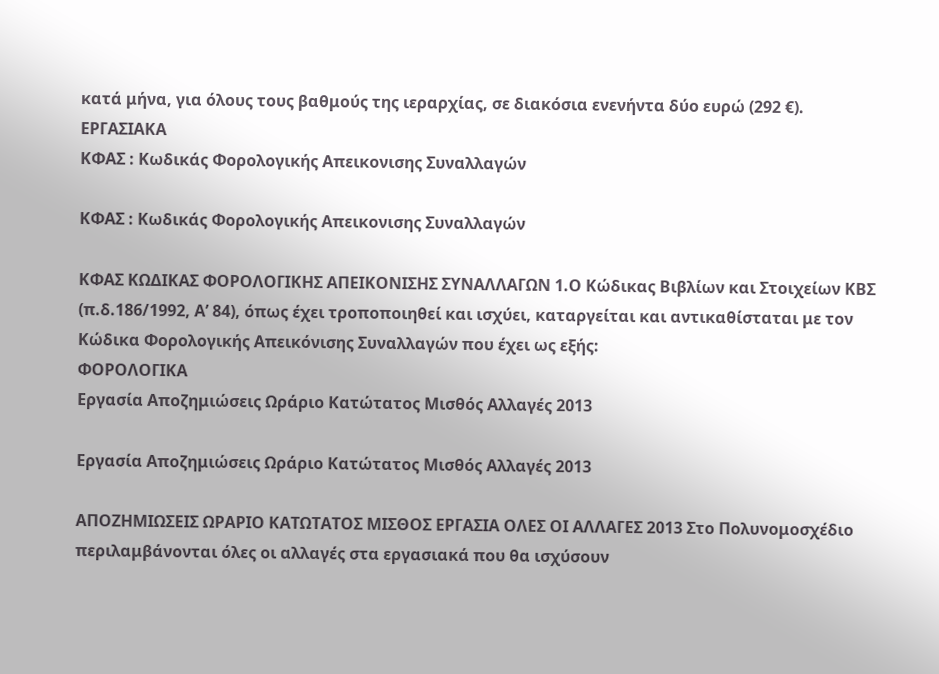κατά μήνα, για όλους τους βαθμούς της ιεραρχίας, σε διακόσια ενενήντα δύο ευρώ (292 €).
ΕΡΓΑΣΙΑΚΑ
ΚΦΑΣ : Κωδικάς Φορολογικής Απεικονισης Συναλλαγών

ΚΦΑΣ : Κωδικάς Φορολογικής Απεικονισης Συναλλαγών

ΚΦΑΣ ΚΩΔΙΚΑΣ ΦΟΡΟΛΟΓΙΚΗΣ ΑΠΕΙΚΟΝΙΣΗΣ ΣΥΝΑΛΛΑΓΩΝ 1.Ο Κώδικας Βιβλίων και Στοιχείων ΚΒΣ (π.δ.186/1992, Α’ 84), όπως έχει τροποποιηθεί και ισχύει, καταργείται και αντικαθίσταται με τον Κώδικα Φορολογικής Απεικόνισης Συναλλαγών που έχει ως εξής:
ΦΟΡΟΛΟΓΙΚΑ
Εργασία Αποζημιώσεις Ωράριο Κατώτατος Μισθός Αλλαγές 2013

Εργασία Αποζημιώσεις Ωράριο Κατώτατος Μισθός Αλλαγές 2013

ΑΠΟΖΗΜΙΩΣΕΙΣ ΩΡΑΡΙΟ ΚΑΤΩΤΑΤΟΣ ΜΙΣΘΟΣ ΕΡΓΑΣΙΑ ΟΛΕΣ ΟΙ ΑΛΛΑΓΕΣ 2013 Στο Πολυνομοσχέδιο περιλαμβάνονται όλες οι αλλαγές στα εργασιακά που θα ισχύσουν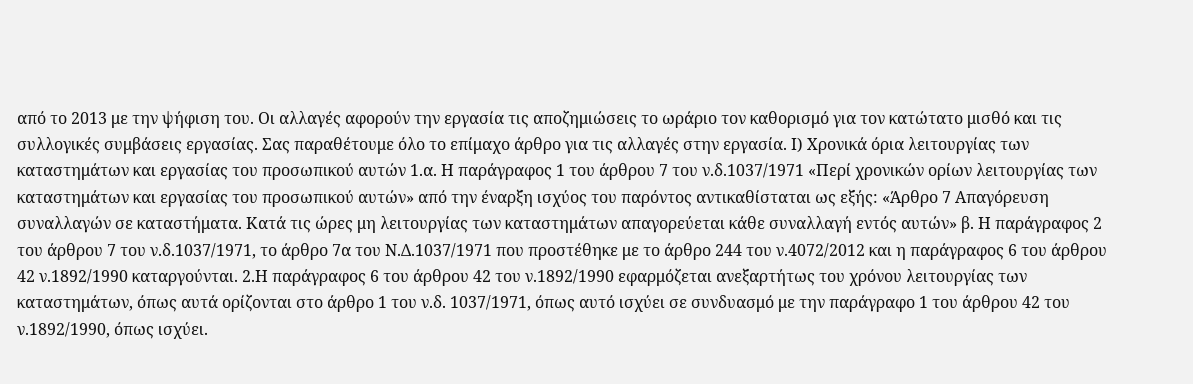από το 2013 με την ψήφιση του. Οι αλλαγές αφορούν την εργασία τις αποζημιώσεις το ωράριο τον καθορισμό για τον κατώτατο μισθό και τις συλλογικές συμβάσεις εργασίας. Σας παραθέτουμε όλο το επίμαχο άρθρο για τις αλλαγές στην εργασία. Ι) Χρονικά όρια λειτουργίας των καταστημάτων και εργασίας του προσωπικού αυτών 1.α. Η παράγραφος 1 του άρθρου 7 του ν.δ.1037/1971 «Περί χρονικών ορίων λειτουργίας των καταστημάτων και εργασίας του προσωπικού αυτών» από την έναρξη ισχύος του παρόντος αντικαθίσταται ως εξής: «Άρθρο 7 Απαγόρευση συναλλαγών σε καταστήματα. Κατά τις ώρες μη λειτουργίας των καταστημάτων απαγορεύεται κάθε συναλλαγή εντός αυτών» β. Η παράγραφος 2 του άρθρου 7 του ν.δ.1037/1971, το άρθρο 7α του Ν.Δ.1037/1971 που προστέθηκε με το άρθρο 244 του ν.4072/2012 και η παράγραφος 6 του άρθρου 42 ν.1892/1990 καταργούνται. 2.Η παράγραφος 6 του άρθρου 42 του ν.1892/1990 εφαρμόζεται ανεξαρτήτως του χρόνου λειτουργίας των καταστημάτων, όπως αυτά ορίζονται στο άρθρο 1 του ν.δ. 1037/1971, όπως αυτό ισχύει σε συνδυασμό με την παράγραφο 1 του άρθρου 42 του ν.1892/1990, όπως ισχύει.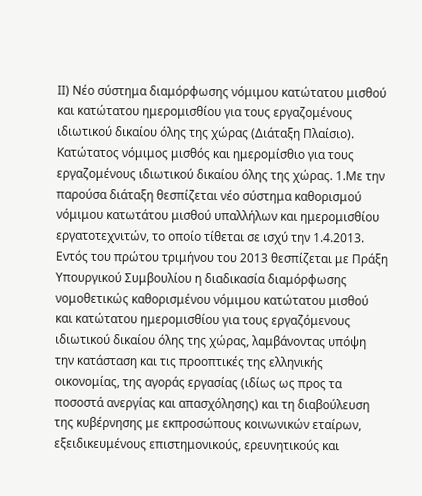ΙΙ) Νέο σύστημα διαμόρφωσης νόμιμου κατώτατου μισθού και κατώτατου ημερομισθίου για τους εργαζομένους ιδιωτικού δικαίου όλης της χώρας (Διάταξη Πλαίσιο). Κατώτατος νόμιμος μισθός και ημερομίσθιο για τους εργαζομένους ιδιωτικού δικαίου όλης της χώρας. 1.Με την παρούσα διάταξη θεσπίζεται νέο σύστημα καθορισμού νόμιμου κατωτάτου μισθού υπαλλήλων και ημερομισθίου εργατοτεχνιτών, το οποίο τίθεται σε ισχύ την 1.4.2013. Εντός του πρώτου τριμήνου του 2013 θεσπίζεται με Πράξη Υπουργικού Συμβουλίου η διαδικασία διαμόρφωσης νομοθετικώς καθορισμένου νόμιμου κατώτατου μισθού και κατώτατου ημερομισθίου για τους εργαζόμενους ιδιωτικού δικαίου όλης της χώρας, λαμβάνοντας υπόψη την κατάσταση και τις προοπτικές της ελληνικής οικονομίας, της αγοράς εργασίας (ιδίως ως προς τα ποσοστά ανεργίας και απασχόλησης) και τη διαβούλευση της κυβέρνησης με εκπροσώπους κοινωνικών εταίρων, εξειδικευμένους επιστημονικούς, ερευνητικούς και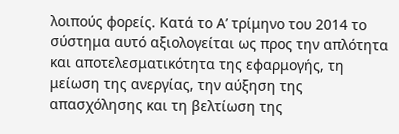λοιπούς φορείς. Κατά το Α’ τρίμηνο του 2014 το σύστημα αυτό αξιολογείται ως προς την απλότητα και αποτελεσματικότητα της εφαρμογής, τη μείωση της ανεργίας, την αύξηση της απασχόλησης και τη βελτίωση της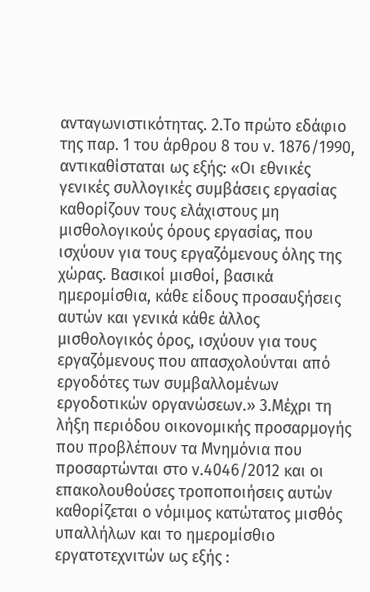ανταγωνιστικότητας. 2.Το πρώτο εδάφιο της παρ. 1 του άρθρου 8 του ν. 1876/1990, αντικαθίσταται ως εξής: «Οι εθνικές γενικές συλλογικές συμβάσεις εργασίας καθορίζουν τους ελάχιστους μη μισθολογικούς όρους εργασίας, που ισχύουν για τους εργαζόμενους όλης της χώρας. Βασικοί μισθοί, βασικά ημερομίσθια, κάθε είδους προσαυξήσεις αυτών και γενικά κάθε άλλος μισθολογικός όρος, ισχύουν για τους εργαζόμενους που απασχολούνται από εργοδότες των συμβαλλομένων εργοδοτικών οργανώσεων.» 3.Μέχρι τη λήξη περιόδου οικονομικής προσαρμογής που προβλέπουν τα Μνημόνια που προσαρτώνται στο ν.4046/2012 και οι επακολουθούσες τροποποιήσεις αυτών καθορίζεται ο νόμιμος κατώτατος μισθός υπαλλήλων και το ημερομίσθιο εργατοτεχνιτών ως εξής :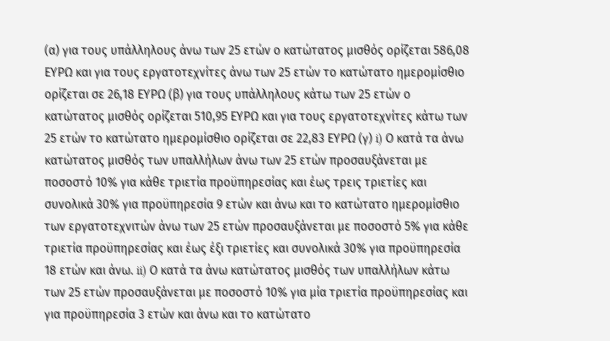(α) για τους υπάλληλους άνω των 25 ετών ο κατώτατος μισθός ορίζεται 586,08 ΕΥΡΩ και για τους εργατοτεχνίτες άνω των 25 ετών το κατώτατο ημερομίσθιο ορίζεται σε 26,18 ΕΥΡΩ (β) για τους υπάλληλους κάτω των 25 ετών ο κατώτατος μισθός ορίζεται 510,95 ΕΥΡΩ και για τους εργατοτεχνίτες κάτω των 25 ετών το κατώτατο ημερομίσθιο ορίζεται σε 22,83 ΕΥΡΩ (γ) i) Ο κατά τα άνω κατώτατος μισθός των υπαλλήλων άνω των 25 ετών προσαυξάνεται με ποσοστό 10% για κάθε τριετία προϋπηρεσίας και έως τρεις τριετίες και συνολικά 30% για προϋπηρεσία 9 ετών και άνω και το κατώτατο ημερομίσθιο των εργατοτεχνιτών άνω των 25 ετών προσαυξάνεται με ποσοστό 5% για κάθε τριετία προϋπηρεσίας και έως έξι τριετίες και συνολικά 30% για προϋπηρεσία 18 ετών και άνω. ii) Ο κατά τα άνω κατώτατος μισθός των υπαλλήλων κάτω των 25 ετών προσαυξάνεται με ποσοστό 10% για μία τριετία προϋπηρεσίας και για προϋπηρεσία 3 ετών και άνω και το κατώτατο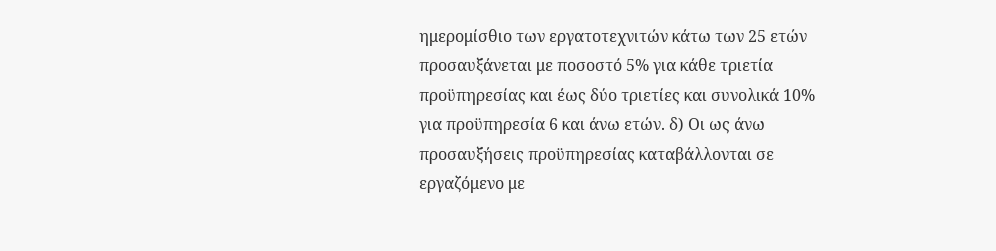ημερομίσθιο των εργατοτεχνιτών κάτω των 25 ετών προσαυξάνεται με ποσοστό 5% για κάθε τριετία προϋπηρεσίας και έως δύο τριετίες και συνολικά 10% για προϋπηρεσία 6 και άνω ετών. δ) Οι ως άνω προσαυξήσεις προϋπηρεσίας καταβάλλονται σε εργαζόμενο με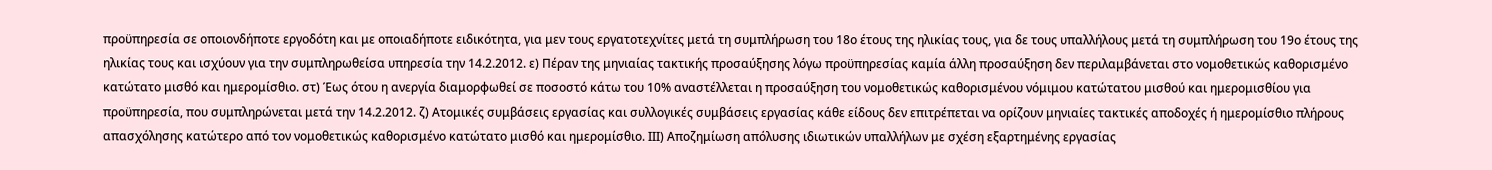προϋπηρεσία σε οποιονδήποτε εργοδότη και με οποιαδήποτε ειδικότητα, για μεν τους εργατοτεχνίτες μετά τη συμπλήρωση του 18ο έτους της ηλικίας τους, για δε τους υπαλλήλους μετά τη συμπλήρωση του 19ο έτους της ηλικίας τους και ισχύουν για την συμπληρωθείσα υπηρεσία την 14.2.2012. ε) Πέραν της μηνιαίας τακτικής προσαύξησης λόγω προϋπηρεσίας καμία άλλη προσαύξηση δεν περιλαμβάνεται στο νομοθετικώς καθορισμένο κατώτατο μισθό και ημερομίσθιο. στ) Έως ότου η ανεργία διαμορφωθεί σε ποσοστό κάτω του 10% αναστέλλεται η προσαύξηση του νομοθετικώς καθορισμένου νόμιμου κατώτατου μισθού και ημερομισθίου για προϋπηρεσία, που συμπληρώνεται μετά την 14.2.2012. ζ) Ατομικές συμβάσεις εργασίας και συλλογικές συμβάσεις εργασίας κάθε είδους δεν επιτρέπεται να ορίζουν μηνιαίες τακτικές αποδοχές ή ημερομίσθιο πλήρους απασχόλησης κατώτερο από τον νομοθετικώς καθορισμένο κατώτατο μισθό και ημερομίσθιο. ΙΙΙ) Αποζημίωση απόλυσης ιδιωτικών υπαλλήλων με σχέση εξαρτημένης εργασίας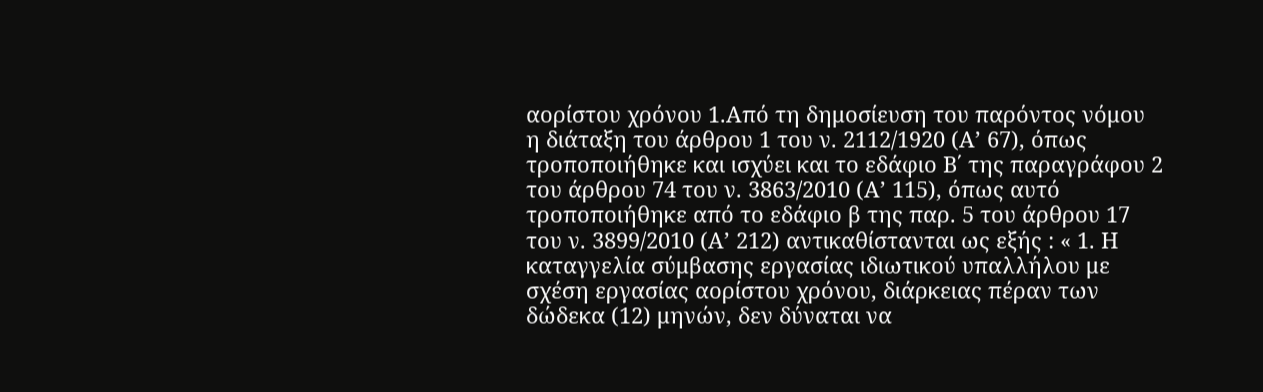αορίστου χρόνου 1.Από τη δημοσίευση του παρόντος νόμου η διάταξη του άρθρου 1 του ν. 2112/1920 (Α’ 67), όπως τροποποιήθηκε και ισχύει και το εδάφιο Β΄ της παραγράφου 2 του άρθρου 74 του ν. 3863/2010 (Α’ 115), όπως αυτό τροποποιήθηκε από το εδάφιο β της παρ. 5 του άρθρου 17 του ν. 3899/2010 (Α’ 212) αντικαθίστανται ως εξής : « 1. Η καταγγελία σύμβασης εργασίας ιδιωτικού υπαλλήλου με σχέση εργασίας αορίστου χρόνου, διάρκειας πέραν των δώδεκα (12) μηνών, δεν δύναται να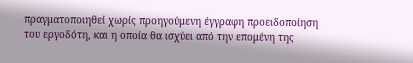πραγματοποιηθεί χωρίς προηγούμενη έγγραφη προειδοποίηση του εργοδότη, και η οποία θα ισχύει από την επομένη της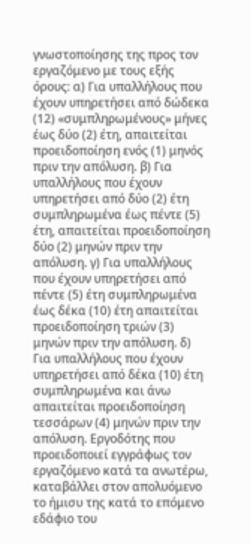γνωστοποίησης της προς τον εργαζόμενο με τους εξής όρους: α) Για υπαλλήλους που έχουν υπηρετήσει από δώδεκα (12) «συμπληρωμένους» μήνες έως δύο (2) έτη, απαιτείται προειδοποίηση ενός (1) μηνός πριν την απόλυση. β) Για υπαλλήλους που έχουν υπηρετήσει από δύο (2) έτη συμπληρωμένα έως πέντε (5) έτη, απαιτείται προειδοποίηση δύο (2) μηνών πριν την απόλυση. γ) Για υπαλλήλους που έχουν υπηρετήσει από πέντε (5) έτη συμπληρωμένα έως δέκα (10) έτη απαιτείται προειδοποίηση τριών (3) μηνών πριν την απόλυση. δ) Για υπαλλήλους που έχουν υπηρετήσει από δέκα (10) έτη συμπληρωμένα και άνω απαιτείται προειδοποίηση τεσσάρων (4) μηνών πριν την απόλυση. Εργοδότης που προειδοποιεί εγγράφως τον εργαζόμενο κατά τα ανωτέρω, καταβάλλει στον απολυόμενο το ήμισυ της κατά το επόμενο εδάφιο του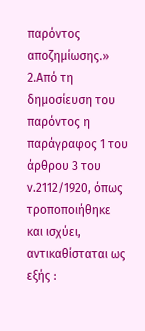παρόντος αποζημίωσης.» 2.Από τη δημοσίευση του παρόντος η παράγραφος 1 του άρθρου 3 του ν.2112/1920, όπως τροποποιήθηκε και ισχύει, αντικαθίσταται ως εξής :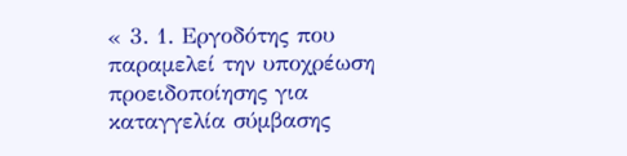« 3. 1. Εργοδότης που παραμελεί την υποχρέωση προειδοποίησης για καταγγελία σύμβασης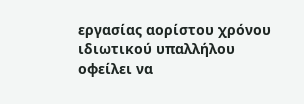εργασίας αορίστου χρόνου ιδιωτικού υπαλλήλου οφείλει να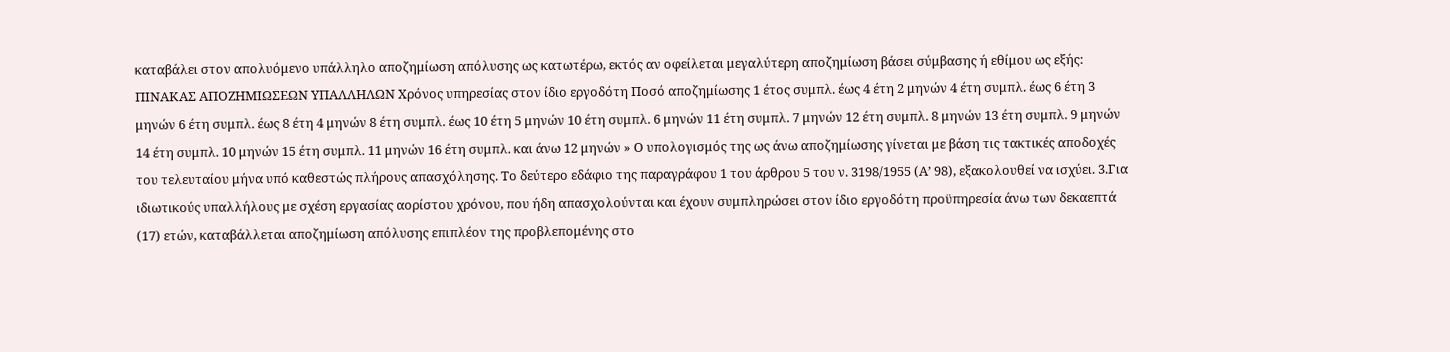καταβάλει στον απολυόμενο υπάλληλο αποζημίωση απόλυσης ως κατωτέρω, εκτός αν οφείλεται μεγαλύτερη αποζημίωση βάσει σύμβασης ή εθίμου ως εξής: ΠΙΝΑΚΑΣ ΑΠΟΖΗΜΙΩΣΕΩΝ ΥΠΑΛΛΗΛΩΝ Χρόνος υπηρεσίας στον ίδιο εργοδότη Ποσό αποζημίωσης 1 έτος συμπλ. έως 4 έτη 2 μηνών 4 έτη συμπλ. έως 6 έτη 3 μηνών 6 έτη συμπλ. έως 8 έτη 4 μηνών 8 έτη συμπλ. έως 10 έτη 5 μηνών 10 έτη συμπλ. 6 μηνών 11 έτη συμπλ. 7 μηνών 12 έτη συμπλ. 8 μηνών 13 έτη συμπλ. 9 μηνών 14 έτη συμπλ. 10 μηνών 15 έτη συμπλ. 11 μηνών 16 έτη συμπλ. και άνω 12 μηνών » Ο υπολογισμός της ως άνω αποζημίωσης γίνεται με βάση τις τακτικές αποδοχές του τελευταίου μήνα υπό καθεστώς πλήρους απασχόλησης. Το δεύτερο εδάφιο της παραγράφου 1 του άρθρου 5 του ν. 3198/1955 (Α’ 98), εξακολουθεί να ισχύει. 3.Για ιδιωτικούς υπαλλήλους με σχέση εργασίας αορίστου χρόνου, που ήδη απασχολούνται και έχουν συμπληρώσει στον ίδιο εργοδότη προϋπηρεσία άνω των δεκαεπτά (17) ετών, καταβάλλεται αποζημίωση απόλυσης επιπλέον της προβλεπομένης στο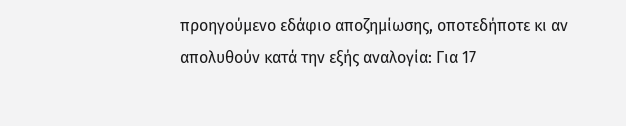προηγούμενο εδάφιο αποζημίωσης, οποτεδήποτε κι αν απολυθούν κατά την εξής αναλογία: Για 17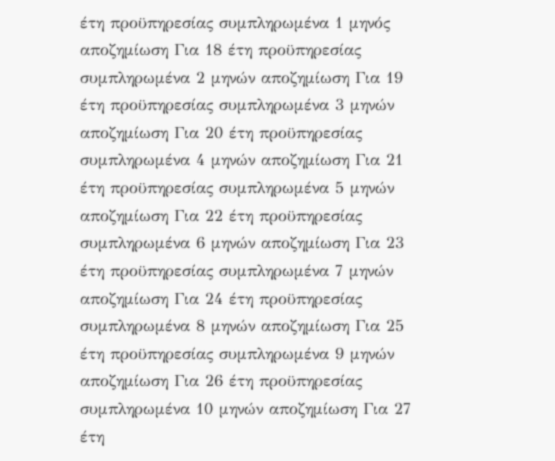έτη προϋπηρεσίας συμπληρωμένα 1 μηνός αποζημίωση Για 18 έτη προϋπηρεσίας συμπληρωμένα 2 μηνών αποζημίωση Για 19 έτη προϋπηρεσίας συμπληρωμένα 3 μηνών αποζημίωση Για 20 έτη προϋπηρεσίας συμπληρωμένα 4 μηνών αποζημίωση Για 21 έτη προϋπηρεσίας συμπληρωμένα 5 μηνών αποζημίωση Για 22 έτη προϋπηρεσίας συμπληρωμένα 6 μηνών αποζημίωση Για 23 έτη προϋπηρεσίας συμπληρωμένα 7 μηνών αποζημίωση Για 24 έτη προϋπηρεσίας συμπληρωμένα 8 μηνών αποζημίωση Για 25 έτη προϋπηρεσίας συμπληρωμένα 9 μηνών αποζημίωση Για 26 έτη προϋπηρεσίας συμπληρωμένα 10 μηνών αποζημίωση Για 27 έτη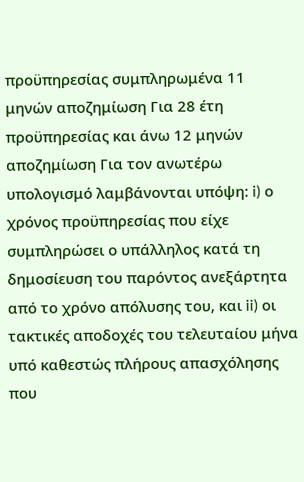προϋπηρεσίας συμπληρωμένα 11 μηνών αποζημίωση Για 28 έτη προϋπηρεσίας και άνω 12 μηνών αποζημίωση Για τον ανωτέρω υπολογισμό λαμβάνονται υπόψη: i) ο χρόνος προϋπηρεσίας που είχε συμπληρώσει ο υπάλληλος κατά τη δημοσίευση του παρόντος ανεξάρτητα από το χρόνο απόλυσης του, και ii) οι τακτικές αποδοχές του τελευταίου μήνα υπό καθεστώς πλήρους απασχόλησης που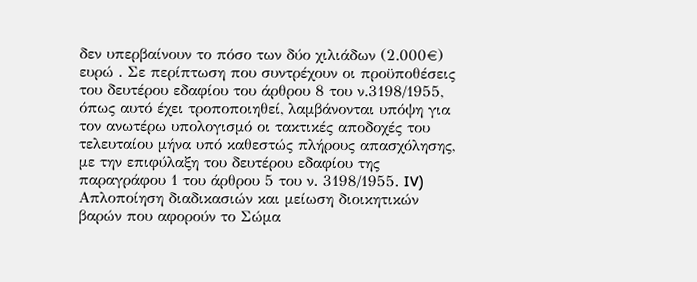δεν υπερβαίνουν το πόσο των δύο χιλιάδων (2.000€) ευρώ . Σε περίπτωση που συντρέχουν οι προϋποθέσεις του δευτέρου εδαφίου του άρθρου 8 του ν.3198/1955, όπως αυτό έχει τροποποιηθεί, λαμβάνονται υπόψη για τον ανωτέρω υπολογισμό οι τακτικές αποδοχές του τελευταίου μήνα υπό καθεστώς πλήρους απασχόλησης, με την επιφύλαξη του δευτέρου εδαφίου της παραγράφου 1 του άρθρου 5 του ν. 3198/1955. IV) Απλοποίηση διαδικασιών και μείωση διοικητικών βαρών που αφορούν το Σώμα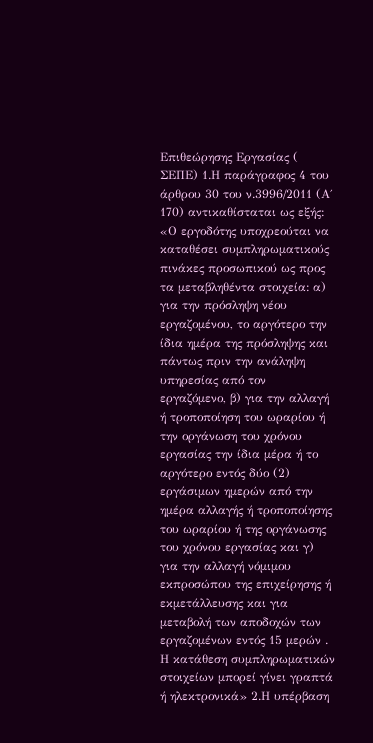Επιθεώρησης Εργασίας ( ΣΕΠΕ) 1.Η παράγραφος 4 του άρθρου 30 του ν.3996/2011 (Α΄ 170) αντικαθίσταται ως εξής: «Ο εργοδότης υποχρεούται να καταθέσει συμπληρωματικούς πινάκες προσωπικού ως προς τα μεταβληθέντα στοιχεία: α) για την πρόσληψη νέου εργαζομένου, το αργότερο την ίδια ημέρα της πρόσληψης και πάντως πριν την ανάληψη υπηρεσίας από τον εργαζόμενο, β) για την αλλαγή ή τροποποίηση του ωραρίου ή την οργάνωση του χρόνου εργασίας την ίδια μέρα ή το αργότερο εντός δύο (2) εργάσιμων ημερών από την ημέρα αλλαγής ή τροποποίησης του ωραρίου ή της οργάνωσης του χρόνου εργασίας και γ) για την αλλαγή νόμιμου εκπροσώπου της επιχείρησης ή εκμετάλλευσης και για μεταβολή των αποδοχών των εργαζομένων εντός 15 μερών . Η κατάθεση συμπληρωματικών στοιχείων μπορεί γίνει γραπτά ή ηλεκτρονικά» 2.Η υπέρβαση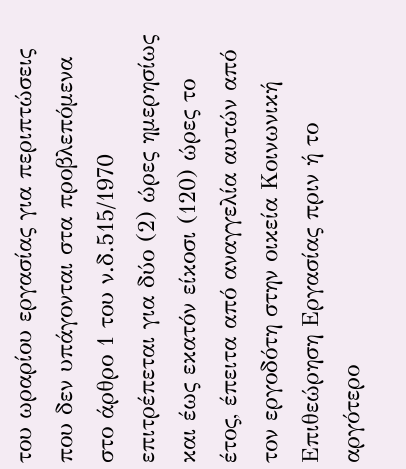του ωραρίου εργασίας για περιπτώσεις που δεν υπάγονται στα προβλεπόμενα στο άρθρο 1 του ν.δ.515/1970 επιτρέπεται για δύο (2) ώρες ημερησίως και έως εκατόν είκοσι (120) ώρες το έτος, έπειτα από αναγγελία αυτών από τον εργοδότη στην οικεία Κοινωνική Επιθεώρηση Εργασίας πριν ή το αργότερο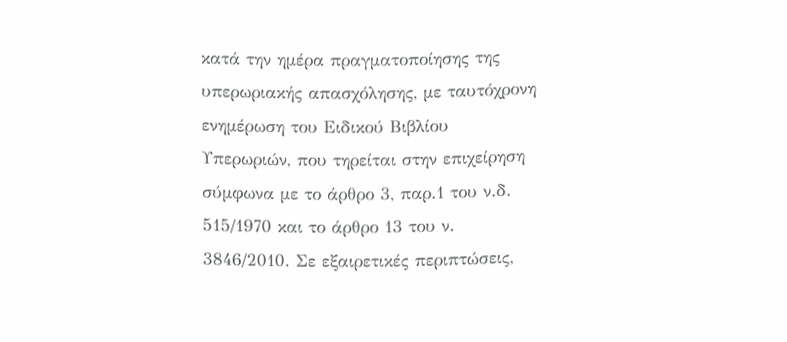κατά την ημέρα πραγματοποίησης της υπερωριακής απασχόλησης, με ταυτόχρονη ενημέρωση του Ειδικού Βιβλίου Υπερωριών, που τηρείται στην επιχείρηση σύμφωνα με το άρθρο 3, παρ.1 του ν.δ. 515/1970 και το άρθρο 13 του ν. 3846/2010. Σε εξαιρετικές περιπτώσεις,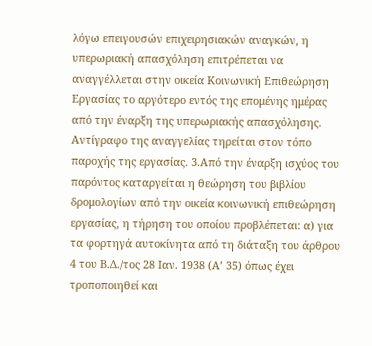λόγω επειγουσών επιχειρησιακών αναγκών, η υπερωριακή απασχόληση επιτρέπεται να αναγγέλλεται στην οικεία Κοινωνική Επιθεώρηση Εργασίας το αργότερο εντός της επομένης ημέρας από την έναρξη της υπερωριακής απασχόλησης. Αντίγραφο της αναγγελίας τηρείται στον τόπο παροχής της εργασίας. 3.Από την έναρξη ισχύος του παρόντος καταργείται η θεώρηση του βιβλίου δρομολογίων από την οικεία κοινωνική επιθεώρηση εργασίας, η τήρηση του οποίου προβλέπεται: α) για τα φορτηγά αυτοκίνητα από τη διάταξη του άρθρου 4 του Β.Δ./τος 28 Ιαν. 1938 (Α’ 35) όπως έχει τροποποιηθεί και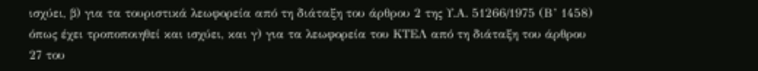ισχύει, β) για τα τουριστικά λεωφορεία από τη διάταξη του άρθρου 2 της Υ.Α. 51266/1975 (Β’ 1458) όπως έχει τροποποιηθεί και ισχύει, και γ) για τα λεωφορεία του ΚΤΕΛ από τη διάταξη του άρθρου 27 του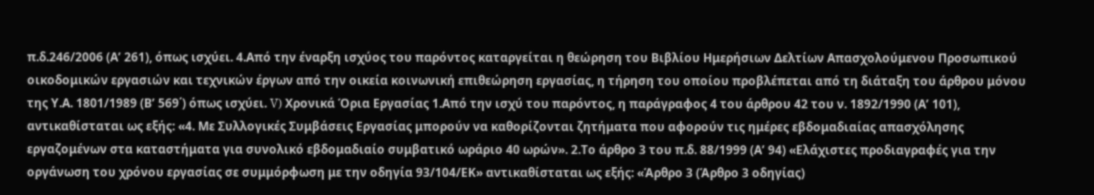π.δ.246/2006 (Α’ 261), όπως ισχύει. 4.Από την έναρξη ισχύος του παρόντος καταργείται η θεώρηση του Βιβλίου Ημερήσιων Δελτίων Απασχολούμενου Προσωπικού οικοδομικών εργασιών και τεχνικών έργων από την οικεία κοινωνική επιθεώρηση εργασίας, η τήρηση του οποίου προβλέπεται από τη διάταξη του άρθρου μόνου της Υ.Α. 1801/1989 (Β’ 569΄) όπως ισχύει. V) Χρονικά Όρια Εργασίας 1.Από την ισχύ του παρόντος, η παράγραφος 4 του άρθρου 42 του ν. 1892/1990 (Α’ 101), αντικαθίσταται ως εξής: «4. Με Συλλογικές Συμβάσεις Εργασίας μπορούν να καθορίζονται ζητήματα που αφορούν τις ημέρες εβδομαδιαίας απασχόλησης εργαζομένων στα καταστήματα για συνολικό εβδομαδιαίο συμβατικό ωράριο 40 ωρών». 2.Το άρθρο 3 του π.δ. 88/1999 (Α’ 94) «Ελάχιστες προδιαγραφές για την οργάνωση του χρόνου εργασίας σε συμμόρφωση με την οδηγία 93/104/ΕΚ» αντικαθίσταται ως εξής: «Άρθρο 3 (Άρθρο 3 οδηγίας)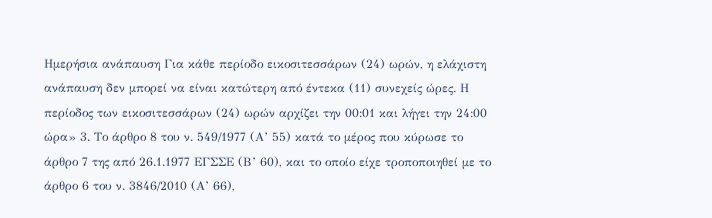Ημερήσια ανάπαυση Για κάθε περίοδο εικοσιτεσσάρων (24) ωρών, η ελάχιστη ανάπαυση δεν μπορεί να είναι κατώτερη από έντεκα (11) συνεχείς ώρες. Η περίοδος των εικοσιτεσσάρων (24) ωρών αρχίζει την 00:01 και λήγει την 24:00 ώρα» 3. Το άρθρο 8 του ν. 549/1977 (Α’ 55) κατά το μέρος που κύρωσε το άρθρο 7 της από 26.1.1977 ΕΓΣΣΕ (Β’ 60), και το οποίο είχε τροποποιηθεί με το άρθρο 6 του ν. 3846/2010 (Α’ 66),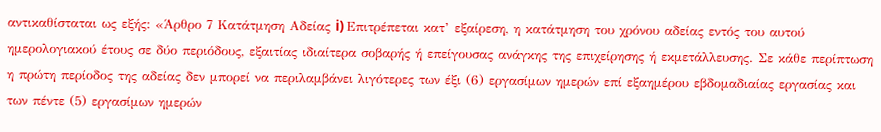αντικαθίσταται ως εξής: «Άρθρο 7 Κατάτμηση Αδείας i) Επιτρέπεται κατ’ εξαίρεση, η κατάτμηση του χρόνου αδείας εντός του αυτού ημερολογιακού έτους σε δύο περιόδους, εξαιτίας ιδιαίτερα σοβαρής ή επείγουσας ανάγκης της επιχείρησης ή εκμετάλλευσης. Σε κάθε περίπτωση η πρώτη περίοδος της αδείας δεν μπορεί να περιλαμβάνει λιγότερες των έξι (6) εργασίμων ημερών επί εξαημέρου εβδομαδιαίας εργασίας και των πέντε (5) εργασίμων ημερών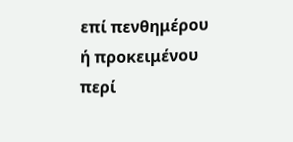επί πενθημέρου ή προκειμένου περί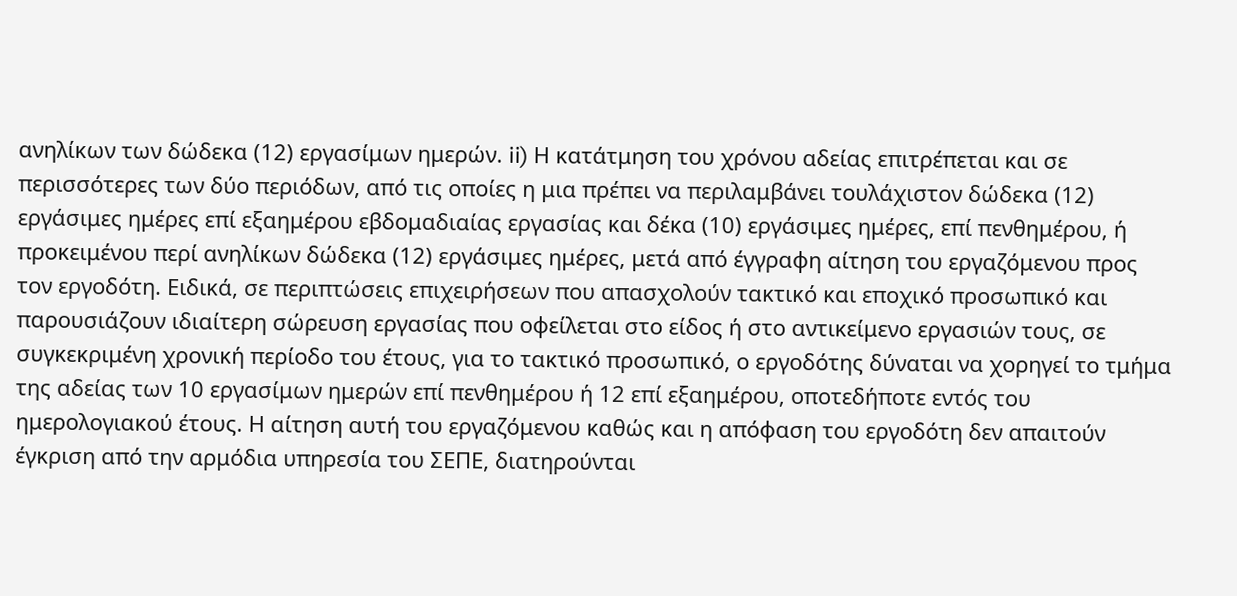ανηλίκων των δώδεκα (12) εργασίμων ημερών. ii) Η κατάτμηση του χρόνου αδείας επιτρέπεται και σε περισσότερες των δύο περιόδων, από τις οποίες η μια πρέπει να περιλαμβάνει τουλάχιστον δώδεκα (12) εργάσιμες ημέρες επί εξαημέρου εβδομαδιαίας εργασίας και δέκα (10) εργάσιμες ημέρες, επί πενθημέρου, ή προκειμένου περί ανηλίκων δώδεκα (12) εργάσιμες ημέρες, μετά από έγγραφη αίτηση του εργαζόμενου προς τον εργοδότη. Ειδικά, σε περιπτώσεις επιχειρήσεων που απασχολούν τακτικό και εποχικό προσωπικό και παρουσιάζουν ιδιαίτερη σώρευση εργασίας που οφείλεται στο είδος ή στο αντικείμενο εργασιών τους, σε συγκεκριμένη χρονική περίοδο του έτους, για το τακτικό προσωπικό, ο εργοδότης δύναται να χορηγεί το τμήμα της αδείας των 10 εργασίμων ημερών επί πενθημέρου ή 12 επί εξαημέρου, οποτεδήποτε εντός του ημερολογιακού έτους. Η αίτηση αυτή του εργαζόμενου καθώς και η απόφαση του εργοδότη δεν απαιτούν έγκριση από την αρμόδια υπηρεσία του ΣΕΠΕ, διατηρούνται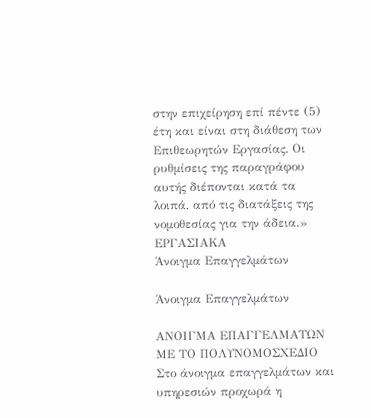στην επιχείρηση επί πέντε (5) έτη και είναι στη διάθεση των Επιθεωρητών Εργασίας. Οι ρυθμίσεις της παραγράφου αυτής διέπονται κατά τα λοιπά, από τις διατάξεις της νομοθεσίας για την άδεια.»
ΕΡΓΑΣΙΑΚΑ
Άνοιγμα Επαγγελμάτων

Άνοιγμα Επαγγελμάτων

ΑΝΟΙΓΜΑ ΕΠΑΓΓΕΛΜΑΤΩΝ ΜΕ ΤΟ ΠΟΛΥΝΟΜΟΣΧΕΔΙΟ Στο άνοιγμα επαγγελμάτων και υπηρεσιών προχωρά η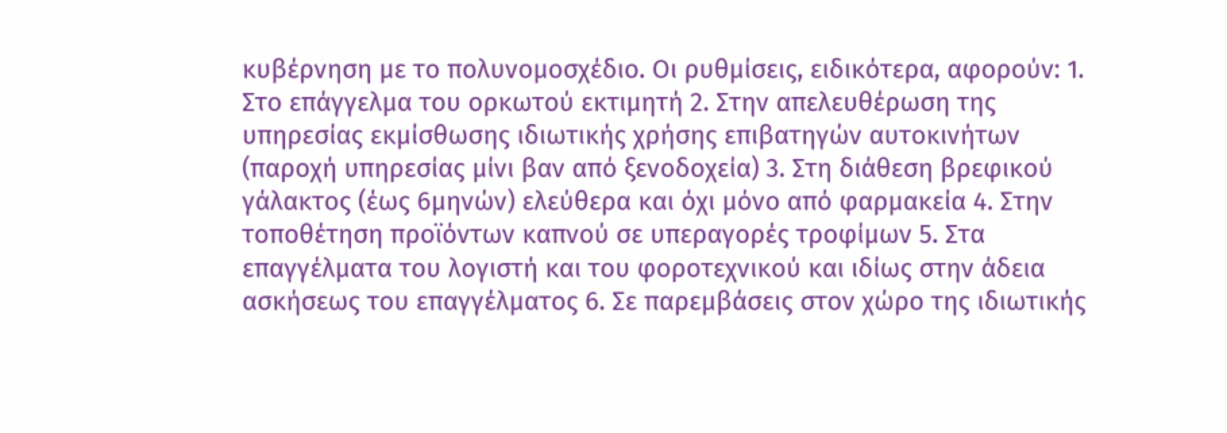κυβέρνηση με το πολυνομοσχέδιο. Οι ρυθμίσεις, ειδικότερα, αφορούν: 1. Στο επάγγελμα του ορκωτού εκτιμητή 2. Στην απελευθέρωση της υπηρεσίας εκμίσθωσης ιδιωτικής χρήσης επιβατηγών αυτοκινήτων (παροχή υπηρεσίας μίνι βαν από ξενοδοχεία) 3. Στη διάθεση βρεφικού γάλακτος (έως 6μηνών) ελεύθερα και όχι μόνο από φαρμακεία 4. Στην τοποθέτηση προϊόντων καπνού σε υπεραγορές τροφίμων 5. Στα επαγγέλματα του λογιστή και του φοροτεχνικού και ιδίως στην άδεια ασκήσεως του επαγγέλματος 6. Σε παρεμβάσεις στον χώρο της ιδιωτικής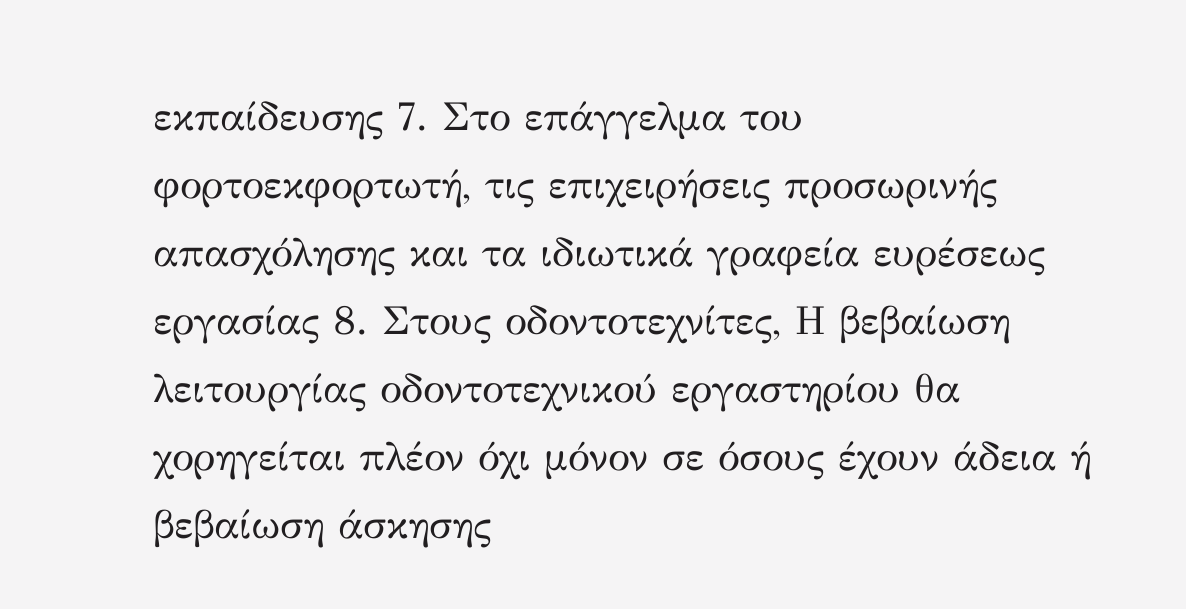εκπαίδευσης 7. Στο επάγγελμα του φορτοεκφορτωτή, τις επιχειρήσεις προσωρινής απασχόλησης και τα ιδιωτικά γραφεία ευρέσεως εργασίας 8. Στους οδοντοτεχνίτες, Η βεβαίωση λειτουργίας οδοντοτεχνικού εργαστηρίου θα χορηγείται πλέον όχι μόνον σε όσους έχουν άδεια ή βεβαίωση άσκησης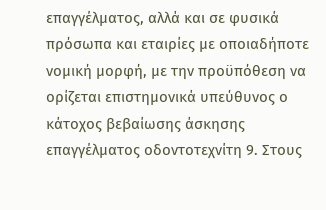επαγγέλματος, αλλά και σε φυσικά πρόσωπα και εταιρίες με οποιαδήποτε νομική μορφή, με την προϋπόθεση να ορίζεται επιστημονικά υπεύθυνος ο κάτοχος βεβαίωσης άσκησης επαγγέλματος οδοντοτεχνίτη 9. Στους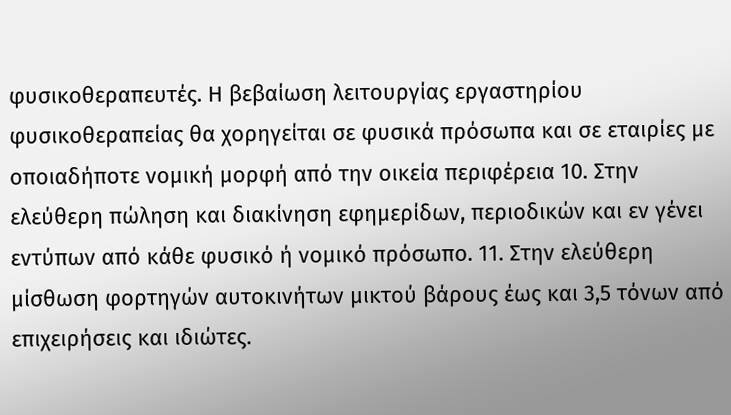φυσικοθεραπευτές. Η βεβαίωση λειτουργίας εργαστηρίου φυσικοθεραπείας θα χορηγείται σε φυσικά πρόσωπα και σε εταιρίες με οποιαδήποτε νομική μορφή από την οικεία περιφέρεια 10. Στην ελεύθερη πώληση και διακίνηση εφημερίδων, περιοδικών και εν γένει εντύπων από κάθε φυσικό ή νομικό πρόσωπο. 11. Στην ελεύθερη μίσθωση φορτηγών αυτοκινήτων μικτού βάρους έως και 3,5 τόνων από επιχειρήσεις και ιδιώτες.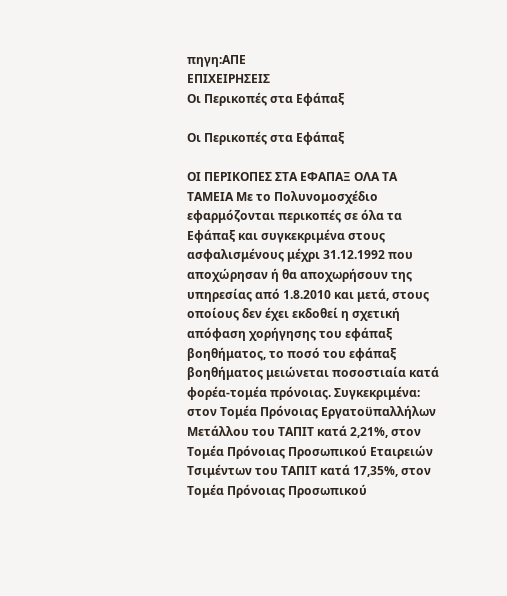πηγη:ΑΠΕ
ΕΠΙΧΕΙΡΗΣΕΙΣ
Οι Περικοπές στα Εφάπαξ

Οι Περικοπές στα Εφάπαξ

ΟΙ ΠΕΡΙΚΟΠΕΣ ΣΤΑ ΕΦΑΠΑΞ ΟΛΑ ΤΑ ΤΑΜΕΙΑ Με το Πολυνομοσχέδιο εφαρμόζονται περικοπές σε όλα τα Εφάπαξ και συγκεκριμένα στους ασφαλισμένους μέχρι 31.12.1992 που αποχώρησαν ή θα αποχωρήσουν της υπηρεσίας από 1.8.2010 και μετά, στους οποίους δεν έχει εκδοθεί η σχετική απόφαση χορήγησης του εφάπαξ βοηθήματος, το ποσό του εφάπαξ βοηθήματος μειώνεται ποσοστιαία κατά φορέα-τομέα πρόνοιας. Συγκεκριμένα: στον Τομέα Πρόνοιας Εργατοϋπαλλήλων Μετάλλου του ΤΑΠΙΤ κατά 2,21%, στον Τομέα Πρόνοιας Προσωπικού Εταιρειών Τσιμέντων του ΤΑΠΙΤ κατά 17,35%, στον Τομέα Πρόνοιας Προσωπικού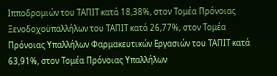Ιπποδρομιών του ΤΑΠΙΤ κατά 18,38%, στον Τομέα Πρόνοιας Ξενοδοχοϋπαλλήλων του ΤΑΠΙΤ κατά 26,77%, στον Τομέα Πρόνοιας Υπαλλήλων Φαρμακευτικών Εργασιών του ΤΑΠΙΤ κατά 63,91%, στον Τομέα Πρόνοιας Υπαλλήλων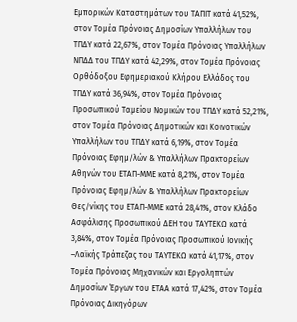Εμπορικών Καταστημάτων του ΤΑΠΙΤ κατά 41,52%, στον Τομέα Πρόνοιας Δημοσίων Υπαλλήλων του ΤΠΔΥ κατά 22,67%, στον Τομέα Πρόνοιας Υπαλλήλων ΝΠΔΔ του ΤΠΔΥ κατά 42,29%, στον Τομέα Πρόνοιας Ορθόδοξου Εφημεριακού Κλήρου Ελλάδος του ΤΠΔΥ κατά 36,94%, στον Τομέα Πρόνοιας Προσωπικού Ταμείου Νομικών του ΤΠΔΥ κατά 52,21%, στον Τομέα Πρόνοιας Δημοτικών και Κοινοτικών Υπαλλήλων του ΤΠΔΥ κατά 6,19%, στον Τομέα Πρόνοιας Εφημ/λών & Υπαλλήλων Πρακτορείων Αθηνών του ΕΤΑΠ-ΜΜΕ κατά 8,21%, στον Τομέα Πρόνοιας Εφημ/λών & Υπαλλήλων Πρακτορείων Θες/νίκης του ΕΤΑΠ-ΜΜΕ κατά 28,41%, στον Κλάδο Ασφάλισης Προσωπικού ΔΕΗ του ΤΑΥΤΕΚΩ κατά 3,84%, στον Τομέα Πρόνοιας Προσωπικού Ιονικής –Λαϊκής Τράπεζας του ΤΑΥΤΕΚΩ κατά 41,17%, στον Τομέα Πρόνοιας Μηχανικών και Εργοληπτών Δημοσίων Έργων του ΕΤΑΑ κατά 17,42%, στον Τομέα Πρόνοιας Δικηγόρων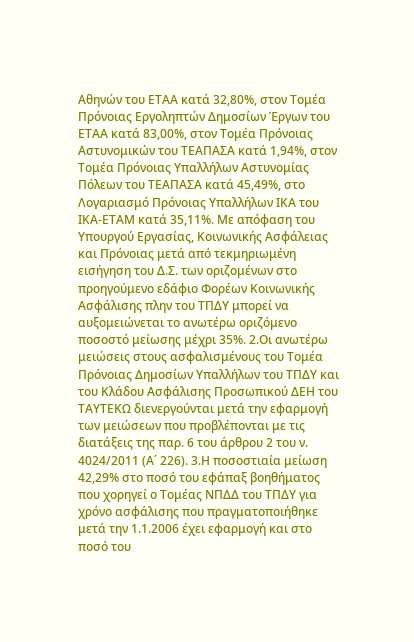Αθηνών του ΕΤΑΑ κατά 32,80%, στον Τομέα Πρόνοιας Εργοληπτών Δημοσίων Έργων του ΕΤΑΑ κατά 83,00%, στον Τομέα Πρόνοιας Αστυνομικών του ΤΕΑΠΑΣΑ κατά 1,94%, στον Τομέα Πρόνοιας Υπαλλήλων Αστυνομίας Πόλεων του ΤΕΑΠΑΣΑ κατά 45,49%, στο Λογαριασμό Πρόνοιας Υπαλλήλων ΙΚΑ του ΙΚΑ-ΕΤΑΜ κατά 35,11%. Με απόφαση του Υπουργού Εργασίας, Κοινωνικής Ασφάλειας και Πρόνοιας μετά από τεκμηριωμένη εισήγηση του Δ.Σ. των οριζομένων στο προηγούμενο εδάφιο Φορέων Κοινωνικής Ασφάλισης πλην του ΤΠΔΥ μπορεί να αυξομειώνεται το ανωτέρω οριζόμενο ποσοστό μείωσης μέχρι 35%. 2.Οι ανωτέρω μειώσεις στους ασφαλισμένους του Τομέα Πρόνοιας Δημοσίων Υπαλλήλων του ΤΠΔΥ και του Κλάδου Ασφάλισης Προσωπικού ΔΕΗ του ΤΑΥΤΕΚΩ διενεργούνται μετά την εφαρμογή των μειώσεων που προβλέπονται με τις διατάξεις της παρ. 6 του άρθρου 2 του ν. 4024/2011 (Α΄ 226). 3.Η ποσοστιαία μείωση 42,29% στο ποσό του εφάπαξ βοηθήματος που χορηγεί ο Τομέας ΝΠΔΔ του ΤΠΔΥ για χρόνο ασφάλισης που πραγματοποιήθηκε μετά την 1.1.2006 έχει εφαρμογή και στο ποσό του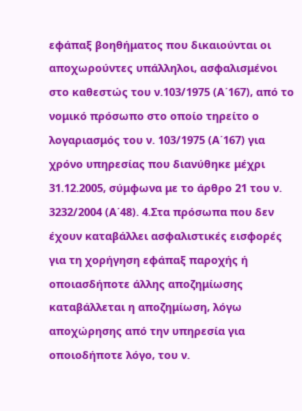εφάπαξ βοηθήματος που δικαιούνται οι αποχωρούντες υπάλληλοι, ασφαλισμένοι στο καθεστώς του ν.103/1975 (Α΄167), από το νομικό πρόσωπο στο οποίο τηρείτο ο λογαριασμός του ν. 103/1975 (Α΄167) για χρόνο υπηρεσίας που διανύθηκε μέχρι 31.12.2005, σύμφωνα με το άρθρο 21 του ν. 3232/2004 (Α΄48). 4.Στα πρόσωπα που δεν έχουν καταβάλλει ασφαλιστικές εισφορές για τη χορήγηση εφάπαξ παροχής ή οποιασδήποτε άλλης αποζημίωσης καταβάλλεται η αποζημίωση, λόγω αποχώρησης από την υπηρεσία για οποιοδήποτε λόγο, του ν.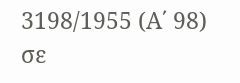3198/1955 (Α΄ 98) σε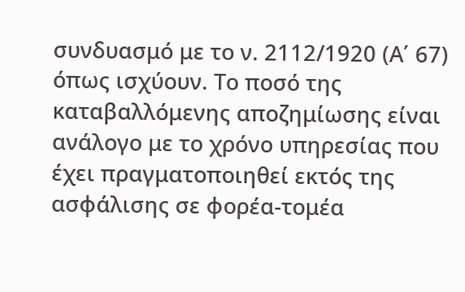συνδυασμό με το ν. 2112/1920 (Α΄ 67) όπως ισχύουν. Το ποσό της καταβαλλόμενης αποζημίωσης είναι ανάλογο με το χρόνο υπηρεσίας που έχει πραγματοποιηθεί εκτός της ασφάλισης σε φορέα-τομέα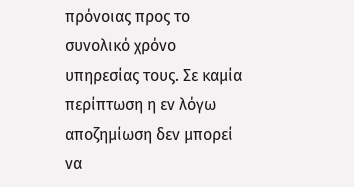πρόνοιας προς το συνολικό χρόνο υπηρεσίας τους. Σε καμία περίπτωση η εν λόγω αποζημίωση δεν μπορεί να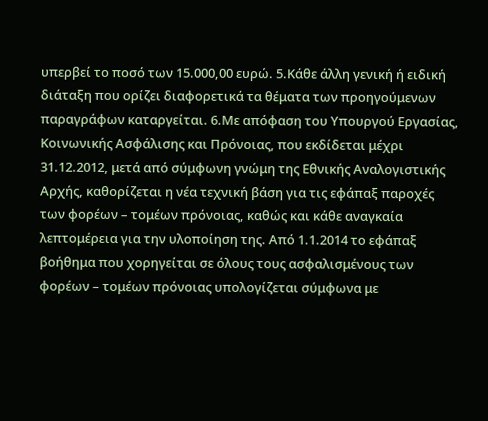υπερβεί το ποσό των 15.000,00 ευρώ. 5.Κάθε άλλη γενική ή ειδική διάταξη που ορίζει διαφορετικά τα θέματα των προηγούμενων παραγράφων καταργείται. 6.Με απόφαση του Υπουργού Εργασίας, Κοινωνικής Ασφάλισης και Πρόνοιας, που εκδίδεται μέχρι 31.12.2012, μετά από σύμφωνη γνώμη της Εθνικής Αναλογιστικής Αρχής, καθορίζεται η νέα τεχνική βάση για τις εφάπαξ παροχές των φορέων – τομέων πρόνοιας, καθώς και κάθε αναγκαία λεπτομέρεια για την υλοποίηση της. Από 1.1.2014 το εφάπαξ βοήθημα που χορηγείται σε όλους τους ασφαλισμένους των φορέων – τομέων πρόνοιας υπολογίζεται σύμφωνα με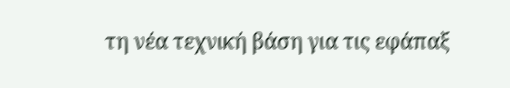τη νέα τεχνική βάση για τις εφάπαξ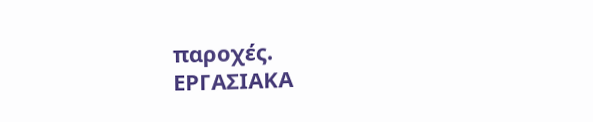παροχές.
ΕΡΓΑΣΙΑΚΑ